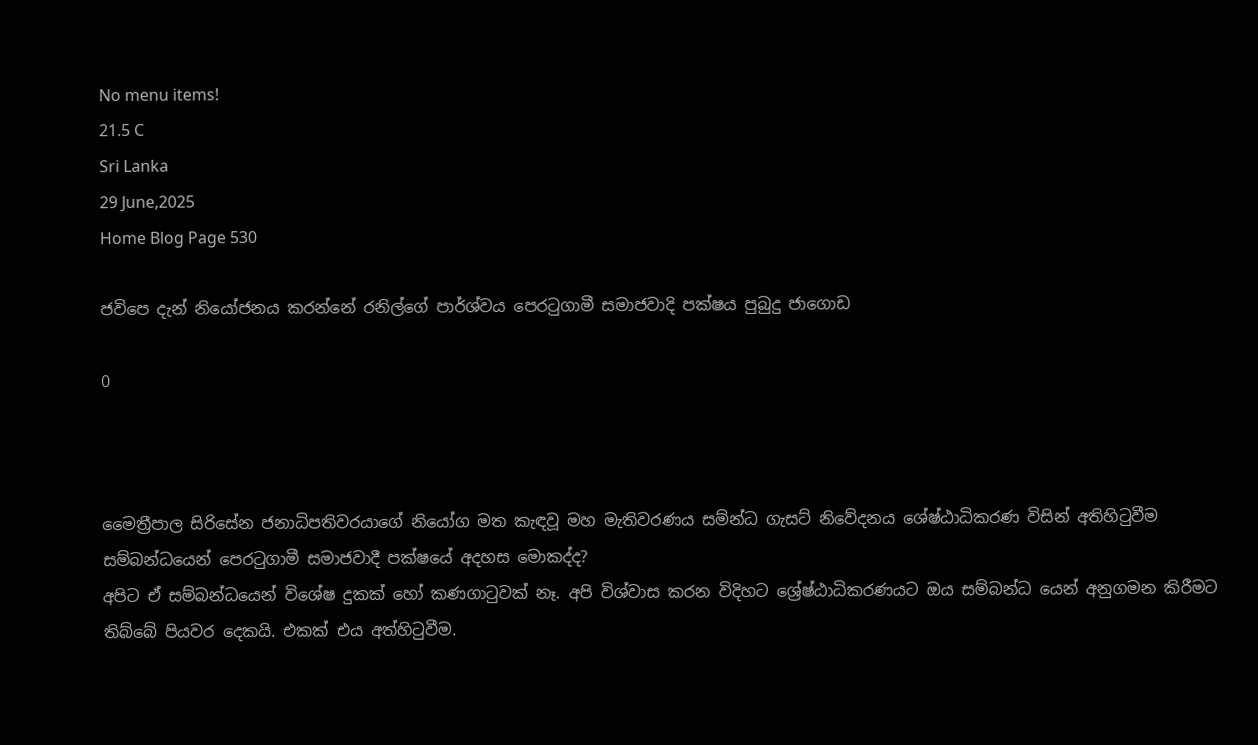No menu items!
21.5 C
Sri Lanka
29 June,2025
Home Blog Page 530

ජවිපෙ දැන් නියෝජනය කරන්නේ රනිල්ගේ පාර්ශ්වය පෙරටුගාමී සමාජවාදි පක්ෂය පුබුදු ජාගොඩ

0



මෛත්‍රීපාල සිරිසේන ජනාධිපතිවරයාගේ නියෝග මත කැඳවූ මහ මැතිවරණය සම්න්ධ ගැසට් නිවේදනය ශේෂ්ඨාධිකරණ විසින් අතිහිටුවීම සම්බන්ධයෙන් පෙරටුගාමී සමාජවාදී පක්ෂයේ අදහස මොකද්ද?
අපිට ඒ සම්බන්ධයෙන් විශේෂ දුකක් හෝ කණගාටුවක් නෑ. අපි විශ්වාස කරන විදිහට ශ්‍රේෂ්ඨාධිකරණයට ඔය සම්බන්ධ යෙන් අනුගමන කිරීමට තිබ්බේ පියවර දෙකයි. එකක් එය අත්හිටුවීම.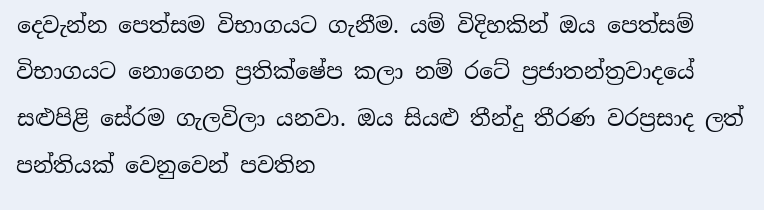දෙවැන්න පෙත්සම විභාගයට ගැනීම. යම් විදිහකින් ඔය පෙත්සම් විභාගයට නොගෙන ප්‍රතික්ෂේප කලා නම් රටේ ප්‍රජාතන්ත්‍රවාදයේ සළුපිළි සේරම ගැලවිලා යනවා. ඔය සියළු තීන්දු තීරණ වරප්‍රසාද ලත් පන්තියක් වෙනුවෙන් පවතින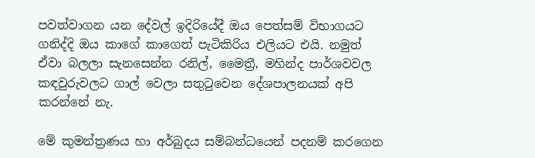පවත්වාගන යන දේවල් ඉදිරියේදී ඔය පෙත්සම් විභාගයට ගනිද්දි ඔය කාගේ කාගෙත් පැටිකිරිය එලියට එයි. නමුත් ඒවා බලලා සැනසෙන්න රනිල්, මෛත්‍රී, මහින්ද පාර්ශවවල කඳවුරුවලට ගාල් වෙලා සතුටුවෙන දේශපාලනයක් අපි කරන්නේ නැ.

මේ කුමන්ත්‍රණය හා අර්බුදය සම්බන්ධයෙන් පදනම් කරගෙන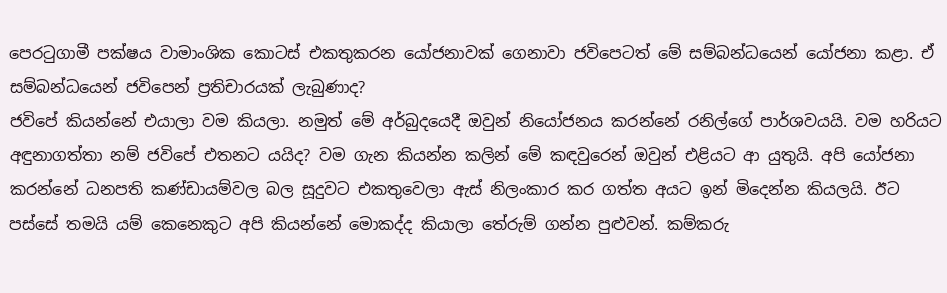පෙරටුගාමී පක්ෂය වාමාංශික කොටස් එකතුකරන යෝජනාවක් ගෙනාවා ජවිපෙටත් මේ සම්බන්ධයෙන් යෝජනා කළා. ඒ සම්බන්ධයෙන් ජවිපෙන් ප්‍රතිචාරයක් ලැබුණාද?
ජවිපේ කියන්නේ එයාලා වම කියලා. නමුත් මේ අර්බුදයෙදී ඔවුන් නියෝජනය කරන්නේ රනිල්ගේ පාර්ශවයයි. වම හරියට අඳුනාගත්තා නම් ජවිපේ එතනට යයිද? වම ගැන කියන්න කලින් මේ කඳවුරෙන් ඔවුන් එළියට ආ යුතුයි. අපි යෝජනා කරන්නේ ධනපති කණ්ඩායම්වල බල සූදුවට එකතුවෙලා ඇස් නිලංකාර කර ගත්ත අයට ඉන් මිදෙන්න කියලයි. ඊට පස්සේ තමයි යම් කෙනෙකුට අපි කියන්නේ මොකද්ද කියාලා තේරුම් ගන්න පුළුවන්. කම්කරු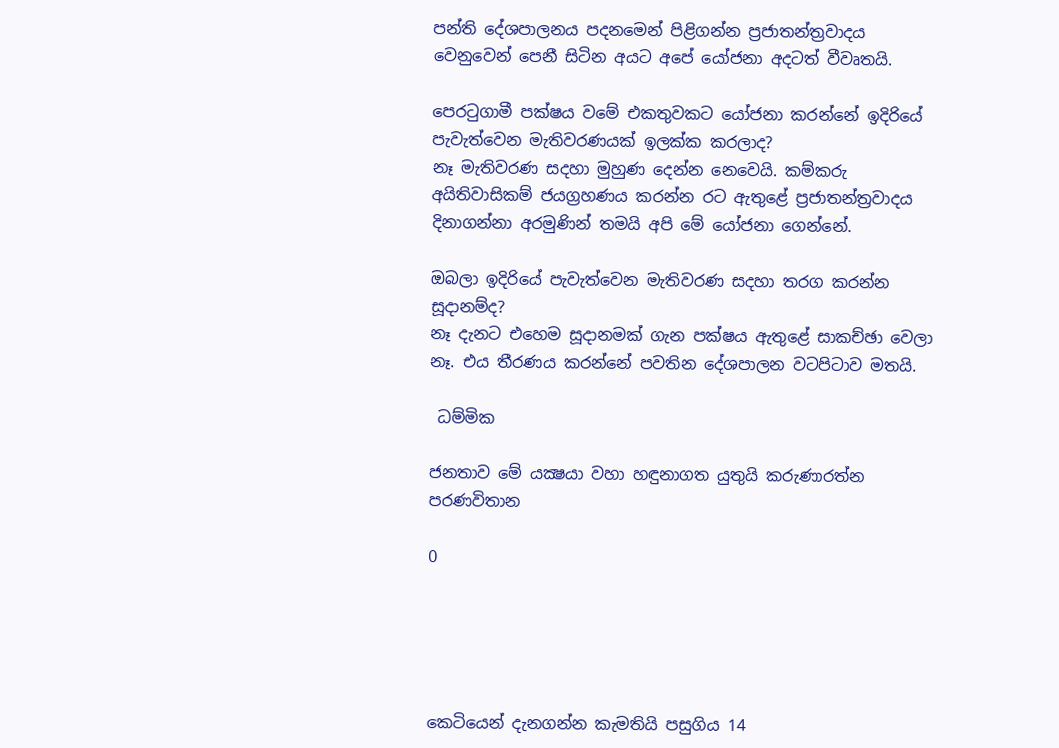පන්ති දේශපාලනය පදනමෙන් පිළිගන්න ප්‍රජාතන්ත්‍රවාදය වෙනුවෙන් පෙනී සිටින අයට අපේ යෝජනා අදටත් වීවෘතයි.

පෙරටුගාමී පක්ෂය වමේ එකතුවකට යෝජනා කරන්නේ ඉදිරියේ පැවැත්වෙන මැතිවරණයක් ඉලක්ක කරලාද?
නෑ මැතිවරණ සදහා මුහුණ දෙන්න නෙවෙයි. කම්කරු අයිතිවාසිකම් ජයග්‍රහණය කරන්න රට ඇතුළේ ප්‍රජාතන්ත්‍රවාදය දිනාගන්නා අරමුණින් තමයි අපි මේ යෝජනා ගෙන්නේ.

ඔබලා ඉදිරියේ පැවැත්වෙන මැතිවරණ සදහා තරග කරන්න සූදානම්ද?
නෑ දැනට එහෙම සූදානමක් ගැන පක්ෂය ඇතුළේ සාකච්ඡා වෙලා නෑ. එය තීරණය කරන්නේ පවතින දේශපාලන වටපිටාව මතයි.

 ධම්මික

ජනතාව මේ යක්‍ෂයා වහා හඳුනාගත යුතුයි කරුණාරත්න පරණවිතාන

0





කෙටියෙන් දැනගන්න කැමතියි පසුගිය 14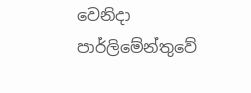වෙනිදා පාර්ලිමේන්තුවේ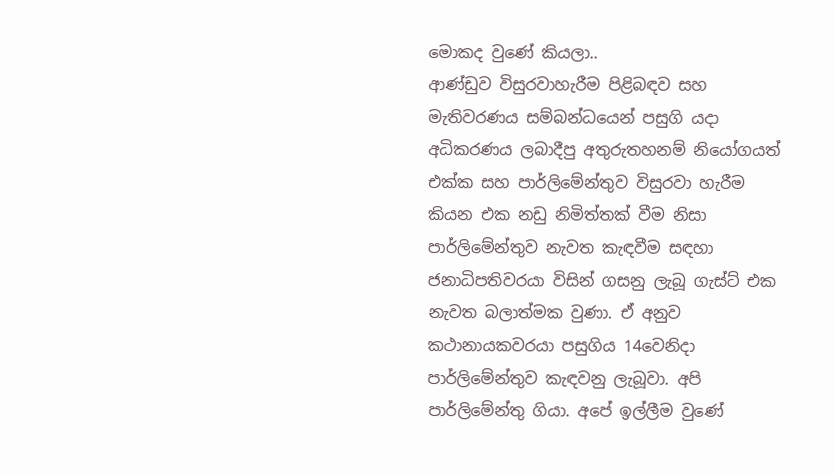මොකද වුණේ කියලා..
ආණ්ඩුව විසුරවාහැරීම පිළිබඳව සහ මැතිවරණය සම්බන්ධයෙන් පසුගි යදා අධිකරණය ලබාදීපු අතුරුතහනම් නියෝගයත් එක්ක සහ පාර්ලිමේන්තුව විසුරවා හැරීම කියන එක නඩු නිමිත්තක් වීම නිසා පාර්ලිමේන්තුව නැවත කැඳවීම සඳහා ජනාධිපතිවරයා විසින් ගසනු ලැබූ ගැස්ට් එක නැවත බලාත්මක වුණා. ඒ අනුව කථානායකවරයා පසුගිය 14වෙනිදා පාර්ලිමේන්තුව කැඳවනු ලැබූවා. අපි පාර්ලිමේන්තු ගියා. අපේ ඉල්ලීම වුණේ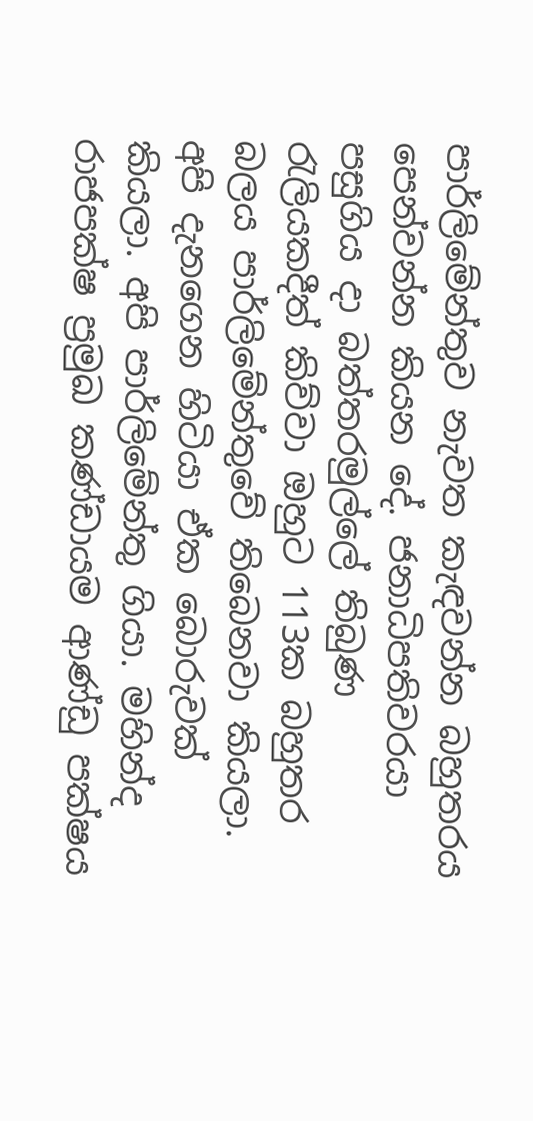පාර්ලිමේන්තුව නැවත කැඳවන්න බහුතරය පෙන්වන්න කියන දේ. ජනාධිපතිවරයා පසුගිය දා බත්තරමුල්ලේ තිබුණ රැලියකදීත් කිව්වා ඔහුට 113ක බහුතර බලය පාර්ලිමේන්තුවේ තිබෙනවා කියලා. අපි දැනගෙන හිටියා ඒක බොරුවක් කියලා. අපි පාර්ලිමේන්තු ගියා. මහින්ද රාජපක්ෂ ප්‍රමුඛ කණ්ඩායම ආණ්ඩු පක්ෂය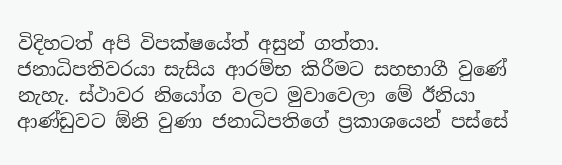විදිහටත් අපි විපක්ෂයේත් අසුන් ගත්තා. ජනාධිපතිවරයා සැසිය ආරම්භ කිරීමට සහභාගී වුණේ නැහැ. ස්ථාවර නියෝග වලට මුවාවෙලා මේ ඊනියා ආණ්ඩුවට ඕනි වුණා ජනාධිපතිගේ ප්‍රකාශයෙන් පස්සේ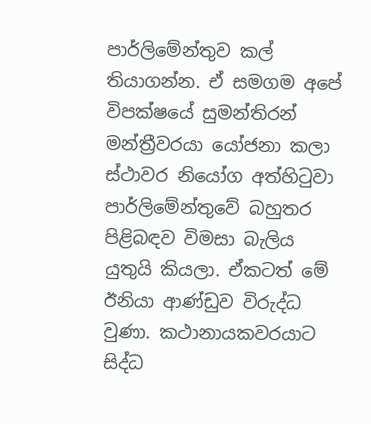පාර්ලිමේන්තුව කල් තියාගන්න. ඒ සමගම අපේ විපක්ෂයේ සුමන්තිරන් මන්ත්‍රීවරයා යෝජනා කලා ස්ථාවර නියෝග අත්හිටුවා පාර්ලිමේන්තුවේ බහුතර පිළිබඳව විමසා බැලිය යුතුයි කියලා. ඒකටත් මේ ඊනියා ආණ්ඩුව විරුද්ධ වුණා. කථානායකවරයාට සිද්ධ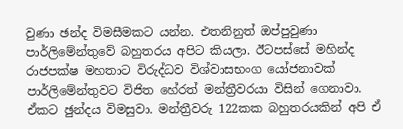වුණා ඡන්ද විමසීමකට යන්න. එතනිනුත් ඔප්පුවුණා පාර්ලිමේන්තුවේ බහුතරය අපිට කියලා. ඊටපස්සේ මහින්ද රාජපක්ෂ මහතාට විරුද්ධව විශ්වාසභංග යෝජනාවක් පාර්ලිමේන්තුවට විජිත හේරත් මන්ත්‍රීවරයා විසින් ගෙනාවා. ඒකට ඡුන්දය විමසුවා. මන්ත්‍රීවරු 122කක බහුතරයකින් අපි ඒ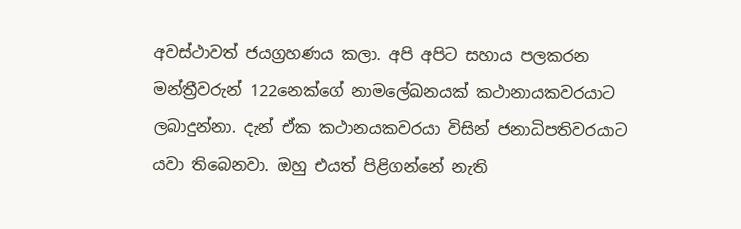අවස්ථාවත් ජයග්‍රහණය කලා. අපි අපිට සහාය පලකරන මන්ත්‍රීවරුන් 122නෙක්ගේ නාමලේඛනයක් කථානායකවරයාට ලබාදුන්නා. දැන් ඒක කථානයකවරයා විසින් ජනාධිපතිවරයාට යවා තිබෙනවා. ඔහු එයත් පිළිගන්නේ නැති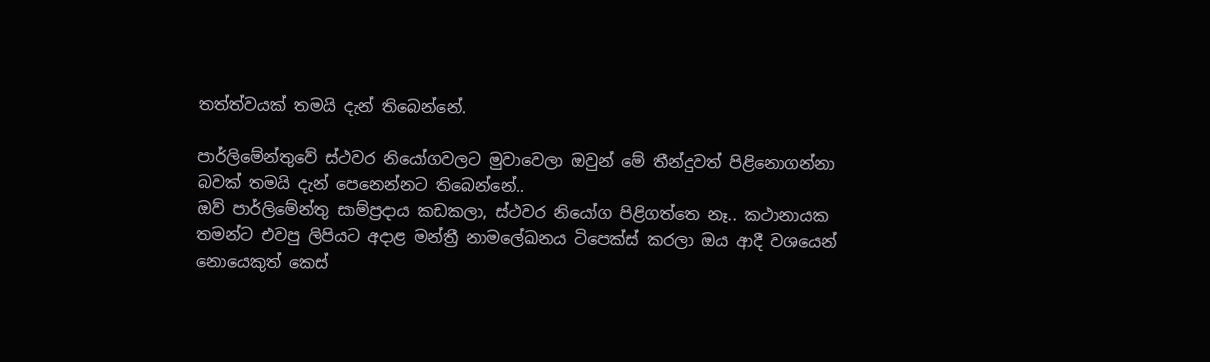තත්ත්වයක් තමයි දැන් තිබෙන්නේ.

පාර්ලිමේන්තුවේ ස්ථවර නියෝගවලට මුවාවෙලා ඔවුන් මේ තීන්දුවත් පිළිනොගන්නා බවක් තමයි දැන් පෙනෙන්නට තිබෙන්නේ..
ඔව් පාර්ලිමේන්තු සාම්ප්‍රදාය කඩකලා, ස්ථවර නියෝග පිළිගත්තෙ නෑ.. කථානායක තමන්ට එවපු ලිපියට අදාළ මන්ත්‍රී නාමලේඛනය ටිපෙක්ස් කරලා ඔය ආදී වශයෙන් නොයෙකුත් කෙස්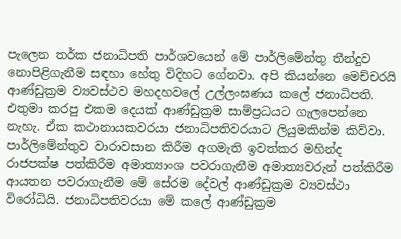පැලෙන තර්ක ජනාධිපති පාර්ශවයෙන් මේ පාර්ලිමේන්තු තීන්දුව නොපිළිගැනීම සඳහා හේතු විදිහට ගේනවා. අපි කියන්නෙ මෙච්චරයි ආණ්ඩුක්‍රම ව්‍යවස්ථව මහදහවලේ උල්ලංඝණය කලේ ජනාධිපති. එතුමා කරපු එකම දෙයක් ආණ්ඩුක්‍රම සාම්ප්‍රධයට ගැලපෙන්නෙ නැහැ. ඒක කථානායකවරයා ජනාධිපතිවරයාට ලියුමකින්ම කිව්වා. පාර්ලිමේන්තුව වාරාවසාන කිරීම අගමැති ඉවත්කර මහින්ද රාජපක්ෂ පත්කිරීම අමාත්‍යාංශ පවරාගැනීම අමාත්‍යවරුන් පත්කිරීම ආයතන පවරාගැනීම මේ සේරම දේවල් ආණ්ඩුක්‍රම ව්‍යවස්ථා විරෝධියි. ජනාධිපතිවරයා මේ කලේ ආණ්ඩුක්‍රම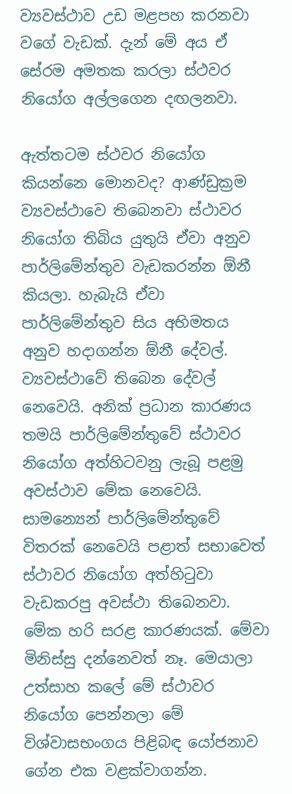ව්‍යවස්ථාව උඩ මළපහ කරනවා වගේ වැඩක්. දැන් මේ අය ඒ සේරම අමතක කරලා ස්ථවර නියෝග අල්ලගෙන දඟලනවා.

ඇත්තටම ස්ථවර නියෝග කියන්නෙ මොනවද? ආණ්ඩුක්‍රම ව්‍යවස්ථාවෙ තිබෙනවා ස්ථාවර නියෝග තිබිය යුතුයි ඒවා අනුව පාර්ලිමේන්තුව වැඩකරන්න ඕනී කියලා. හැබැයි ඒවා පාර්ලිමේන්තුව සිය අභිමතය අනුව හදාගන්න ඕනී දේවල්. ව්‍යවස්ථාවේ තිබෙන දේවල් නෙවෙයි. අනික් ප්‍රධාන කාරණය තමයි පාර්ලිමේන්තුවේ ස්ථාවර නියෝග අත්හිටවනු ලැබූ පළමු අවස්ථාව මේක නෙවෙයි. සාමන්‍යෙන් පාර්ලිමේන්තුවේ විතරක් නෙවෙයි පළාත් සභාවෙත් ස්ථාවර නියෝග අත්හිටුවා වැඩකරපු අවස්ථා තිබෙනවා. මේක හරි සරළ කාරණයක්. මේවා මිනිස්සු දන්නෙවත් නෑ. මෙයාලා උත්සාහ කලේ මේ ස්ථාවර නියෝග පෙන්නලා මේ විශ්වාසභංගය පිළිබඳ යෝජනාව ගේන එක වළක්වාගන්න.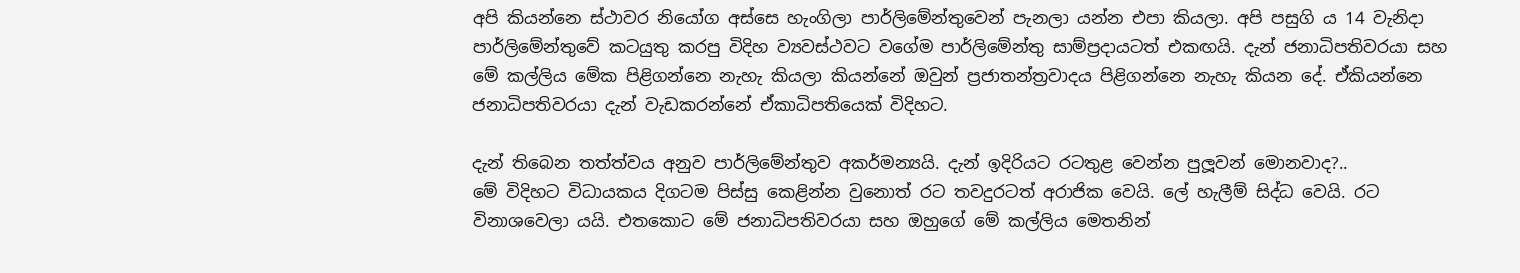අපි කියන්නෙ ස්ථාවර නියෝග අස්සෙ හැංගිලා පාර්ලිමේන්තුවෙන් පැනලා යන්න එපා කියලා. අපි පසුගි ය 14 වැනිදා පාර්ලිමේන්තුවේ කටයුතු කරපු විදිහ ව්‍යවස්ථවට වගේම පාර්ලිමේන්තු සාම්ප්‍රදායටත් එකඟයි. දැන් ජනාධිපතිවරයා සහ මේ කල්ලිය මේක පිළිගන්නෙ නැහැ කියලා කියන්නේ ඔවුන් ප්‍රජාතන්ත්‍රවාදය පිළිගන්නෙ නැහැ කියන දේ. ඒකියන්නෙ ජනාධිපතිවරයා දැන් වැඩකරන්නේ ඒකාධිපතියෙක් විදිහට.

දැන් තිබෙන තත්ත්වය අනුව පාර්ලිමේන්තුව අකර්මන්‍යයි. දැන් ඉදිරියට රටතුළ වෙන්න පුලූ‍වන් මොනවාද?..
මේ විදිහට විධායකය දිගටම පිස්සු කෙළින්න වුනොත් රට තවදුරටත් අරාජික වෙයි. ලේ හැලීම් සිද්ධ වෙයි. රට විනාශවෙලා යයි. එතකොට මේ ජනාධිපතිවරයා සහ ඔහුගේ මේ කල්ලිය මෙතනින්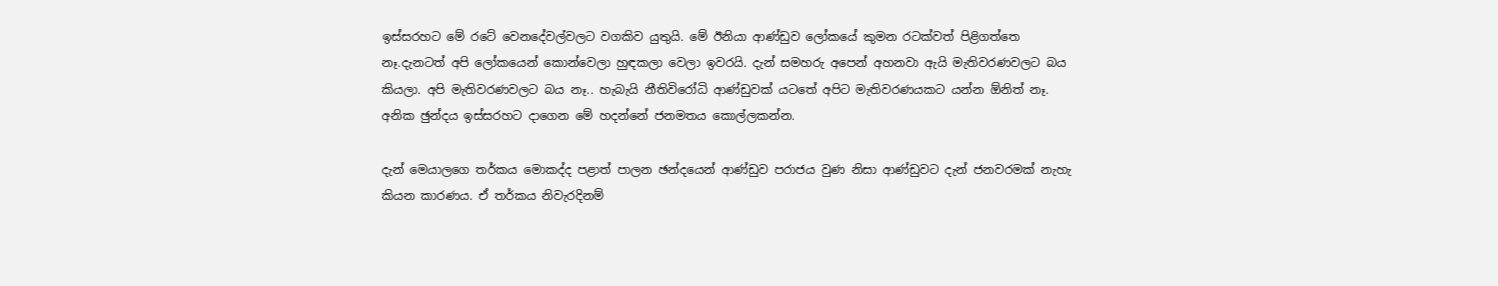ඉස්සරහට මේ රටේ වෙනදේවල්වලට වගකිව යුතුයි. මේ ඊනියා ආණ්ඩුව ලෝකයේ කුමන රටක්වත් පිළිගත්තෙ නෑ.දැනටත් අපි ලෝකයෙන් කොන්වෙලා හුඳකලා වෙලා ඉවරයි. දැන් සමහරු අපෙන් අහනවා ඇයි මැතිවරණවලට බය කියලා. අපි මැතිවරණවලට බය නෑ.. හැබැයි නීතිවිරෝධි ආණ්ඩුවක් යටතේ අපිට මැතිවරණයකට යන්න ඕනිත් නෑ. අනික ඡුන්දය ඉස්සරහට දාගෙන මේ හදන්නේ ජනමතය කොල්ලකන්න.

දැන් මෙයාලගෙ තර්කය මොකද්ද පළාත් පාලන ඡන්දයෙන් ආණ්ඩුව පරාජය වුණ නිසා ආණ්ඩුවට දැන් ජනවරමක් නැහැ කියන කාරණය. ඒ තර්කය නිවැරදිනම්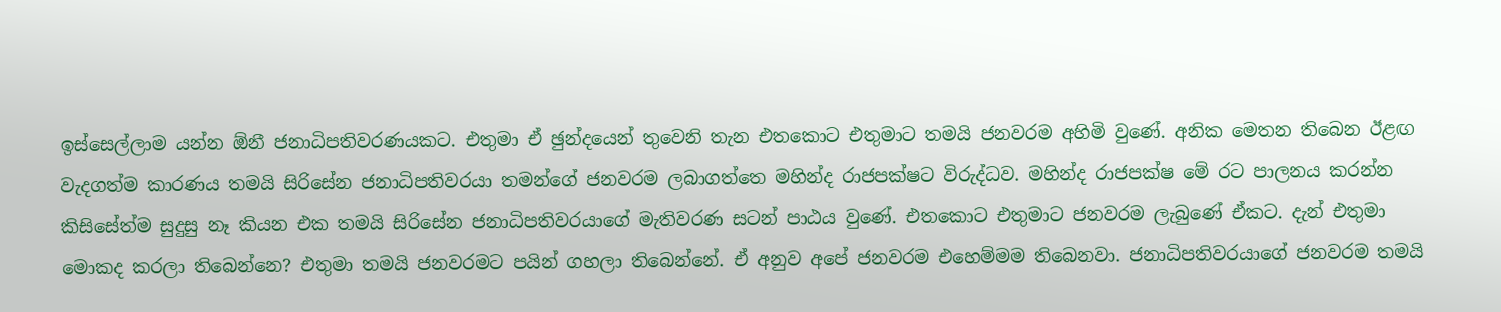ඉස්සෙල්ලාම යන්න ඕනී ජනාධිපතිවරණයකට. එතුමා ඒ ඡුන්දයෙන් තුවෙනි තැන එතකොට එතුමාට තමයි ජනවරම අහිමි වුණේ. අනික මෙතන තිබෙන ඊළඟ වැදගත්ම කාරණය තමයි සිරිසේන ජනාධිපතිවරයා තමන්ගේ ජනවරම ලබාගත්තෙ මහින්ද රාජපක්ෂට විරුද්ධව. මහින්ද රාජපක්ෂ මේ රට පාලනය කරන්න කිසිසේත්ම සුදුසු නෑ කියන එක තමයි සිරිසේන ජනාධිපතිවරයාගේ මැතිවරණ සටන් පාඨය වුණේ. එතකොට එතුමාට ජනවරම ලැබුණේ ඒකට. දැන් එතුමා මොකද කරලා තිබෙන්නෙ? එතුමා තමයි ජනවරමට පයින් ගහලා තිබෙන්නේ. ඒ අනුව අපේ ජනවරම එහෙම්මම තිබෙනවා. ජනාධිපතිවරයාගේ ජනවරම තමයි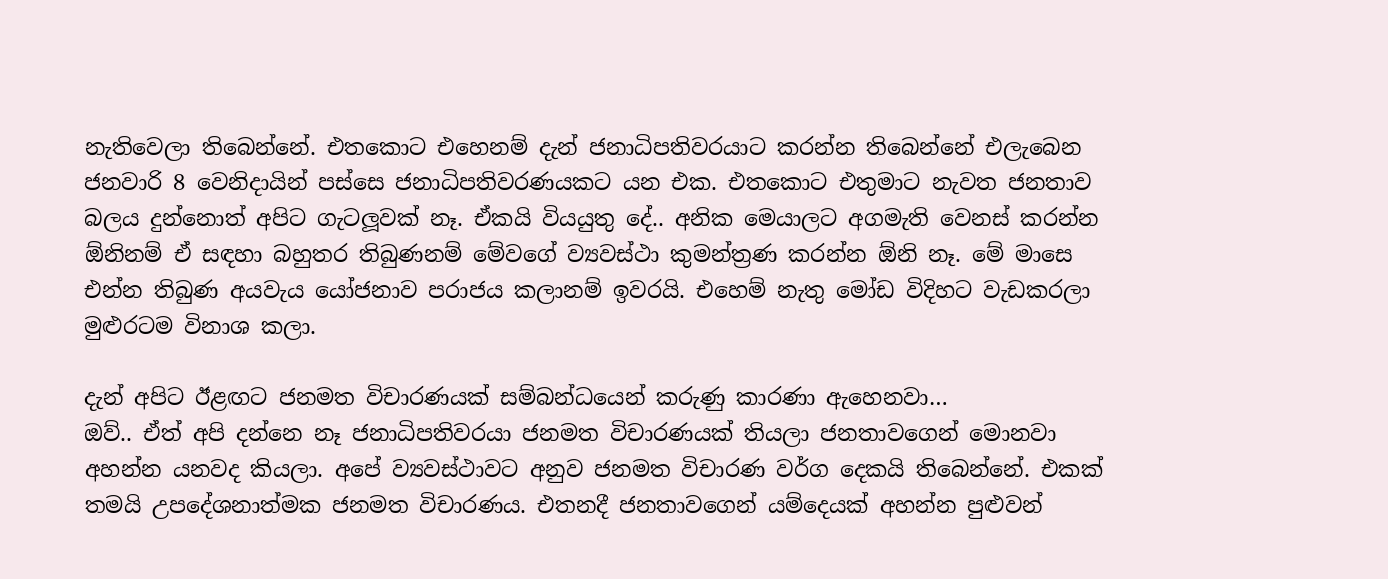නැතිවෙලා තිබෙන්නේ. එතකොට එහෙනම් දැන් ජනාධිපතිවරයාට කරන්න තිබෙන්නේ එලැබෙන ජනවාරි 8 වෙනිදායින් පස්සෙ ජනාධිපතිවරණයකට යන එක. එතකොට එතුමාට නැවත ජනතාව බලය දුන්නොත් අපිට ගැටලූ‍වක් නෑ. ඒකයි වියයුතු දේ.. අනික මෙයාලට අගමැති වෙනස් කරන්න ඕනිනම් ඒ සඳහා බහුතර තිබුණනම් මේවගේ ව්‍යවස්ථා කුමන්ත්‍රණ කරන්න ඕනි නෑ. මේ මාසෙ එන්න තිබුණ අයවැය යෝජනාව පරාජය කලානම් ඉවරයි. එහෙම් නැතු මෝඩ විදිහට වැඩකරලා මුළුරටම විනාශ කලා.

දැන් අපිට ඊළඟට ජනමත විචාරණයක් සම්බන්ධයෙන් කරුණු කාරණා ඇහෙනවා…
ඔව්.. ඒත් අපි දන්නෙ නෑ ජනාධිපතිවරයා ජනමත විචාරණයක් තියලා ජනතාවගෙන් මොනවා අහන්න යනවද කියලා. අපේ ව්‍යවස්ථාවට අනුව ජනමත විචාරණ වර්ග දෙකයි තිබෙන්නේ. එකක් තමයි උපදේශනාත්මක ජනමත විචාරණය. එතනදී ජනතාවගෙන් යම්දෙයක් අහන්න පුළුවන්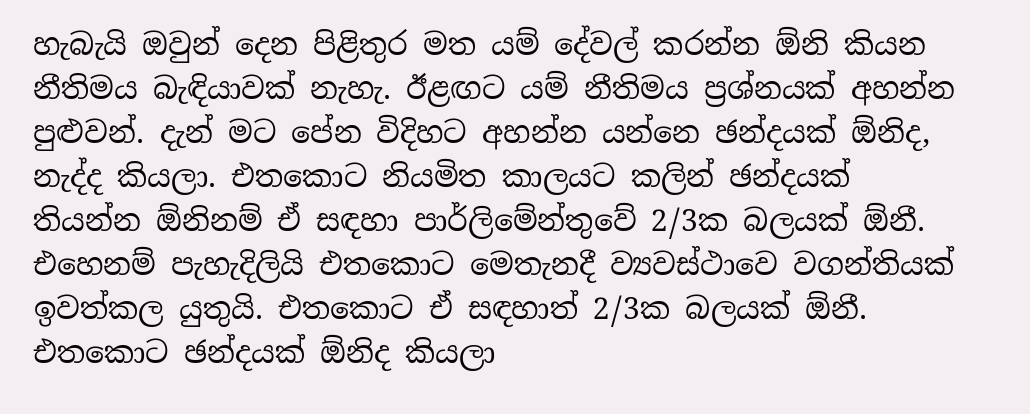හැබැයි ඔවුන් දෙන පිළිතුර මත යම් දේවල් කරන්න ඕනි කියන නීතිමය බැඳියාවක් නැහැ. ඊළඟට යම් නීතිමය ප්‍රශ්නයක් අහන්න පුළුවන්. දැන් මට පේන විදිහට අහන්න යන්නෙ ඡන්දයක් ඕනිද, නැද්ද කියලා. එතකොට නියමිත කාලයට කලින් ඡන්දයක් තියන්න ඕනිනම් ඒ සඳහා පාර්ලිමේන්තුවේ 2/3ක බලයක් ඕනී. එහෙනම් පැහැදිලියි එතකොට මෙතැනදී ව්‍යවස්ථාවෙ වගන්තියක් ඉවත්කල යුතුයි. එතකොට ඒ සඳහාත් 2/3ක බලයක් ඕනී. එතකොට ඡන්දයක් ඕනිද කියලා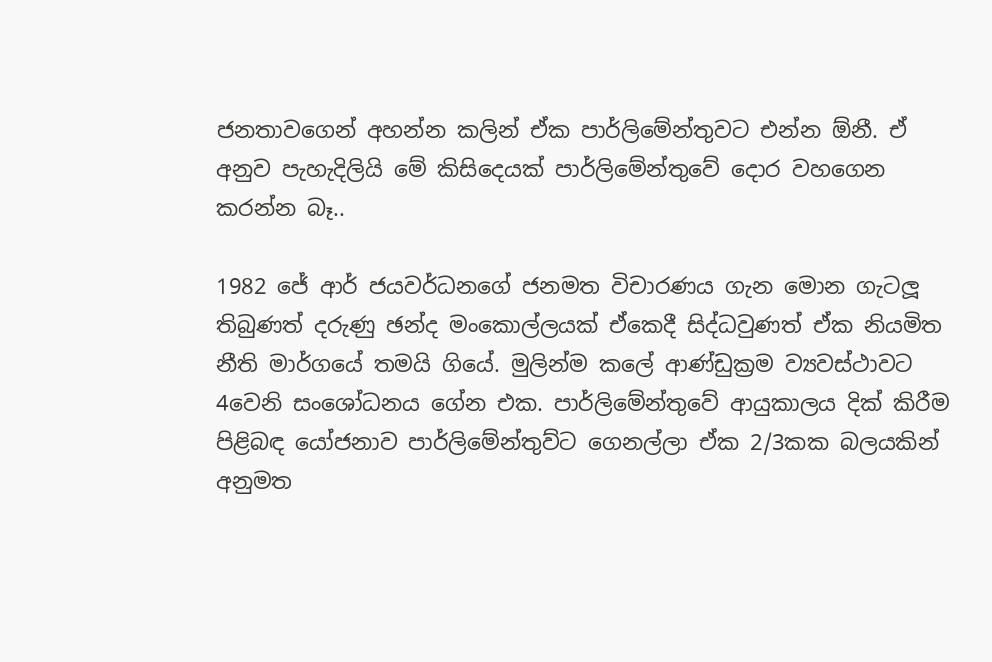ජනතාවගෙන් අහන්න කලින් ඒක පාර්ලිමේන්තුවට එන්න ඕනී. ඒ අනුව පැහැදිලියි මේ කිසිදෙයක් පාර්ලිමේන්තුවේ දොර වහගෙන කරන්න බෑ..

1982 ජේ ආර් ජයවර්ධනගේ ජනමත විචාරණය ගැන මොන ගැටලූ‍ තිබුණත් දරුණු ඡන්ද මංකොල්ලයක් ඒකෙදී සිද්ධවුණත් ඒක නියමිත නීති මාර්ගයේ තමයි ගියේ. මුලින්ම කලේ ආණ්ඩුක්‍රම ව්‍යවස්ථාවට 4වෙනි සංශෝධනය ගේන එක. පාර්ලිමේන්තුවේ ආයුකාලය දික් කිරීම පිළිබඳ යෝජනාව පාර්ලිමේන්තුව්ට ගෙනල්ලා ඒක 2/3කක බලයකින් අනුමත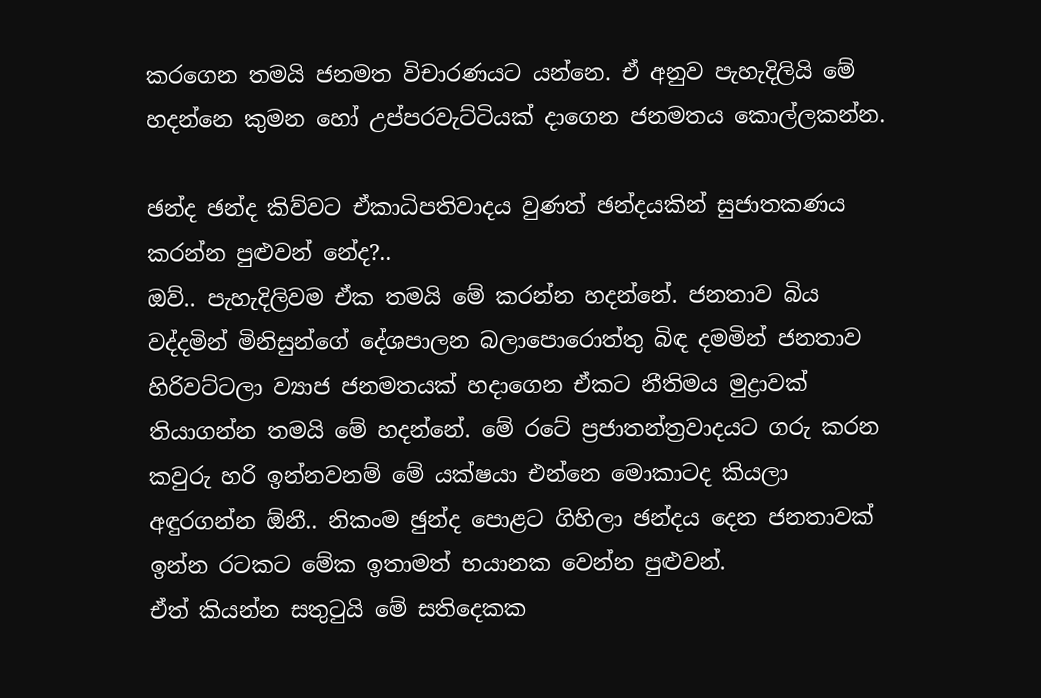කරගෙන තමයි ජනමත විචාරණයට යන්නෙ. ඒ අනුව පැහැදිලියි මේ හදන්නෙ කුමන හෝ උප්පරවැට්ටියක් දාගෙන ජනමතය කොල්ලකන්න.

ඡන්ද ඡන්ද කිව්වට ඒකාධිපතිවාදය වුණත් ඡන්දයකින් සුජාතකණය කරන්න පුළුවන් නේද?..
ඔව්.. පැහැදිලිවම ඒක තමයි මේ කරන්න හදන්නේ. ජනතාව බිය වද්දමින් මිනිසුන්ගේ දේශපාලන බලාපොරොත්තු බිඳ දමමින් ජනතාව හිරිවට්ටලා ව්‍යාජ ජනමතයක් හදාගෙන ඒකට නීතිමය මුද්‍රාවක් තියාගන්න තමයි මේ හදන්නේ. මේ රටේ ප්‍රජාතන්ත්‍රවාදයට ගරු කරන කවුරු හරි ඉන්නවනම් මේ යක්ෂයා එන්නෙ මොකාටද කියලා අඳුරගන්න ඕනී.. නිකංම ඡුන්ද පොළට ගිහිලා ඡන්දය දෙන ජනතාවක් ඉන්න රටකට මේක ඉතාමත් භයානක වෙන්න පුළුවන්.
ඒත් කියන්න සතුටුයි මේ සතිදෙකක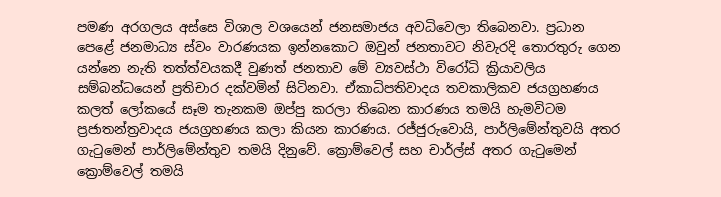පමණ අරගලය අස්සෙ විශාල වශයෙන් ජනසමාජය අවධිවෙලා තිබෙනවා. ප්‍රධාන පෙළේ ජනමාධ්‍ය ස්වං වාරණයක ඉන්නකොට ඔවුන් ජනතාවට නිවැරදි තොරතුරු ගෙන යන්නෙ නැති තත්ත්වයකදී වුණත් ජනතාව මේ ව්‍යවස්ථා විරෝධි ක්‍රියාවලිය සම්බන්ධයෙන් ප්‍රතිචාර දක්වමින් සිටිනවා. ඒකාධිපතිවාදය තවකාලිකව ජයග්‍රහණය කලත් ලෝකයේ සෑම තැනකම ඔප්පු කරලා තිබෙන කාරණය තමයි හැමවිටම ප්‍රජාතන්ත්‍රවාදය ජයග්‍රහණය කලා කියන කාරණය. රජ්ජුරුවොයි, පාර්ලිමේන්තුවයි අතර ගැටුමෙන් පාර්ලිමේන්තුව තමයි දිනුවේ. ක්‍රොම්වෙල් සහ චාර්ල්ස් අතර ගැටුමෙන් ක්‍රොම්වෙල් තමයි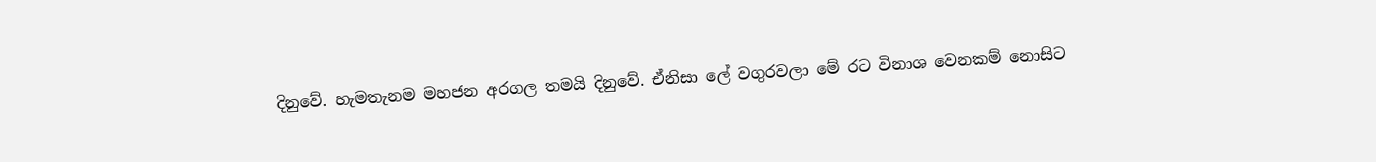දිනුවේ. හැමතැනම මහජන අරගල තමයි දිනුවේ. ඒනිසා ලේ වගුරවලා මේ රට විනාශ වෙනකම් නොසිට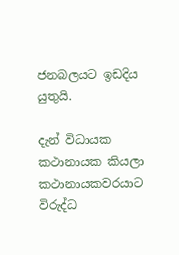ජනබලයට ඉඩදිය යුතුයි.

දැන් විධායක කථානායක කියලා කථානායකවරයාට විරුද්ධ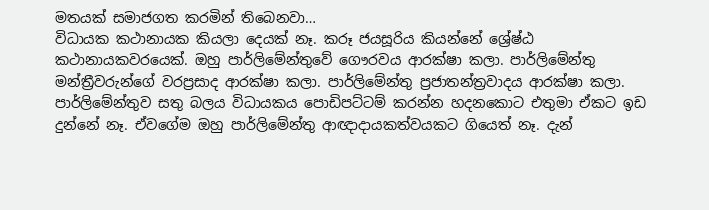මතයක් සමාජගත කරමින් තිබෙනවා…
විධායක කථානායක කියලා දෙයක් නෑ. කරූ ජයසූරිය කියන්නේ ශ්‍රේෂ්ඨ කථානායකවරයෙක්. ඔහු පාර්ලිමේන්තුවේ ගෞරවය ආරක්ෂා කලා. පාර්ලිමේන්තු මන්ත්‍රීවරුන්ගේ වරප්‍රසාද ආරක්ෂා කලා. පාර්ලිමේන්තු ප්‍රජාතන්ත්‍රවාදය ආරක්ෂා කලා. පාර්ලිමේන්තුව සතු බලය විධායකය පොඩිපට්ටම් කරන්න හදනකොට එතුමා ඒකට ඉඩ දුන්නේ නෑ. ඒවගේම ඔහු පාර්ලිමේන්තු ආඥාදායකත්වයකට ගියෙත් නෑ. දැන්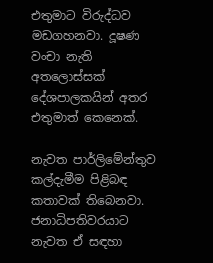එතුමාට විරුද්ධව මඩගහනවා. දූෂණ වංචා නැති අතලොස්සක් දේශපාලකයින් අතර එතුමාත් කෙනෙක්.

නැවත පාර්ලිමේන්තුව කල්දැමීම පිළිබඳ කතාවක් තිබෙනවා. ජනාධිපතිවරයාට නැවත ඒ සඳහා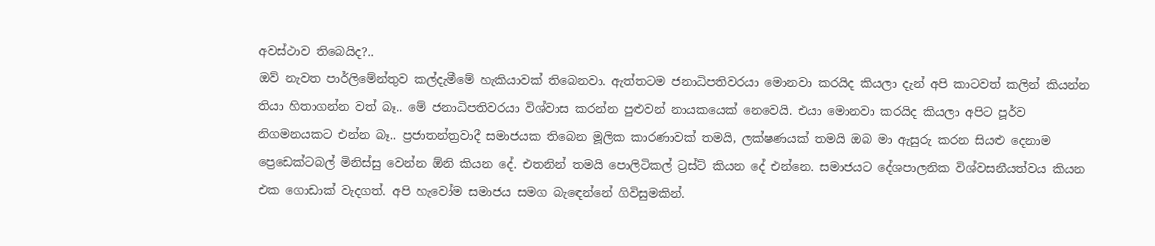අවස්ථාව තිබෙයිද?..
ඔව් නැවත පාර්ලිමේන්තුව කල්දැමීමේ හැකියාවක් තිබෙනවා. ඇත්තටම ජනාධිපතිවරයා මොනවා කරයිද කියලා දැන් අපි කාටවත් කලින් කියන්න තියා හිතාගන්න වත් බෑ.. මේ ජනාධිපතිවරයා විශ්වාස කරන්න පුළුවන් නායකයෙක් නෙවෙයි. එයා මොනවා කරයිද කියලා අපිට පූර්ව නිගමනයකට එන්න බෑ.. ප්‍රජාතන්ත්‍රවාදී සමාජයක තිබෙන මූලික කාරණාවක් තමයි, ලක්ෂණයක් තමයි ඔබ මා ඇසුරු කරන සියළු දෙනාම ප්‍රෙඩෙක්ටබල් මිනිස්සු වෙන්න ඕනි කියන දේ. එතනින් තමයි පොලිටිකල් ට්‍රස්ට් කියන දේ එන්නෙ. සමාජයට දේශපාලනික විශ්වසනීයත්වය කියන එක ගොඩාක් වැදගත්. අපි හැවෝම සමාජය සමග බැඳෙන්නේ ගිවිසුමකින්.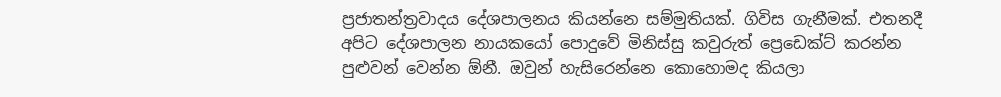ප්‍රජාතන්ත්‍රවාදය දේශපාලනය කියන්නෙ සම්මුතියක්. ගිවිස ගැනීමක්. එතනදී අපිට දේශපාලන නායකයෝ පොදුවේ මිනිස්සු කවුරුත් ප්‍රෙඩෙක්ට් කරන්න පුළුවන් වෙන්න ඕනී. ඔවුන් හැසිරෙන්නෙ කොහොමද කියලා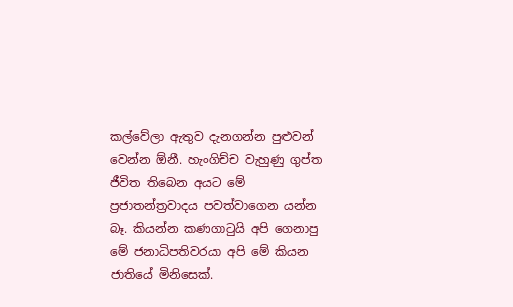කල්වේලා ඇතුව දැනගන්න පුළුවන් වෙන්න ඕනී. හැංගිච්ච වැහුණු ගුප්ත ජීවිත තිබෙන අයට මේ ප්‍රජාතන්ත්‍රවාදය පවත්වාගෙන යන්න බෑ. කියන්න කණගාටුයි අපි ගෙනාපු මේ ජනාධිපතිවරයා අපි මේ කියන ජාතියේ මිනිසෙක්.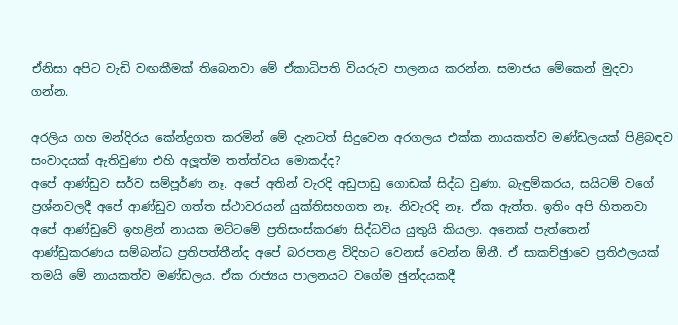ඒනිසා අපිට වැඩි වඟකීමක් තිබෙනවා මේ ඒකාධිපති වියරුව පාලනය කරන්න. සමාජය මේකෙන් මුදවා ගන්න.

අරලිය ගහ මන්දිරය කේන්ද්‍රගත කරමින් මේ දැනටත් සිදුවෙන අරගලය එක්ක නායකත්ව මණ්ඩලයක් පිළිබඳව සංවාදයක් ඇතිවුණා එහි අලූ‍ත්ම තත්ත්වය මොකද්ද?
අපේ ආණ්ඩුව සර්ව සම්පූර්ණ නෑ. අපේ අතින් වැරදි අඩුපාඩු ගොඩක් සිද්ධ වුණා. බැඳුම්කරය, සයිටම් වගේ ප්‍රශ්නවලදී අපේ ආණ්ඩුව ගත්ත ස්ථාවරයන් යුක්තිසහගත නෑ. නිවැරදි නෑ. ඒක ඇත්ත. ඉතිං අපි හිතනවා අපේ ආණ්ඩුවේ ඉහළින් නායක මට්ටමේ ප්‍රතිසංස්කරණ සිද්ධවිය යුතුයි කියලා. අනෙක් පැත්තෙන් ආණ්ඩුකරණය සම්බන්ධ ප්‍රතිපත්තීන්ද අපේ බරපතළ විදිහට වෙනස් වෙන්න ඕනී. ඒ සාකච්ඡුාවෙ ප්‍රතිඵලයක් තමයි මේ නායකත්ව මණ්ඩලය. ඒක රාජ්‍යය පාලනයට වගේම ඡුන්දයකදී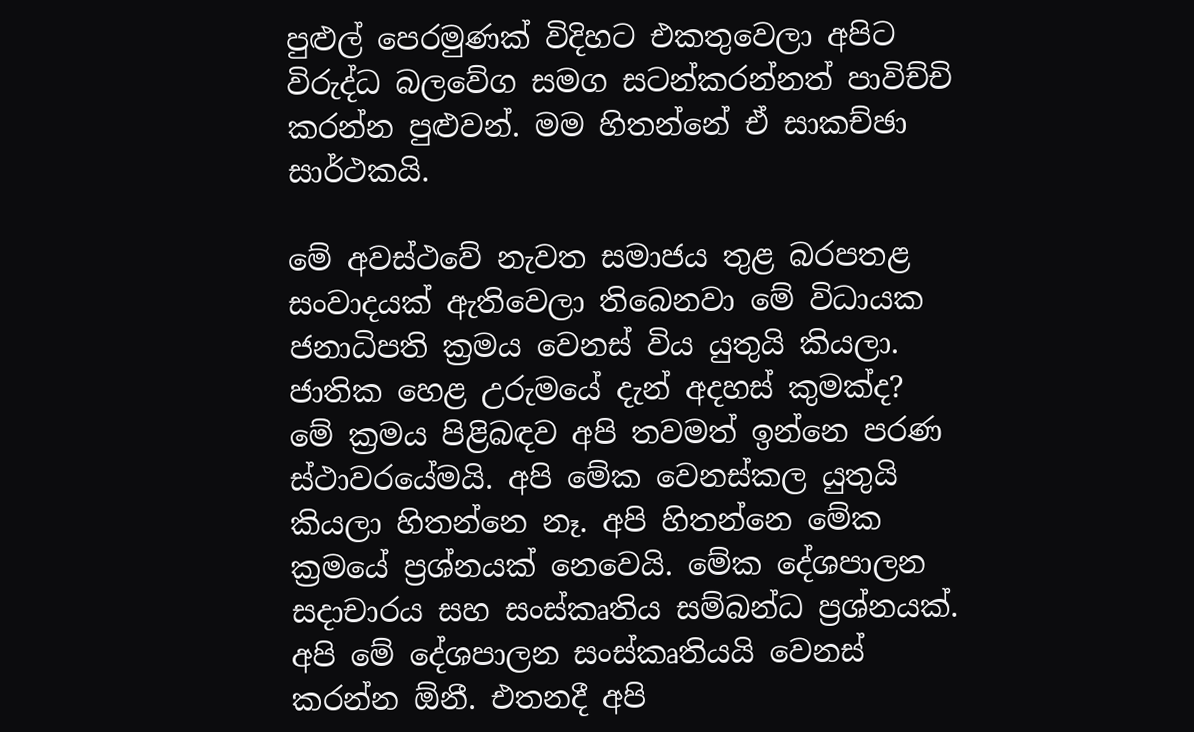පුළුල් පෙරමුණක් විදිහට එකතුවෙලා අපිට විරුද්ධ බලවේග සමග සටන්කරන්නත් පාවිච්චි කරන්න පුළුවන්. මම හිතන්නේ ඒ සාකච්ඡා සාර්ථකයි.

මේ අවස්ථවේ නැවත සමාජය තුළ බරපතළ සංවාදයක් ඇතිවෙලා තිබෙනවා මේ විධායක ජනාධිපති ක්‍රමය වෙනස් විය යුතුයි කියලා. ජාතික හෙළ උරුමයේ දැන් අදහස් කුමක්ද?
මේ ක්‍රමය පිළිබඳව අපි තවමත් ඉන්නෙ පරණ ස්ථාවරයේමයි. අපි මේක වෙනස්කල යුතුයි කියලා හිතන්නෙ නෑ. අපි හිතන්නෙ මේක ක්‍රමයේ ප්‍රශ්නයක් නෙවෙයි. මේක දේශපාලන සදාචාරය සහ සංස්කෘතිය සම්බන්ධ ප්‍රශ්නයක්. අපි මේ දේශපාලන සංස්කෘතියයි වෙනස් කරන්න ඕනී. එතනදී අපි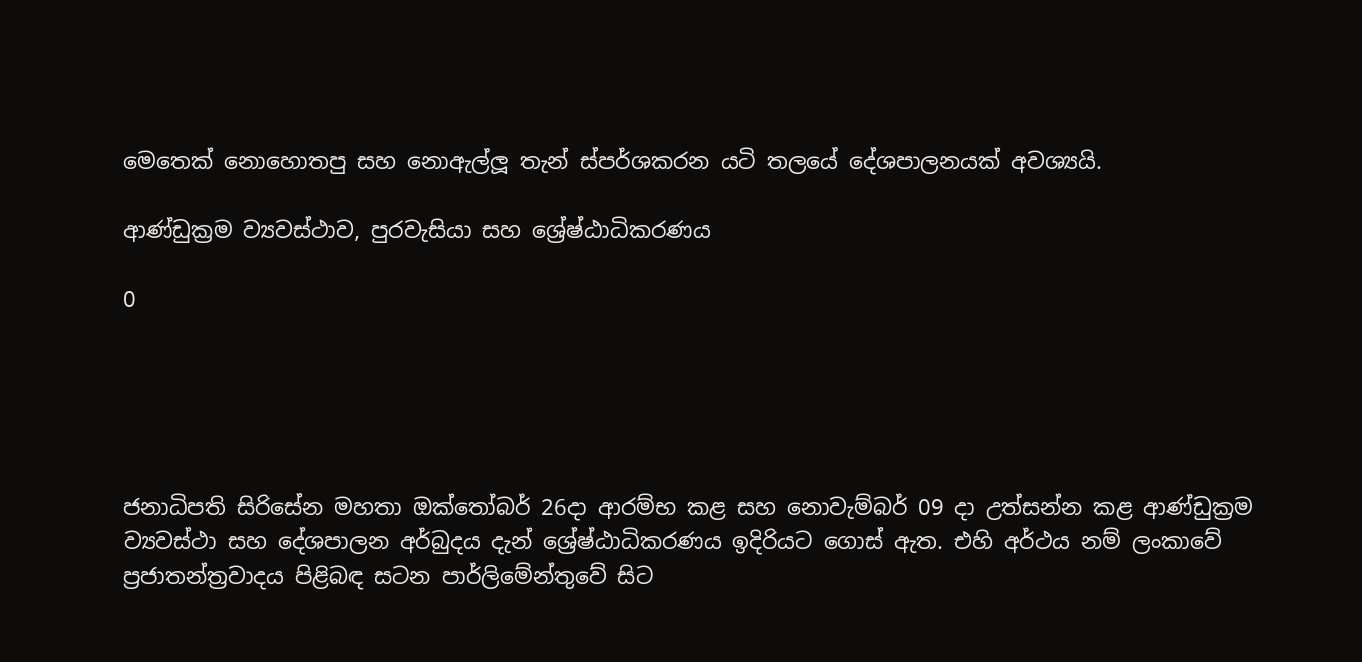මෙතෙක් නොහොතපු සහ නොඇල්ලූ තැන් ස්පර්ශකරන යටි තලයේ දේශපාලනයක් අවශ්‍යයි.

ආණ්ඩුක්‍රම ව්‍යවස්ථාව, පුරවැසියා සහ ශ්‍රේෂ්ඨාධිකරණය

0





ජනාධිපති සිරිසේන මහතා ඔක්තෝබර් 26දා ආරම්භ කළ සහ නොවැම්බර් 09 දා උත්සන්න කළ ආණ්ඩුක්‍රම ව්‍යවස්ථා සහ දේශපාලන අර්බුදය දැන් ශ්‍රේෂ්ඨාධිකරණය ඉදිරියට ගොස් ඇත. එහි අර්ථය නම් ලංකාවේ ප්‍රජාතන්ත්‍රවාදය පිළිබඳ සටන පාර්ලිමේන්තුවේ සිට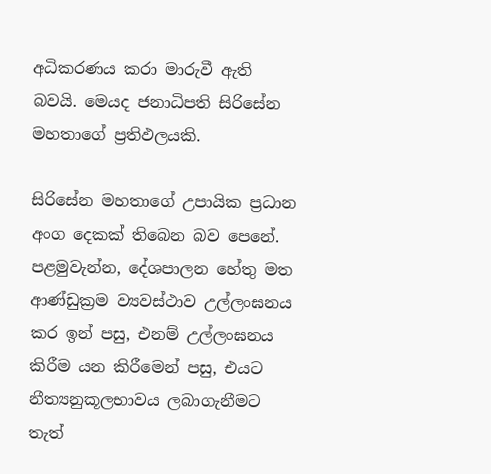අධිකරණය කරා මාරුවී ඇති බවයි. මෙයද ජනාධිපති සිරිසේන මහතාගේ ප්‍රතිඵලයකි.

සිරිසේන මහතාගේ උපායික ප්‍රධාන අංග දෙකක් තිබෙන බව පෙනේ. පළමුවැන්න, දේශපාලන හේතු මත ආණ්ඩුක්‍රම ව්‍යවස්ථාව උල්ලංඝනය කර ඉන් පසු, එනම් උල්ලංඝනය කිරීම යන කිරීමෙන් පසු, එයට නීත්‍යනුකූලභාවය ලබාගැනීමට තැත්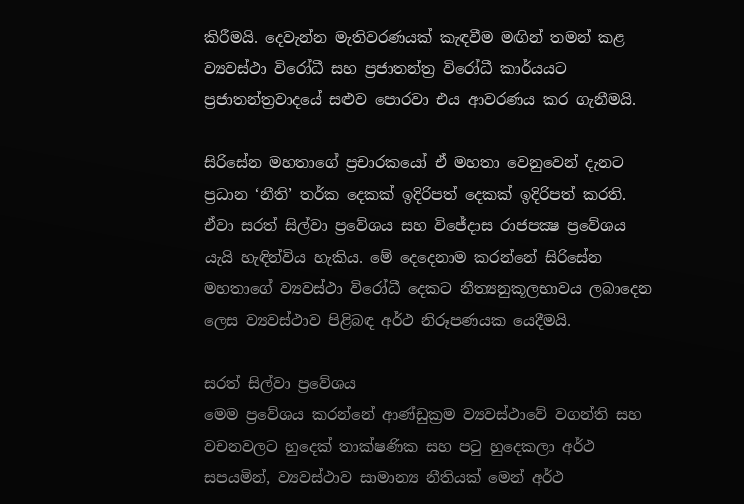කිරීමයි. දෙවැන්න මැතිවරණයක් කැඳවීම මඟින් තමන් කළ ව්‍යවස්ථා විරෝධී සහ ප්‍රජාතන්ත්‍ර විරෝධී කාර්යයට ප්‍රජාතන්ත්‍රවාදයේ සළුව පොරවා එය ආවරණය කර ගැනීමයි.

සිරිසේන මහතාගේ ප්‍රචාරකයෝ ඒ මහතා වෙනුවෙන් දැනට ප්‍රධාන ‘නීති’ තර්ක දෙකක් ඉදිරිපත් දෙකක් ඉදිරිපත් කරති. ඒවා සරත් සිල්වා ප්‍රවේශය සහ විජේදාස රාජපක්‍ෂ ප්‍රවේශය යැයි හැඳින්විය හැකිය. මේ දෙදෙනාම කරන්නේ සිරිසේන මහතාගේ ව්‍යවස්ථා විරෝධී දෙකට නීත්‍යනුකූලභාවය ලබාදෙන ලෙස ව්‍යවස්ථාව පිළිබඳ අර්ථ නිරූපණයක යෙදීමයි.

සරත් සිල්වා ප්‍රවේශය
මෙම ප්‍රවේශය කරන්නේ ආණ්ඩුක්‍රම ව්‍යවස්ථාවේ වගන්ති සහ වචනවලට හුදෙක් තාක්ෂණික සහ පටු හුදෙකලා අර්ථ සපයමින්, ව්‍යවස්ථාව සාමාන්‍ය නීතියක් මෙන් අර්ථ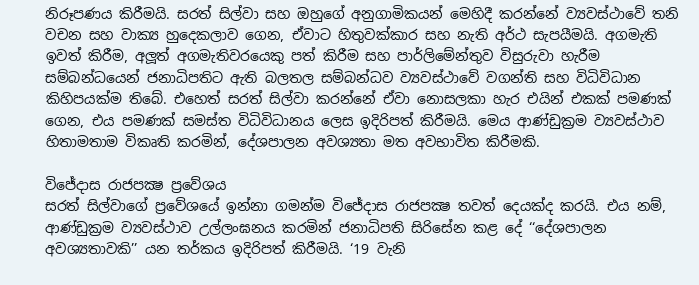නිරූපණය කිරීමයි. සරත් සිල්වා සහ ඔහුගේ අනුගාමිකයන් මෙහිදී කරන්නේ ව්‍යවස්ථාවේ තනි වචන සහ වාක්‍ය හුදෙකලාව ගෙන, ඒවාට හිතුවක්කාර සහ නැති අර්ථ සැපයීමයි. අගමැති ඉවත් කිරීම, අලූත් අගමැතිවරයෙකු පත් කිරීම සහ පාර්ලිමේන්තුව විසුරුවා හැරීම සම්බන්ධයෙන් ජනාධිපතිට ඇති බලතල සම්බන්ධව ව්‍යවස්ථාවේ වගන්ති සහ විධිවිධාන කිහිපයක්ම තිබේ. එහෙත් සරත් සිල්වා කරන්නේ ඒවා නොසලකා හැර එයින් එකක් පමණක් ගෙන, එය පමණක් සමස්ත විධිවිධානය ලෙස ඉදිරිපත් කිරීමයි. මෙය ආණ්ඩුක්‍රම ව්‍යවස්ථාව හිතාමතාම විකෘති කරමින්, දේශපාලන අවශ්‍යතා මත අවභාවිත කිරීමකි.

විජේදාස රාජපක්‍ෂ ප්‍රවේශය
සරත් සිල්වාගේ ප්‍රවේශයේ ඉන්නා ගමන්ම විජේදාස රාජපක්‍ෂ තවත් දෙයක්ද කරයි. එය නම්, ආණ්ඩුක්‍රම ව්‍යවස්ථාව උල්ලංඝනය කරමින් ජනාධිපති සිරිසේන කළ දේ ‘‘දේශපාලන අවශ්‍යතාවකි’’ යන තර්කය ඉදිරිපත් කිරීමයි. ‘19 වැනි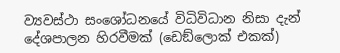ව්‍යවස්ථා සංශෝධනයේ විධිවිධාන නිසා දැන් දේශපාලන හිරවීමක් (ඩෙඞ්ලොක් එකක්)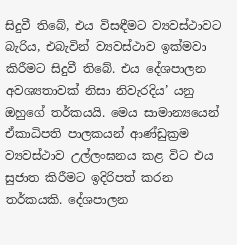සිදුවී තිබේ, එය විසඳීමට ව්‍යවස්ථාවට බැරිය, එබැවින් ව්‍යවස්ථාව ඉක්මවා කිරීමට සිදුවී තිබේ. එය දේශපාලන අවශ්‍යතාවක් නිසා නිවැරදිය’ යනු ඔහුගේ තර්කයයි. මෙය සාමාන්‍යයෙන් ඒකාධිපති පාලකයන් ආණ්ඩුක්‍රම ව්‍යවස්ථාව උල්ලංඝනය කළ විට එය සුජාත කිරීමට ඉදිරිපත් කරන තර්කයකි. දේශපාලන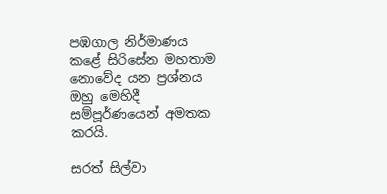පඹගාල නිර්මාණය කළේ සිරිසේන මහතාම නොවේද යන ප්‍රශ්නය ඔහු මෙහිදී සම්පූර්ණයෙන් අමතක කරයි.

සරත් සිල්වා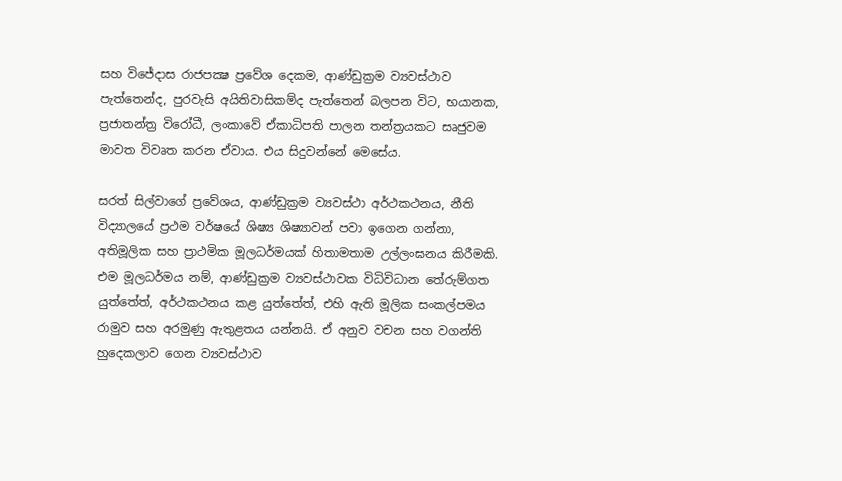සහ විජේදාස රාජපක්‍ෂ ප්‍රවේශ දෙකම, ආණ්ඩුක්‍රම ව්‍යවස්ථාව පැත්තෙන්ද, පුරවැසි අයිතිවාසිකම්ද පැත්තෙන් බලපන විට, භයානක, ප්‍රජාතන්ත්‍ර විරෝධී, ලංකාවේ ඒකාධිපති පාලන තන්ත්‍රයකට සෘජුවම මාවත විවෘත කරන ඒවාය. එය සිදුවන්නේ මෙසේය.

සරත් සිල්වාගේ ප්‍රවේශය, ආණ්ඩුක්‍රම ව්‍යවස්ථා අර්ථකථනය, නීති විද්‍යාලයේ ප්‍රථම වර්ෂයේ ශිෂ්‍ය ශිෂ්‍යාවන් පවා ඉගෙන ගන්නා, අතිමූලික සහ ප්‍රාථමික මූලධර්මයක් හිතාමතාම උල්ලංඝනය කිරීමකි. එම මූලධර්මය නම්, ආණ්ඩුක්‍රම ව්‍යවස්ථාවක විධිවිධාන තේරුම්ගත යුත්තේත්, අර්ථකථනය කළ යුත්තේත්, එහි ඇති මූලික සංකල්පමය රාමුව සහ අරමුණු ඇතුළතය යන්නයි. ඒ අනුව වචන සහ වගන්ති හුදෙකලාව ගෙන ව්‍යවස්ථාව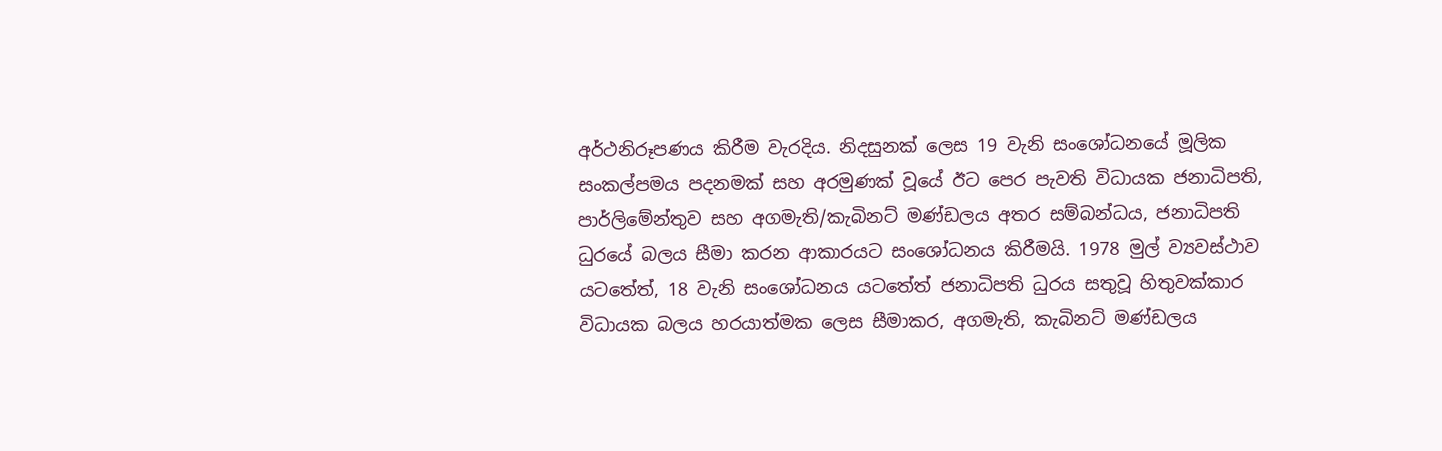අර්ථනිරූපණය කිරීම වැරදිය. නිදසුනක් ලෙස 19 වැනි සංශෝධනයේ මූලික සංකල්පමය පදනමක් සහ අරමුණක් වූයේ ඊට පෙර පැවති විධායක ජනාධිපති, පාර්ලිමේන්තුව සහ අගමැති/කැබිනට් මණ්ඩලය අතර සම්බන්ධය, ජනාධිපති ධුරයේ බලය සීමා කරන ආකාරයට සංශෝධනය කිරීමයි. 1978 මුල් ව්‍යවස්ථාව යටතේත්, 18 වැනි සංශෝධනය යටතේත් ජනාධිපති ධුරය සතුවූ හිතුවක්කාර විධායක බලය හරයාත්මක ලෙස සීමාකර, අගමැති, කැබිනට් මණ්ඩලය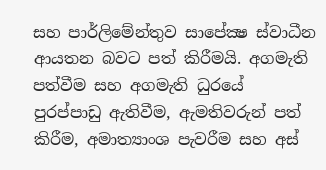සහ පාර්ලිමේන්තුව සාපේක්‍ෂ ස්වාධීන ආයතන බවට පත් කිරීමයි. අගමැති පත්වීම සහ අගමැති ධුරයේ පුරප්පාඩු ඇතිවීම, ඇමතිවරුන් පත් කිරීම, අමාත්‍යාංශ පැවරීම සහ අස්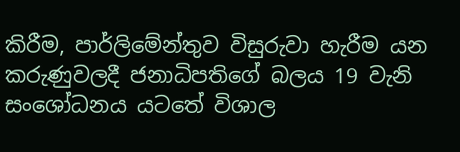කිරීම, පාර්ලිමේන්තුව විසුරුවා හැරීම යන කරුණුවලදී ජනාධිපතිගේ බලය 19 වැනි සංශෝධනය යටතේ විශාල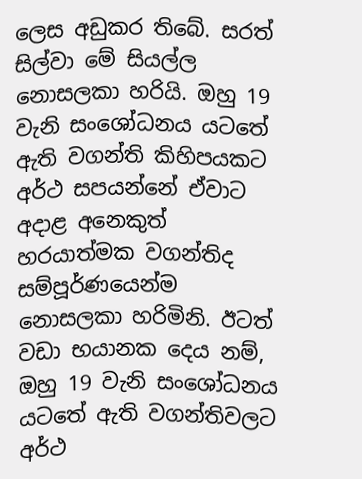ලෙස අඩුකර තිබේ. සරත් සිල්වා මේ සියල්ල නොසලකා හරියි. ඔහු 19 වැනි සංශෝධනය යටතේ ඇති වගන්ති කිහිපයකට අර්ථ සපයන්නේ ඒවාට අදාළ අනෙකුත් හරයාත්මක වගන්තිද සම්පූර්ණයෙන්ම නොසලකා හරිමිනි. ඊටත් වඩා භයානක දෙය නම්, ඔහු 19 වැනි සංශෝධනය යටතේ ඇති වගන්තිවලට අර්ථ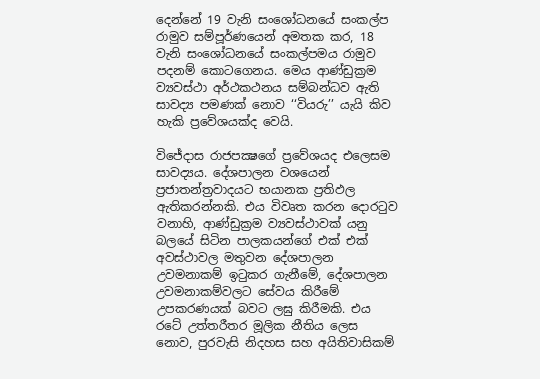දෙන්නේ 19 වැනි සංශෝධනයේ සංකල්ප රාමුව සම්පූර්ණයෙන් අමතක කර, 18 වැනි සංශෝධනයේ සංකල්පමය රාමුව පදනම් කොටගෙනය. මෙය ආණ්ඩුක්‍රම ව්‍යවස්ථා අර්ථකථනය සම්බන්ධව ඇති සාවද්‍ය පමණක් නොව ‘‘වියරු’’ යැයි කිව හැකි ප්‍රවේශයක්ද වෙයි.

විජේදාස රාජපක්‍ෂගේ ප්‍රවේශයද එලෙසම සාවද්‍යය. දේශපාලන වශයෙන් ප්‍රජාතන්ත්‍රවාදයට භයානක ප්‍රතිඵල ඇතිකරන්නකි. එය විවෘත කරන දොරටුව වනාහි, ආණ්ඩුක්‍රම ව්‍යවස්ථාවක් යනු බලයේ සිටින පාලකයන්ගේ එක් එක් අවස්ථාවල මතුවන දේශපාලන උවමනාකම් ඉටුකර ගැනීමේ, දේශපාලන උවමනාකම්වලට සේවය කිරීමේ උපකරණයක් බවට ලඝු කිරීමකි. එය රටේ උත්තරීතර මූලික නීතිය ලෙස නොව, පුරවැසි නිදහස සහ අයිතිවාසිකම්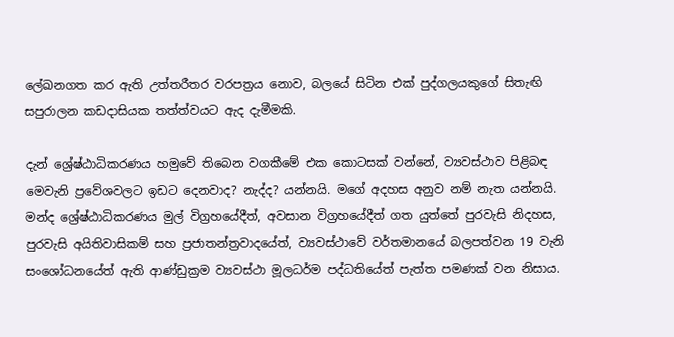ලේඛනගත කර ඇති උත්තරීතර වරපත්‍රය නොව, බලයේ සිටින එක් පුද්ගලයකුගේ සිතැඟි සපුරාලන කඩදාසියක තත්ත්වයට ඇද දැමීමකි.

දැන් ශ්‍රේෂ්ඨාධිකරණය හමුවේ තිබෙන වගකීමේ එක කොටසක් වන්නේ, ව්‍යවස්ථාව පිළිබඳ මෙවැනි ප්‍රවේශවලට ඉඩට දෙනවාද? නැද්ද? යන්නයි. මගේ අදහස අනුව නම් නැත යන්නයි. මන්ද ශ්‍රේෂ්ඨාධිකරණය මුල් විග්‍රහයේදීත්, අවසාන විග්‍රහයේදීත් ගත යුත්තේ පුරවැසි නිදහස, පුරවැසි අයිතිවාසිකම් සහ ප්‍රජාතන්ත්‍රවාදයේත්, ව්‍යවස්ථාවේ වර්තමානයේ බලපත්වන 19 වැනි සංශෝධනයේත් ඇති ආණ්ඩුක්‍රම ව්‍යවස්ථා මූලධර්ම පද්ධතියේත් පැත්ත පමණක් වන නිසාය.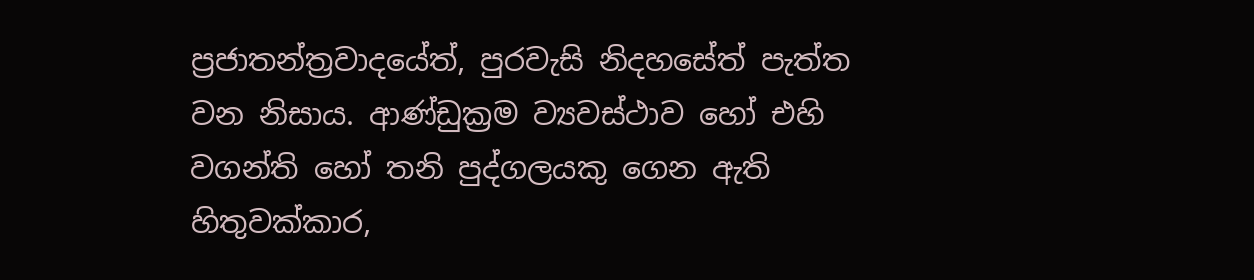ප්‍රජාතන්ත්‍රවාදයේත්, පුරවැසි නිදහසේත් පැත්ත වන නිසාය. ආණ්ඩුක්‍රම ව්‍යවස්ථාව හෝ එහි වගන්ති හෝ තනි පුද්ගලයකු ගෙන ඇති හිතුවක්කාර,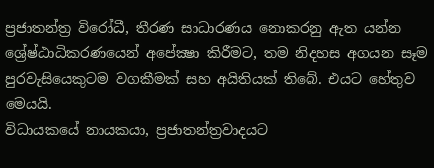ප්‍රජාතන්ත්‍ර විරෝධී, තීරණ සාධාරණය නොකරනු ඇත යන්න ශ්‍රේෂ්ඨාධිකරණයෙන් අපේක්‍ෂා කිරීමට, තම නිදහස අගයන සෑම පුරවැසියෙකුටම වගකීමක් සහ අයිතියක් තිබේ. එයට හේතුව මෙයයි.
විධායකයේ නායකයා, ප්‍රජාතන්ත්‍රවාදයට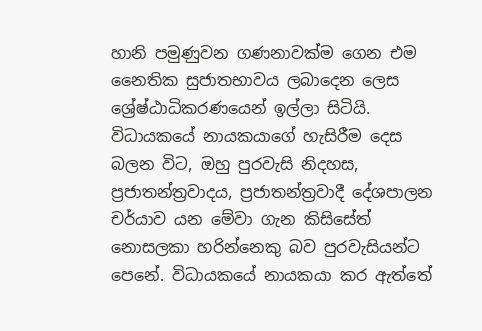හානි පමුණුවන ගණනාවක්ම ගෙන එම නෛතික සුජාතභාවය ලබාදෙන ලෙස ශ්‍රේෂ්ඨාධිකරණයෙන් ඉල්ලා සිටියි. විධායකයේ නායකයාගේ හැසිරීම දෙස බලන විට, ඔහු පුරවැසි නිදහස, ප්‍රජාතන්ත්‍රවාදය, ප්‍රජාතන්ත්‍රවාදී දේශපාලන චර්යාව යන මේවා ගැන කිසිසේත් නොසලකා හරින්නෙකු බව පුරවැසියන්ට පෙනේ. විධායකයේ නායකයා කර ඇත්තේ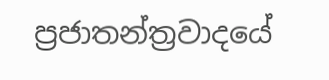ප්‍රජාතන්ත්‍රවාදයේ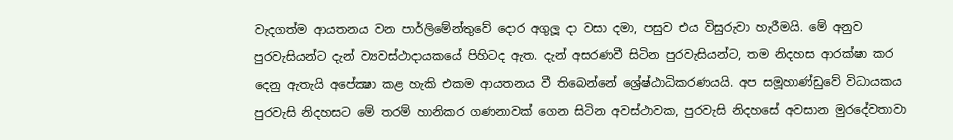වැදගත්ම ආයතනය වන පාර්ලිමේන්තුවේ දොර අගුලූ දා වසා දමා, පසුව එය විසුරුවා හැරීමයි. මේ අනුව පුරවැසියන්ට දැන් ව්‍යවස්ථාදායකයේ පිහිටද ඇත. දැන් අසරණවී සිටින පුරවැසියන්ට, තම නිදහස ආරක්ෂා කර දෙනු ඇතැයි අපේක්‍ෂා කළ හැකි එකම ආයතනය වී තිබෙන්නේ ශ්‍රේෂ්ඨාධිකරණයයි. අප සමූහාණ්ඩුවේ විධායකය පුරවැසි නිදහසට මේ තරම් හානිකර ගණනාවක් ගෙන සිටින අවස්ථාවක, පුරවැසි නිදහසේ අවසාන මුරදේවතාවා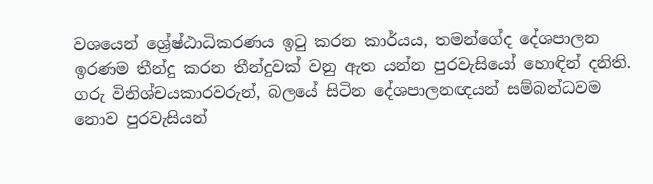වශයෙන් ශ්‍රේෂ්ඨාධිකරණය ඉටු කරන කාර්යය, තමන්ගේද දේශපාලන ඉරණම තීන්දු කරන තීන්දුවක් වනු ඇත යන්න පුරවැසියෝ හොඳින් දනිති. ගරු විනිශ්චයකාරවරුන්, බලයේ සිටින දේශපාලනඥයන් සම්බන්ධවම නොව පුරවැසියන්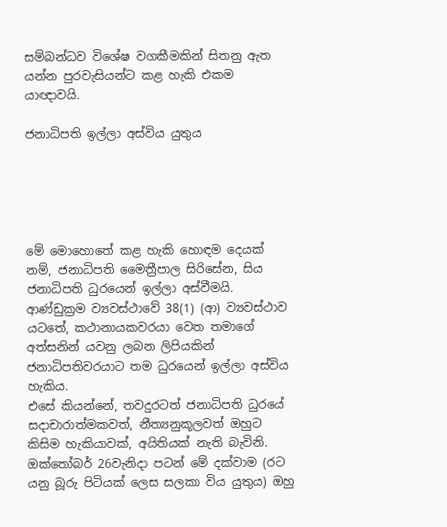සම්බන්ධව විශේෂ වගකීමකින් සිතනු ඇත යන්න පුරවැසියන්ට කළ හැකි එකම යාඥාවයි.

ජනාධිපති ඉල්ලා අස්විය යුතුය





මේ මොහොතේ කළ හැකි හොඳම දෙයක් නම්, ජනාධිපති මෛත්‍රීපාල සිරිසේන, සිය ජනාධිපති ධුරයෙන් ඉල්ලා අස්වීමයි. ආණ්ඩුක්‍රම ව්‍යවස්ථාවේ 38(1) (ආ) ව්‍යවස්ථාව යටතේ, කථානායකවරයා වෙත තමාගේ අත්සනින් යවනු ලබන ලිපියකින් ජනාධිපතිවරයාට තම ධුරයෙන් ඉල්ලා අස්විය හැකිය.
එසේ කියන්නේ, තවදුරටත් ජනාධිපති ධුරයේ සදාචාරාත්මකවත්, නීත්‍යනුකූලවත් ඔහුට කිසිම හැකියාවක්, අයිතියක් නැති බැවිනි. ඔක්තෝබර් 26වැනිදා පටන් මේ දක්වාම (රට යනු බූරු පිටියක් ලෙස සලකා විය යුතුය) ඔහු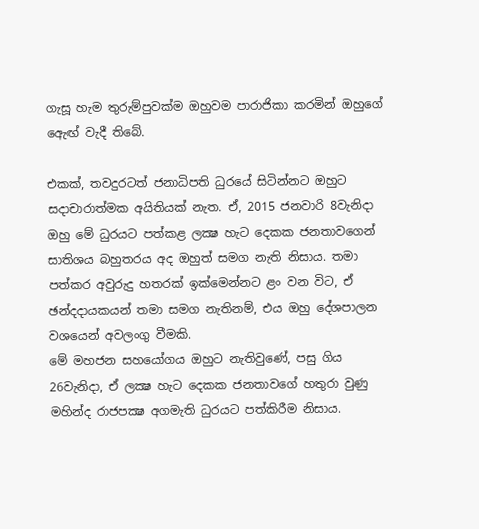ගැසූ හැම තුරුම්පුවක්ම ඔහුවම පාරාජිකා කරමින් ඔහුගේ ඇෙඟ් වැදී තිබේ.

එකක්, තවදුරටත් ජනාධිපති ධුරයේ සිටින්නට ඔහුට සදාචාරාත්මක අයිතියක් නැත. ඒ, 2015 ජනවාරි 8වැනිදා ඔහු මේ ධුරයට පත්කළ ලක්‍ෂ හැට දෙකක ජනතාවගෙන් සාතිශය බහුතරය අද ඔහුත් සමග නැති නිසාය. තමා පත්කර අවුරුදු හතරක් ඉක්මෙන්නට ළං වන විට, ඒ ඡන්දදායකයන් තමා සමග නැතිනම්, එය ඔහු දේශපාලන වශයෙන් අවලංගු වීමකි.
මේ මහජන සහයෝගය ඔහුට නැතිවුණේ, පසු ගිය 26වැනිදා, ඒ ලක්‍ෂ හැට දෙකක ජනතාවගේ හතුරා වුණු මහින්ද රාජපක්‍ෂ අගමැති ධුරයට පත්කිරීම නිසාය.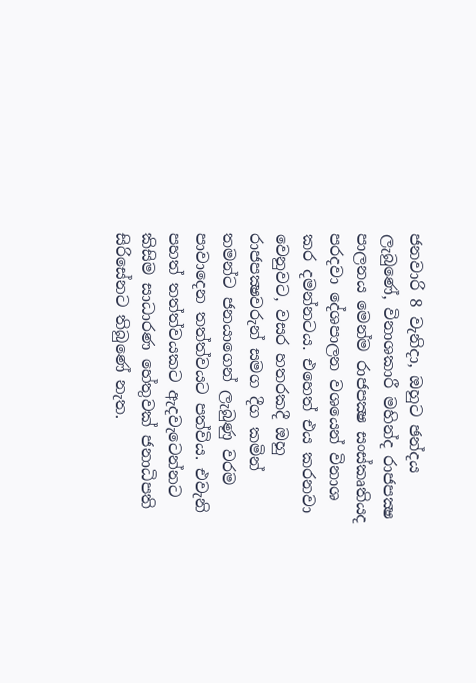ජනවාරි 8 වැනිදා, ඔහුට ඡන්දය ලැබුණේ, විනාශකාරී මහින්ද රාජපක්‍ෂ පාලනය මෙන්ම රාජපක්‍ෂ සංස්කෘතියද පරදවා දේශපාලන වශයෙන් විනාශ කර දමන්නටය. එහෙත් එය කරනවා වෙනුවට, වසර හතරකදී ඔහු රාජපක්‍ෂවරුන් සමග දීග කමින් තමන්ට ජනයාගෙන් ලැබුණු වරම පාවාදෙන තත්ත්වයට පත්විය. එවැනි පහත් තත්ත්වයකට ඇදවැටෙන්නට කිසිම සාධාරණ හේතුවක් ජනාධිපති සිරිසේනට තිබුණේ නැත.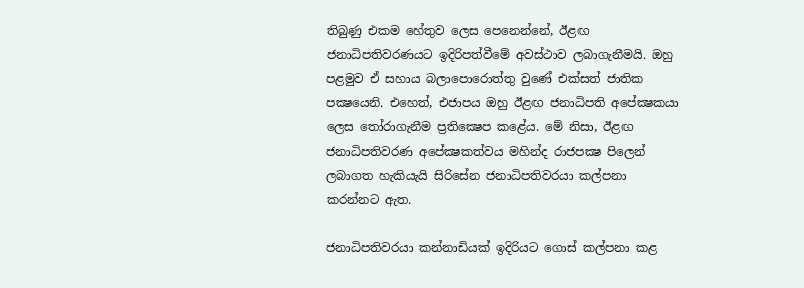තිබුණු එකම හේතුව ලෙස පෙනෙන්නේ, ඊළඟ ජනාධිපතිවරණයට ඉදිරිපත්වීමේ අවස්ථාව ලබාගැනීමයි. ඔහු පළමුව ඒ සහාය බලාපොරොත්තු වුණේ එක්සත් ජාතික පක්‍ෂයෙනි. එහෙත්, එජාපය ඔහු ඊළඟ ජනාධිපති අපේක්‍ෂකයා ලෙස තෝරාගැනීම ප්‍රතික්‍ෂෙප කළේය. මේ නිසා, ඊළඟ ජනාධිපතිවරණ අපේක්‍ෂකත්වය මහින්ද රාජපක්‍ෂ පිලෙන් ලබාගත හැකියැයි සිරිසේන ජනාධිපතිවරයා කල්පනා කරන්නට ඇත.

ජනාධිපතිවරයා කන්නාඩියක් ඉදිරියට ගොස් කල්පනා කළ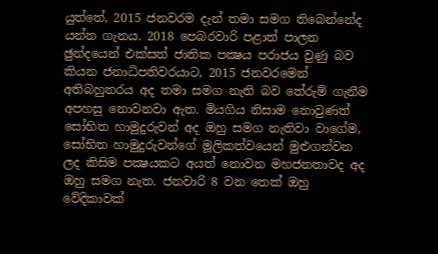යුත්තේ, 2015 ජනවරම දැන් තමා සමග තිබෙන්නේද යන්න ගැනය. 2018 පෙබරවාරි පළාත් පාලන ඡුන්දයෙන් එක්සත් ජාතික පක්‍ෂය පරාජය වුණු බව කියන ජනාධිපතිවරයාට, 2015 ජනවරමෙන් අතිබහුතරය අද තමා සමග නැති බව තේරුම් ගැනීම අපහසු නොවනවා ඇත. මියගිය නිසාම නොවුණත් සෝභිත හාමුදුරුවන් අද ඔහු සමග නැතිවා වාගේම, සෝභිත හාමුදුරුවන්ගේ මූලිකත්වයෙන් මුළුගන්වන ලද කිසිම පක්‍ෂයකට අයත් නොවන මහජනතාවද අද ඔහු සමග නැත. ජනවාරි 8 වන තෙක් ඔහු වේදිකාවක්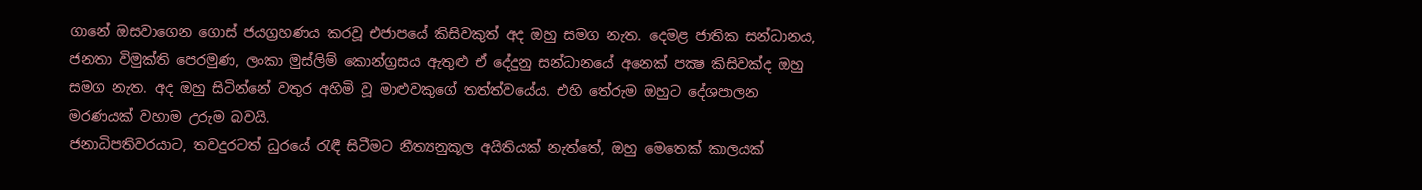ගානේ ඔසවාගෙන ගොස් ජයග්‍රහණය කරවූ එජාපයේ කිසිවකුත් අද ඔහු සමග නැත. දෙමළ ජාතික සන්ධානය, ජනතා විමුක්ති පෙරමුණ, ලංකා මුස්ලිම් කොන්ග්‍රසය ඇතුළු ඒ දේදුනු සන්ධානයේ අනෙක් පක්‍ෂ කිසිවක්ද ඔහු සමග නැත. අද ඔහු සිටින්නේ වතුර අහිමි වූ මාළුවකුගේ තත්ත්වයේය. එහි තේරුම ඔහුට දේශපාලන මරණයක් වහාම උරුම බවයි.
ජනාධිපතිවරයාට, තවදුරටත් ධුරයේ රැඳී සිටීමට නීත්‍යනුකූල අයිතියක් නැත්තේ, ඔහු මෙතෙක් කාලයක්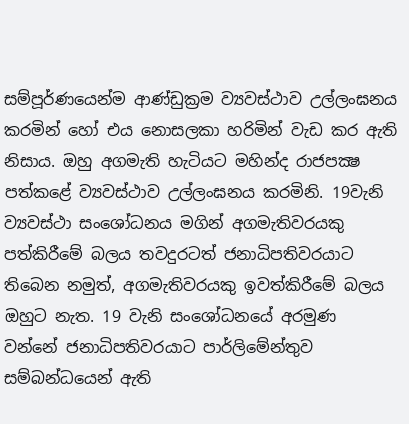සම්පූර්ණයෙන්ම ආණ්ඩුක්‍රම ව්‍යවස්ථාව උල්ලංඝනය කරමින් හෝ එය නොසලකා හරිමින් වැඩ කර ඇති නිසාය. ඔහු අගමැති හැටියට මහින්ද රාජපක්‍ෂ පත්කළේ ව්‍යවස්ථාව උල්ලංඝනය කරමිනි. 19වැනි ව්‍යවස්ථා සංශෝධනය මගින් අගමැතිවරයකු පත්කිරීමේ බලය තවදුරටත් ජනාධිපතිවරයාට තිබෙන නමුත්, අගමැතිවරයකු ඉවත්කිරීමේ බලය ඔහුට නැත. 19 වැනි සංශෝධනයේ අරමුණ වන්නේ ජනාධිපතිවරයාට පාර්ලිමේන්තුව සම්බන්ධයෙන් ඇති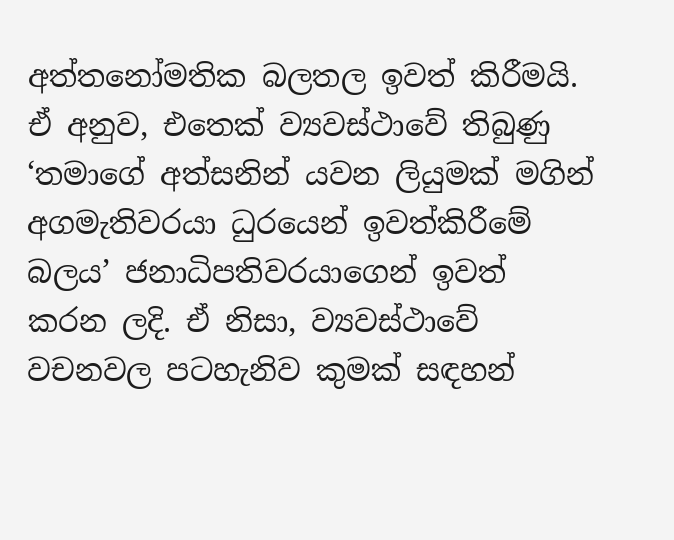අත්තනෝමතික බලතල ඉවත් කිරීමයි. ඒ අනුව, එතෙක් ව්‍යවස්ථාවේ තිබුණු ‘තමාගේ අත්සනින් යවන ලියුමක් මගින් අගමැතිවරයා ධුරයෙන් ඉවත්කිරීමේ බලය’ ජනාධිපතිවරයාගෙන් ඉවත් කරන ලදි. ඒ නිසා, ව්‍යවස්ථාවේ වචනවල පටහැනිව කුමක් සඳහන්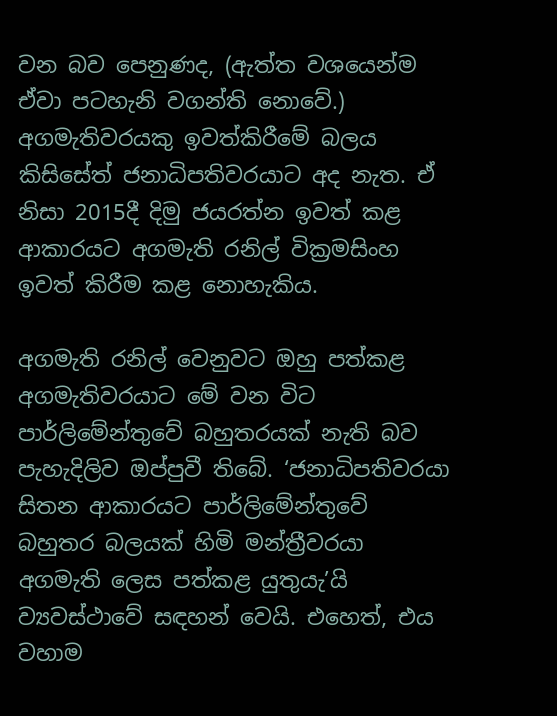වන බව පෙනුණද, (ඇත්ත වශයෙන්ම ඒවා පටහැනි වගන්ති නොවේ.) අගමැතිවරයකු ඉවත්කිරීමේ බලය කිසිසේත් ජනාධිපතිවරයාට අද නැත. ඒ නිසා 2015දී දිමු ජයරත්න ඉවත් කළ ආකාරයට අගමැති රනිල් වික්‍රමසිංහ ඉවත් කිරීම කළ නොහැකිය.

අගමැති රනිල් වෙනුවට ඔහු පත්කළ අගමැතිවරයාට මේ වන විට පාර්ලිමේන්තුවේ බහුතරයක් නැති බව පැහැදිලිව ඔප්පුවී තිබේ. ‘ජනාධිපතිවරයා සිතන ආකාරයට පාර්ලිමේන්තුවේ බහුතර බලයක් හිමි මන්ත්‍රීවරයා අගමැති ලෙස පත්කළ යුතුයැ’යි ව්‍යවස්ථාවේ සඳහන් වෙයි. එහෙත්, එය වහාම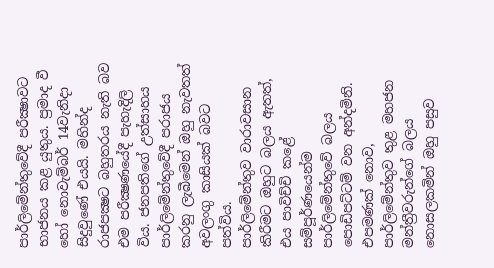පාර්ලිමේන්තුවේදී පරීක්‍ෂාවට භාජනය කළ යුතුය. ප්‍රමාද වී හෝ නොවැම්බර් 14වැනිදා සිදුවුණේ එයයි. මහින්ද රාජපක්‍ෂට බහුතරය නැති බව එම පරීක්‍ෂණයේදී පැහැදිලි විය. ජනපතිගේ උත්සාහය පාර්ලිමේන්තුවේදී පරාජය කරනු ලැබීමෙන් ඔහු නැවතත් අවලංගු කාසියක් බවට පත්විය.
පාර්ලිමේන්තුව වාරාවසාන කිරීමට ඔහුට බලය ඇතත්, එය පාවිච්චි කළේ සම්පූර්ණයෙන්ම පාර්ලිමේන්තුවේ බලය පොඩිපට්ටම් වන අන්දමිනි. එපමණක් නොව, පාර්ලිමේන්තුව තුළ මහජන මන්ත්‍රීවරුන්ගේ බලය නොසලකමින් ඔහු පසුව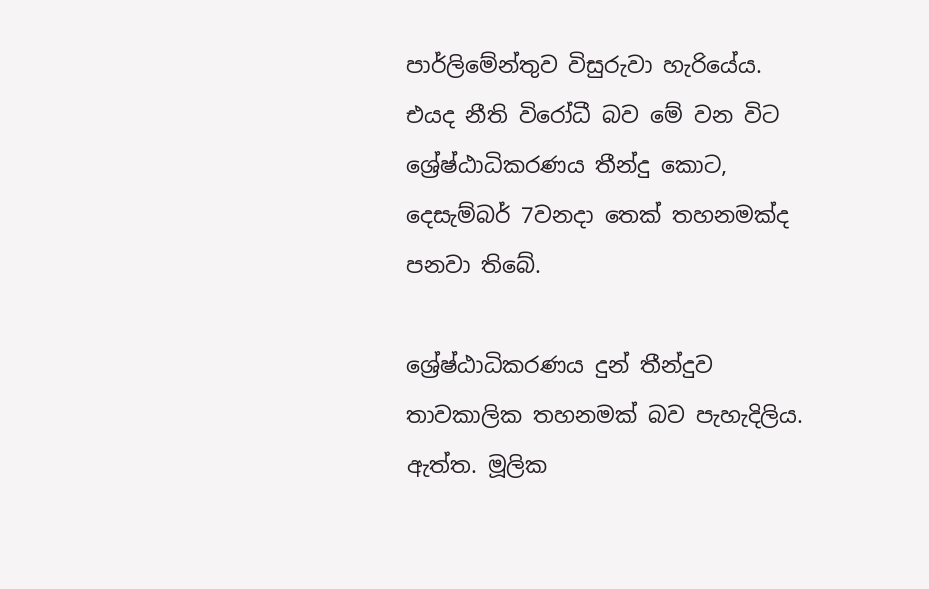පාර්ලිමේන්තුව විසුරුවා හැරියේය. එයද නීති විරෝධී බව මේ වන විට ශ්‍රේෂ්ඨාධිකරණය තීන්දු කොට, දෙසැම්බර් 7වනදා තෙක් තහනමක්ද පනවා තිබේ.

ශ්‍රේෂ්ඨාධිකරණය දුන් තීන්දුව තාවකාලික තහනමක් බව පැහැදිලිය. ඇත්ත. මූලික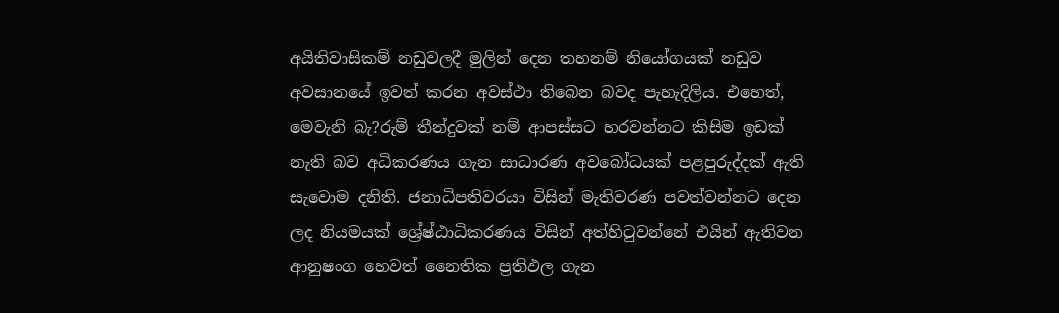අයිතිවාසිකම් නඩුවලදී මුලින් දෙන තහනම් නියෝගයක් නඩුව අවසානයේ ඉවත් කරන අවස්ථා තිබෙන බවද පැහැදිලිය. එහෙත්, මෙවැනි බැ?රුම් තීන්දුවක් නම් ආපස්සට හරවන්නට කිසිම ඉඩක් නැති බව අධිකරණය ගැන සාධාරණ අවබෝධයක් පළපුරුද්දක් ඇති සැවොම දනිති. ජනාධිපතිවරයා විසින් මැතිවරණ පවත්වන්නට දෙන ලද නියමයක් ශ්‍රේෂ්ඨාධිකරණය විසින් අත්හිටුවන්නේ එයින් ඇතිවන ආනුෂංග හෙවත් නෛතික ප්‍රතිඵල ගැන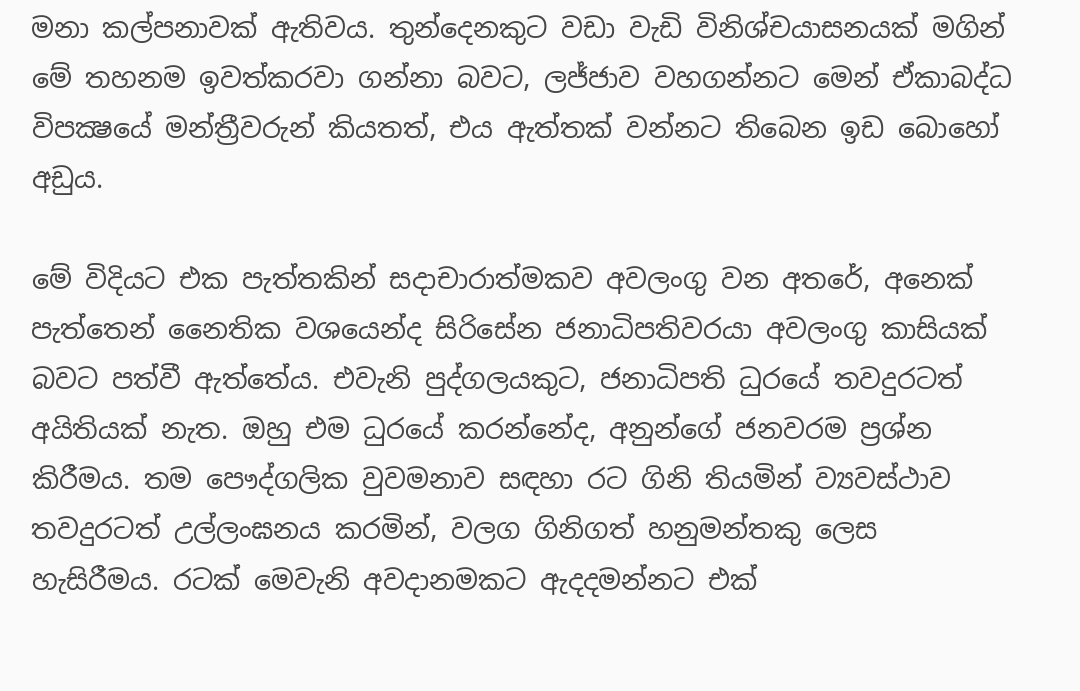මනා කල්පනාවක් ඇතිවය. තුන්දෙනකුට වඩා වැඩි විනිශ්චයාසනයක් මගින් මේ තහනම ඉවත්කරවා ගන්නා බවට, ලජ්ජාව වහගන්නට මෙන් ඒකාබද්ධ විපක්‍ෂයේ මන්ත්‍රීවරුන් කියතත්, එය ඇත්තක් වන්නට තිබෙන ඉඩ බොහෝ අඩුය.

මේ විදියට එක පැත්තකින් සදාචාරාත්මකව අවලංගු වන අතරේ, අනෙක් පැත්තෙන් නෛතික වශයෙන්ද සිරිසේන ජනාධිපතිවරයා අවලංගු කාසියක් බවට පත්වී ඇත්තේය. එවැනි පුද්ගලයකුට, ජනාධිපති ධුරයේ තවදුරටත් අයිතියක් නැත. ඔහු එම ධුරයේ කරන්නේද, අනුන්ගේ ජනවරම ප්‍රශ්න කිරීමය. තම පෞද්ගලික වුවමනාව සඳහා රට ගිනි තියමින් ව්‍යවස්ථාව තවදුරටත් උල්ලංඝනය කරමින්, වලග ගිනිගත් හනුමන්තකු ලෙස හැසිරීමය. රටක් මෙවැනි අවදානමකට ඇදදමන්නට එක්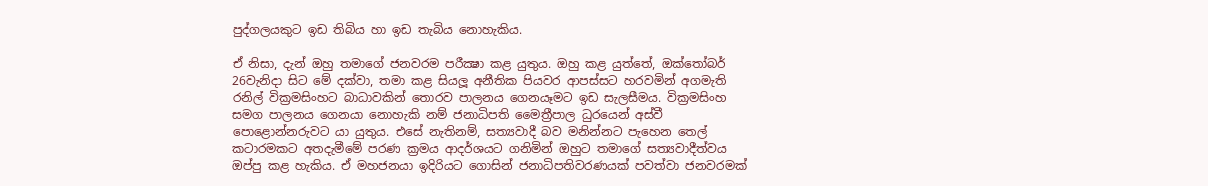පුද්ගලයකුට ඉඩ තිබිය හා ඉඩ තැබිය නොහැකිය.

ඒ නිසා, දැන් ඔහු තමාගේ ජනවරම පරීක්‍ෂා කළ යුතුය. ඔහු කළ යුත්තේ, ඔක්තෝබර් 26වැනිදා සිට මේ දක්වා, තමා කළ සියලූ අනීතික පියවර ආපස්සට හරවමින් අගමැති රනිල් වික්‍රමසිංහට බාධාවකින් තොරව පාලනය ගෙනයෑමට ඉඩ සැලසීමය. වික්‍රමසිංහ සමග පාලනය ගෙනයා නොහැකි නම් ජනාධිපති මෛත්‍රීපාල ධුරයෙන් අස්වී පොළොන්නරුවට යා යුතුය. එසේ නැතිනම්, සත්‍යවාදී බව මනින්නට පැහෙන තෙල් කටාරමකට අතදැමීමේ පරණ ක්‍රමය ආදර්ශයට ගනිමින් ඔහුට තමාගේ සත්‍යවාදීත්වය ඔප්පු කළ හැකිය. ඒ මහජනයා ඉදිරියට ගොසින් ජනාධිපතිවරණයක් පවත්වා ජනවරමක්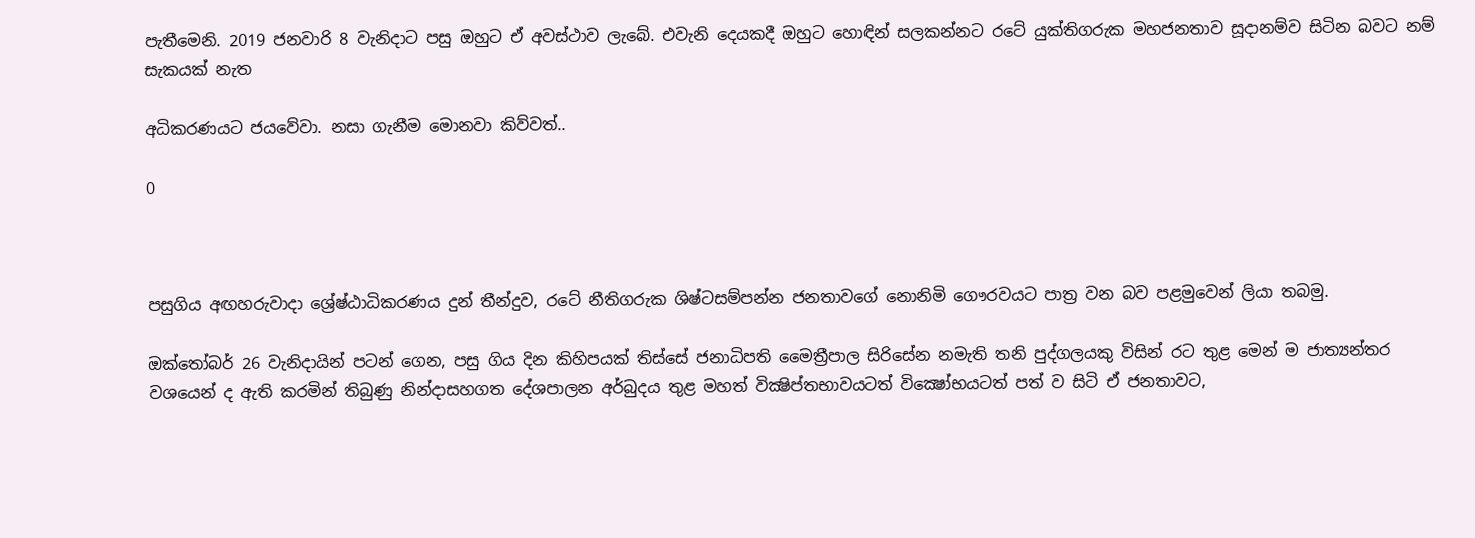පැතීමෙනි. 2019 ජනවාරි 8 වැනිදාට පසු ඔහුට ඒ අවස්ථාව ලැබේ. එවැනි දෙයකදී ඔහුට හොඳින් සලකන්නට රටේ යුක්තිගරුක මහජනතාව සූදානම්ව සිටින බවට නම් සැකයක් නැත

අධිකරණයට ජයවේවා. නසා ගැනීම මොනවා කිව්වත්..

0



පසුගිය අඟහරුවාදා ශ්‍රේෂ්ඨාධිකරණය දුන් තීන්දුව, රටේ නීතිගරුක ශිෂ්ටසම්පන්න ජනතාවගේ නොනිමි ගෞරවයට පාත්‍ර වන බව පළමුවෙන් ලියා තබමු.

ඔක්තෝබර් 26 වැනිදායින් පටන් ගෙන, පසු ගිය දින කිහිපයක් තිස්සේ ජනාධිපති මෛත්‍රීපාල සිරිසේන නමැති තනි පුද්ගලයකු විසින් රට තුළ මෙන් ම ජාත්‍යන්තර වශයෙන් ද ඇති කරමින් තිබුණු නින්දාසහගත දේශපාලන අර්බුදය තුළ මහත් වික්‍ෂිප්තභාවයටත් වික්‍ෂෝභයටත් පත් ව සිටි ඒ ජනතාවට,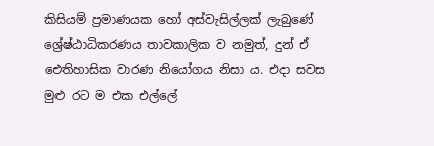කිසියම් ප්‍රමාණයක හෝ අස්වැසිල්ලක් ලැබුණේ ශ්‍රේෂ්ඨාධිකරණය තාවකාලික ව නමුත්, දුන් ඒ ඓතිහාසික වාරණ නියෝගය නිසා ය. එදා සවස මුළු රට ම එක එල්ලේ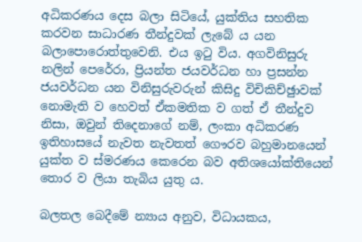අධිකරණය දෙස බලා සිටියේ, යුක්තිය සහතික කරවන සාධාරණ තීන්දුවක් ලැබේ ය යන බලාපොරොත්තුවෙනි. එය ඉටු විය. අගවිනිසුරු නලින් පෙරේරා, ප්‍රියන්ත ජයවර්ධන හා ප්‍රසන්න ජයවර්ධන යන විනිසුරුවරුන් කිසිදු විචිකිච්ඡුාවක් නොමැති ව හෙවත් ඒකමතික ව ගත් ඒ තීන්දුව නිසා, ඔවුන් තිදෙනාගේ නම්, ලංකා අධිකරණ ඉතිහාසයේ නැවත නැවතත් ගෞරව බහුමානයෙන් යුක්ත ව ස්මරණය කෙරෙන බව අතිශයෝක්තියෙන් තොර ව ලියා තැබිය යුතු ය.

බලතල බෙදීමේ න්‍යාය අනුව, විධායකය,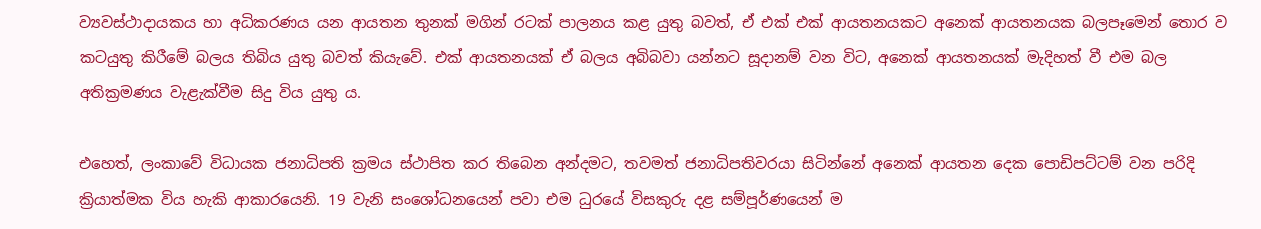ව්‍යවස්ථාදායකය හා අධිකරණය යන ආයතන තුනක් මගින් රටක් පාලනය කළ යුතු බවත්, ඒ එක් එක් ආයතනයකට අනෙක් ආයතනයක බලපෑමෙන් තොර ව කටයුතු කිරීමේ බලය තිබිය යුතු බවත් කියැවේ. එක් ආයතනයක් ඒ බලය අබිබවා යන්නට සූදානම් වන විට, අනෙක් ආයතනයක් මැදිහත් වී එම බල අතික්‍රමණය වැළැක්වීම සිදු විය යුතු ය.

එහෙත්, ලංකාවේ විධායක ජනාධිපති ක්‍රමය ස්ථාපිත කර තිබෙන අන්දමට, තවමත් ජනාධිපතිවරයා සිටින්නේ අනෙක් ආයතන දෙක පොඩිපට්ටම් වන පරිදි ක්‍රියාත්මක විය හැකි ආකාරයෙනි. 19 වැනි සංශෝධනයෙන් පවා එම ධුරයේ විසකුරු දළ සම්පූර්ණයෙන් ම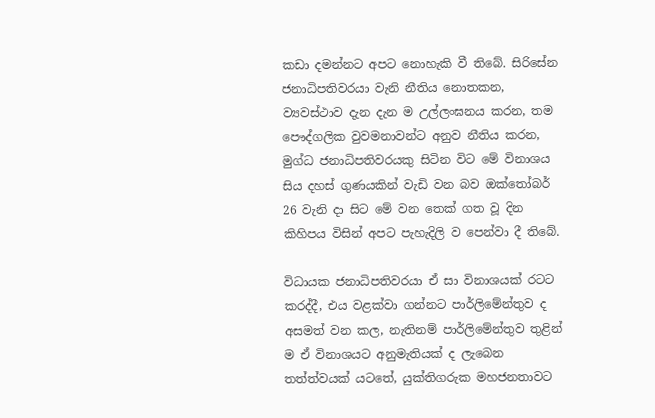කඩා දමන්නට අපට නොහැකි වී තිබේ. සිරිසේන ජනාධිපතිවරයා වැනි නීතිය නොතකන, ව්‍යවස්ථාව දැන දැන ම උල්ලංඝනය කරන, තම පෞද්ගලික වුවමනාවන්ට අනුව නීතිය කරන, මුග්ධ ජනාධිපතිවරයකු සිටින විට මේ විනාශය සිය දහස් ගුණයකින් වැඩි වන බව ඔක්තෝබර් 26 වැනි දා සිට මේ වන තෙක් ගත වූ දින කිහිපය විසින් අපට පැහැදිලි ව පෙන්වා දී තිබේ.

විධායක ජනාධිපතිවරයා ඒ සා විනාශයක් රටට කරද්දී, එය වළක්වා ගන්නට පාර්ලිමේන්තුව ද අසමත් වන කල, නැතිනම් පාර්ලිමේන්තුව තුළින් ම ඒ විනාශයට අනුමැතියක් ද ලැබෙන තත්ත්වයක් යටතේ, යුක්තිගරුක මහජනතාවට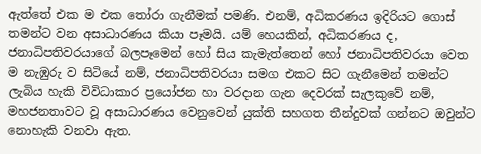ඇත්තේ එක ම එක තෝරා ගැනීමක් පමණි. එනම්, අධිකරණය ඉදිරියට ගොස් තමන්ට වන අසාධාරණය කියා පෑමයි. යම් හෙයකින්, අධිකරණය ද, ජනාධිපතිවරයාගේ බලපෑමෙන් හෝ සිය කැමැත්තෙන් හෝ ජනාධිපතිවරයා වෙත ම නැඹුරු ව සිටියේ නම්, ජනාධිපතිවරයා සමග එකට සිට ගැනීමෙන් තමන්ට ලැබිය හැකි විවිධාකාර ප්‍රයෝජන හා වරදාන ගැන දෙවරක් සැලකුවේ නම්, මහජනතාවට වූ අසාධාරණය වෙනුවෙන් යුක්ති සහගත තීන්දුවක් ගන්නට ඔවුන්ට නොහැකි වනවා ඇත.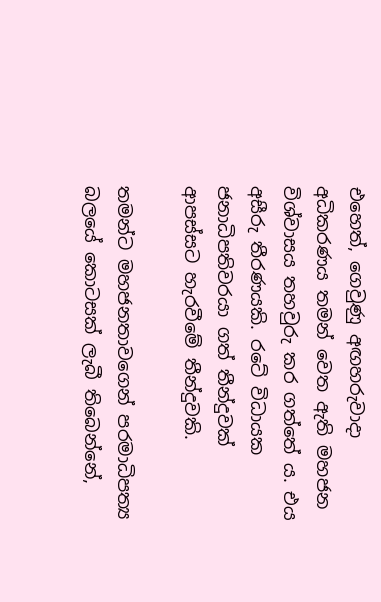එහෙත්, ගෙවුණු අඟහරුවාදා අධිකරණය තමන් වෙත ඇති මහජන විශ්වාසය තහවුරු කර ගත්තේ ය. එය අසීරු තීරණයකි. රටේ විධායක ජනාධිපතිවරයා ගත් තීන්දුවක් ආපස්සට හැරවීමේ තීන්දුවකි.

තමන්ට මහජනතාවගෙන් පරමාධිපත්‍ය බලයේ කොටසක් ලැබී තිබෙන්නේ,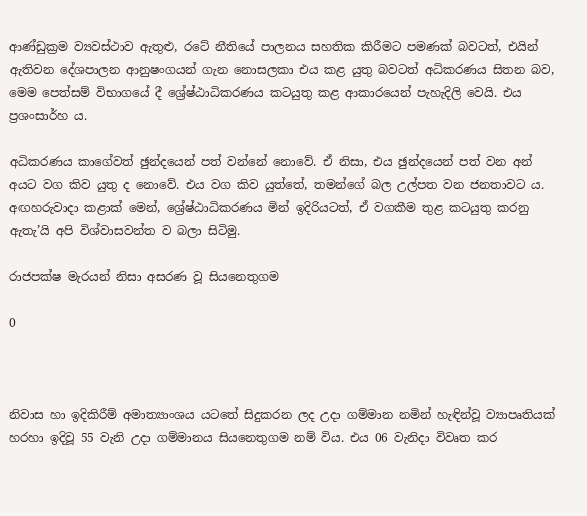ආණ්ඩුක්‍රම ව්‍යවස්ථාව ඇතුළු, රටේ නීතියේ පාලනය සහතික කිරීමට පමණක් බවටත්, එයින් ඇතිවන දේශපාලන ආනුෂංගයන් ගැන නොසලකා එය කළ යුතු බවටත් අධිකරණය සිතන බව, මෙම පෙත්සම් විභාගයේ දී ශ්‍රේෂ්ඨාධිකරණය කටයුතු කළ ආකාරයෙන් පැහැදිලි වෙයි. එය ප්‍රශංසාර්හ ය.

අධිකරණය කාගේවත් ඡුන්දයෙන් පත් වන්නේ නොවේ. ඒ නිසා, එය ඡුන්දයෙන් පත් වන අන් අයට වග කිව යුතු ද නොවේ. එය වග කිව යුත්තේ, තමන්ගේ බල උල්පත වන ජනතාවට ය. අඟහරුවාදා කළාක් මෙන්, ශ්‍රේෂ්ඨාධිකරණය මින් ඉදිරියටත්, ඒ වගකීම තුළ කටයුතු කරනු ඇතැ’යි අපි විශ්වාසවන්ත ව බලා සිටිමු.

රාජපක්ෂ මැරයන් නිසා අසරණ වූ සියනෙතුගම

0



නිවාස හා ඉදිකිරීම් අමාත්‍යාංශය යටතේ සිදුකරන ලද උදා ගම්මාන නමින් හැඳින්වූ ව්‍යාපෘතියක් හරහා ඉදිවූ 55 වැනි උදා ගම්මානය සියනෙතුගම නම් විය. එය 06 වැනිදා විවෘත කර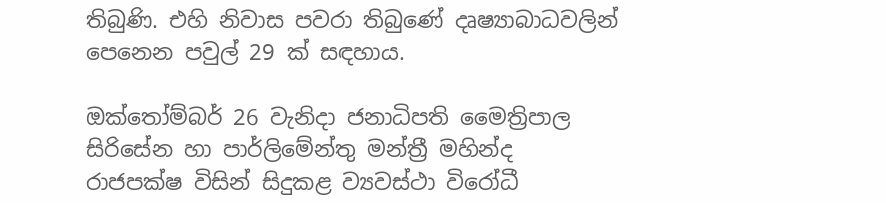තිබුණි. එහි නිවාස පවරා තිබුණේ දෘෂ්‍යාබාධවලින් පෙනෙන පවුල් 29 ක් සඳහාය.

ඔක්තෝම්බර් 26 වැනිදා ජනාධිපති මෛත්‍රිපාල සිරිසේන හා පාර්ලිමේන්තු මන්ත්‍රී මහින්ද රාජපක්ෂ විසින් සිදුකළ ව්‍යවස්ථා විරෝධී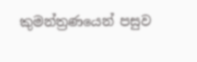කුමන්ත්‍රණයෙන් පසුව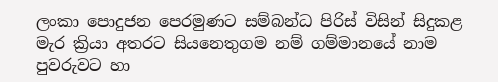ලංකා පොදුජන පෙරමුණට සම්බන්ධ පිරිස් විසින් සිදුකළ මැර ක්‍රියා අතරට සියනෙතුගම නම් ගම්මානයේ නාම පුවරුවට හා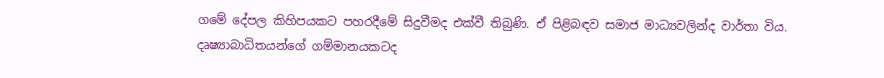ගමේ දේපල කිහිපයකට පහරදීමේ සිදුවීමද එක්වී තිබුණි. ඒ පිළිබඳව සමාජ මාධ්‍යවලින්ද වාර්තා විය. දෘෂ්‍යාබාධිතයන්ගේ ගම්මානයකටද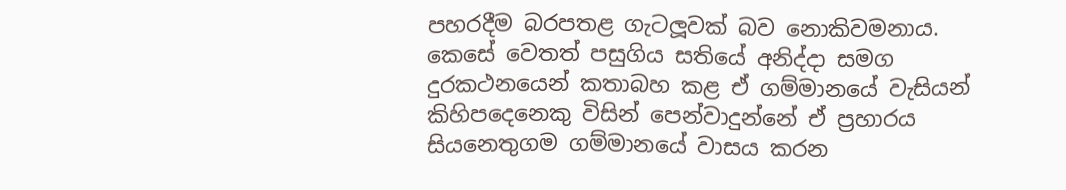පහරදීම බරපතළ ගැටලූ‍වක් බව නොකිවමනාය.
කෙසේ වෙතත් පසුගිය සතියේ අනිද්දා සමග දුරකථනයෙන් කතාබහ කළ ඒ ගම්මානයේ වැසියන් කිහිපදෙනෙකු විසින් පෙන්වාදුන්නේ ඒ ප්‍රහාරය සියනෙතුගම ගම්මානයේ වාසය කරන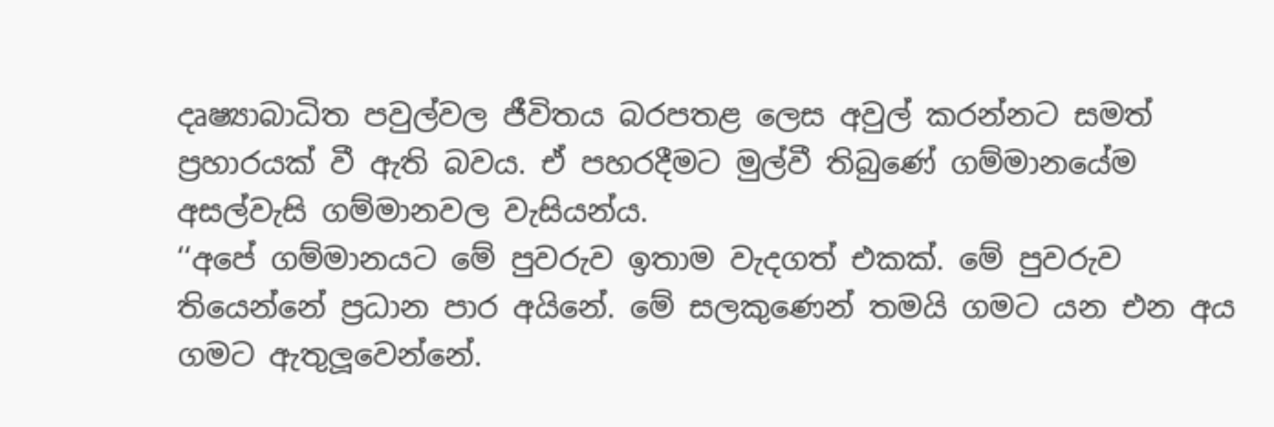දෘෂ්‍යාබාධිත පවුල්වල ජීවිතය බරපතළ ලෙස අවුල් කරන්නට සමත් ප්‍රහාරයක් වී ඇති බවය. ඒ පහරදීමට මුල්වී තිබුණේ ගම්මානයේම අසල්වැසි ගම්මානවල වැසියන්ය.
‘‘අපේ ගම්මානයට මේ පුවරුව ඉතාම වැදගත් එකක්. මේ පුවරුව තියෙන්නේ ප්‍රධාන පාර අයිනේ. මේ සලකුණෙන් තමයි ගමට යන එන අය ගමට ඇතුලූ‍වෙන්නේ.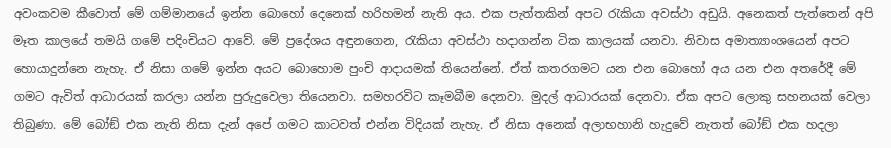අවංකවම කීවොත් මේ ගම්මානයේ ඉන්න බොහෝ දෙනෙක් හරිහමන් නැති අය. එක පැත්තකින් අපට රැකියා අවස්ථා අඩුයි. අනෙකත් පැත්තෙන් අපි මෑත කාලයේ තමයි ගමේ පදිංචියට ආවේ. මේ ප්‍රදේශය අඳුනගෙන, රැකියා අවස්ථා හදාගන්න ටික කාලයක් යනවා. නිවාස අමාත්‍යාංශයෙන් අපට හොයාදුන්නෙ නැහැ. ඒ නිසා ගමේ ඉන්න අයට බොහොම පුංචි ආදායමක් තියෙන්නේ. ඒත් කතරගමට යන එන බොහෝ අය යන එන අතරේදී මේ ගමට ඇවිත් ආධාරයක් කරලා යන්න පුරුදුවෙලා තියෙනවා. සමහරවිට කෑමබීම දෙනවා. මුදල් ආධාරයක් දෙනවා. ඒක අපට ලොකු සහනයක් වෙලා තිබුණා. මේ බෝඞ් එක නැති නිසා දැන් අපේ ගමට කාටවත් එන්න විදියක් නැහැ. ඒ නිසා අනෙක් අලාභහානි හැදුවේ නැතත් බෝඞ් එක හදලා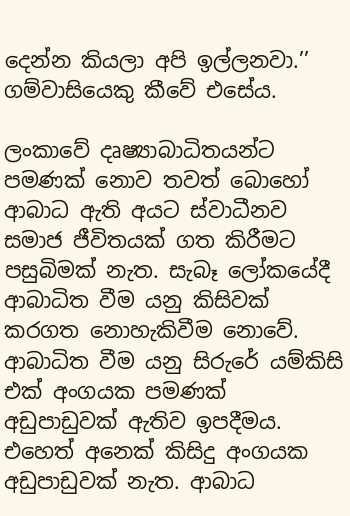දෙන්න කියලා අපි ඉල්ලනවා.’’ ගම්වාසියෙකු කීවේ එසේය.

ලංකාවේ දෘෂ්‍යාබාධිතයන්ට පමණක් නොව තවත් බොහෝ ආබාධ ඇති අයට ස්වාධීනව සමාජ ජීවිතයක් ගත කිරීමට පසුබිමක් නැත. සැබෑ ලෝකයේදී ආබාධිත වීම යනු කිසිවක් කරගත නොහැකිවීම නොවේ. ආබාධිත වීම යනු සිරුරේ යම්කිසි එක් අංගයක පමණක් අඩුපාඩුවක් ඇතිව ඉපදීමය. එහෙත් අනෙක් කිසිදු අංගයක අඩුපාඩුවක් නැත. ආබාධ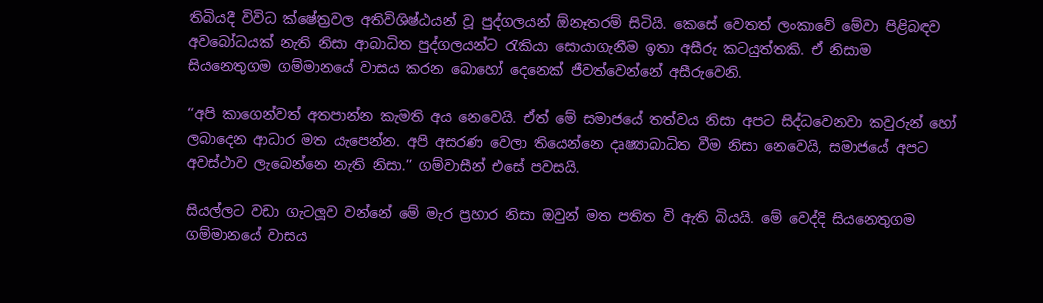තිබියදී විවිධ ක්ෂේත්‍රවල අතිවිශිෂ්ඨයන් වූ පුද්ගලයන් ඕනෑතරම් සිටියි. කෙසේ වෙතත් ලංකාවේ මේවා පිළිබඳව අවබෝධයක් නැති නිසා ආබාධිත පුද්ගලයන්ට රැකියා සොයාගැනීම ඉතා අසීරු කටයුත්තකි. ඒ නිසාම සියනෙතුගම ගම්මානයේ වාසය කරන බොහෝ දෙනෙක් ජීවත්වෙන්නේ අසීරුවෙනි.

‘‘අපි කාගෙන්වත් අතපාන්න කැමති අය නෙවෙයි. ඒත් මේ සමාජයේ තත්වය නිසා අපට සිද්ධවෙනවා කවුරුන් හෝ ලබාදෙන ආධාර මත යැපෙන්න. අපි අසරණ වෙලා තියෙන්නෙ දෘෂ්‍යාබාධිත වීම නිසා නෙවෙයි, සමාජයේ අපට අවස්ථාව ලැබෙන්නෙ නැති නිසා.’’ ගම්වාසීන් එසේ පවසයි.

සියල්ලට වඩා ගැටලූ‍ව වන්නේ මේ මැර ප්‍රහාර නිසා ඔවුන් මත පතිත වි ඇති බියයි. මේ වෙද්දි සියනෙතුගම ගම්මානයේ වාසය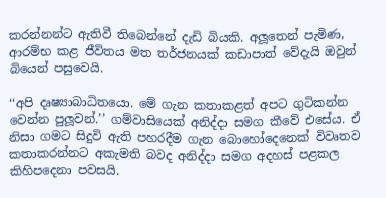කරන්නන්ට ඇතිවී තිබෙන්නේ දැඩි බියකි. අලූ‍තෙන් පැමිණ, ආරම්භ කළ ජීවිතය මත තර්ජනයක් කඩාපාත් වේදැයි ඔවුන් බියෙන් පසුවෙයි.

‘‘අපි දෘෂ්‍යාබාධිතයො. මේ ගැන කතාකළත් අපට ගුටිකන්න වෙන්න පුලූ‍වන්.’’ ගම්වාසියෙක් අනිද්දා සමග කීවේ එසේය. ඒ නිසා ගමට සිදුවි ඇති පහරදීම ගැන බොහෝදෙනෙක් විවෘතව කතාකරන්නට අකැමති බවද අනිද්දා සමග අදහස් පළකල කිහිපදෙනා පවසයි.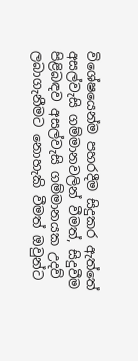විශේෂයෙන්ම පහරදීම සිදුකර ඇත්තේ අසල්වැසි ගම්මානවලින් වීමත්, සිදුවීම පිළිබඳව අසල්වැසි ගම්මානයක උදව් ලබාගැනීමට නොහැකි වීමත් ඔවුන්ට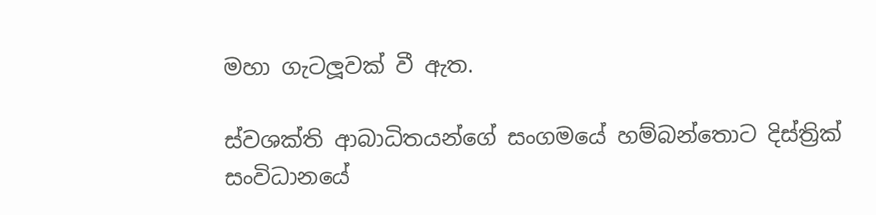මහා ගැටලූ‍වක් වී ඇත.

ස්වශක්ති ආබාධිතයන්ගේ සංගමයේ හම්බන්තොට දිස්ත්‍රික් සංවිධානයේ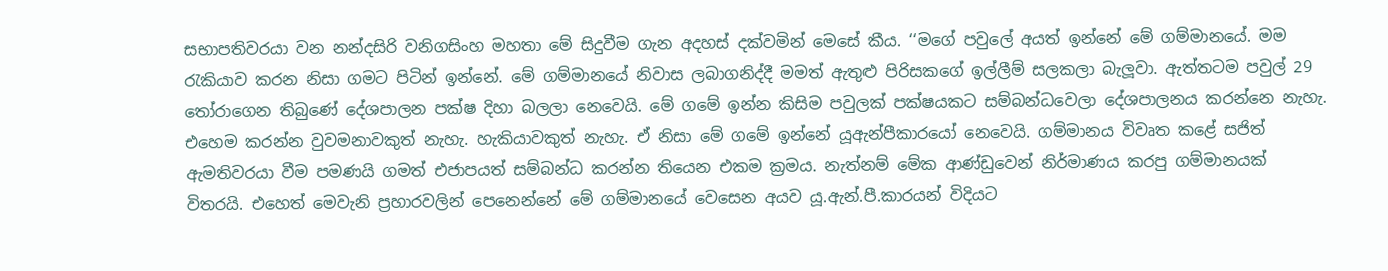සභාපතිවරයා වන නන්දසිරි වනිගසිංහ මහතා මේ සිදුවීම ගැන අදහස් දක්වමින් මෙසේ කීය. ‘‘මගේ පවුලේ අයත් ඉන්නේ මේ ගම්මානයේ. මම රැකියාව කරන නිසා ගමට පිටින් ඉන්නේ. මේ ගම්මානයේ නිවාස ලබාගනිද්දී මමත් ඇතුළු පිරිසකගේ ඉල්ලීම් සලකලා බැලූ‍වා. ඇත්තටම පවුල් 29 තෝරාගෙන තිබුණේ දේශපාලන පක්ෂ දිහා බලලා නෙවෙයි. මේ ගමේ ඉන්න කිසිම පවුලක් පක්ෂයකට සම්බන්ධවෙලා දේශපාලනය කරන්නෙ නැහැ. එහෙම කරන්න වුවමනාවකුත් නැහැ. හැකියාවකුත් නැහැ. ඒ නිසා මේ ගමේ ඉන්නේ යූඇන්පීකාරයෝ නෙවෙයි. ගම්මානය විවෘත කළේ සජිත් ඇමතිවරයා වීම පමණයි ගමත් එජාපයත් සම්බන්ධ කරන්න තියෙන එකම ක්‍රමය. නැත්නම් මේක ආණ්ඩුවෙන් නිර්මාණය කරපු ගම්මානයක් විතරයි. එහෙත් මෙවැනි ප්‍රහාරවලින් පෙනෙන්නේ මේ ගම්මානයේ වෙසෙන අයව යූ.ඇන්.පී.කාරයන් විදියට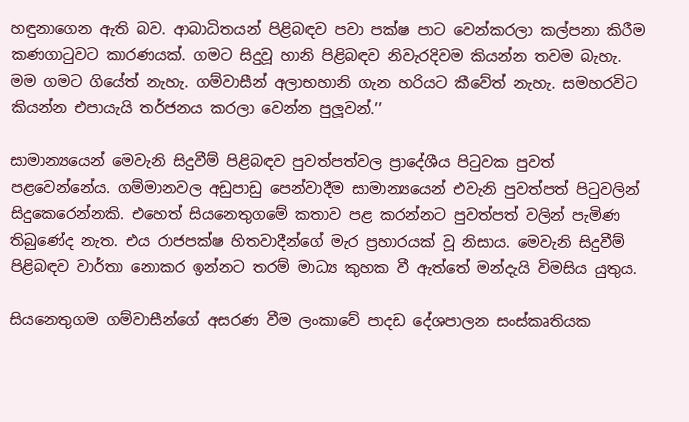හඳුනාගෙන ඇති බව. ආබාධිතයන් පිළිබඳව පවා පක්ෂ පාට වෙන්කරලා කල්පනා කිරීම කණගාටුවට කාරණයක්. ගමට සිදුවූ හානි පිළිබඳව නිවැරදිවම කියන්න තවම බැහැ. මම ගමට ගියේත් නැහැ. ගම්වාසීන් අලාභහානි ගැන හරියට කීවේත් නැහැ. සමහරවිට කියන්න එපායැයි තර්ජනය කරලා වෙන්න පුලූ‍වන්.’’

සාමාන්‍යයෙන් මෙවැනි සිදුවීම් පිළිබඳව පුවත්පත්වල ප්‍රාදේශීය පිටුවක පුවත් පළවෙන්නේය. ගම්මානවල අඩුපාඩු පෙන්වාදීම සාමාන්‍යයෙන් එවැනි පුවත්පත් පිටුවලින් සිදුකෙරෙන්නකි. එහෙත් සියනෙතුගමේ කතාව පළ කරන්නට පුවත්පත් වලින් පැමිණ තිබුණේද නැත. එය රාජපක්ෂ හිතවාදීන්ගේ මැර ප්‍රහාරයක් වූ නිසාය. මෙවැනි සිදුවීම් පිළිබඳව වාර්තා නොකර ඉන්නට තරම් මාධ්‍ය කුහක වී ඇත්තේ මන්දැයි විමසිය යුතුය.

සියනෙතුගම ගම්වාසීන්ගේ අසරණ වීම ලංකාවේ පාදඩ දේශපාලන සංස්කෘතියක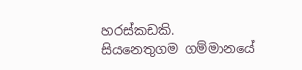හරස්කඩකි. සියනෙතුගම ගම්මානයේ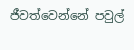ජීවත්වෙන්නේ පවුල්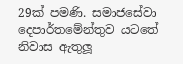29ක් පමණි. සමාජසේවා දෙපාර්තමේන්තුව යටතේ නිවාස ඇතුලූ‍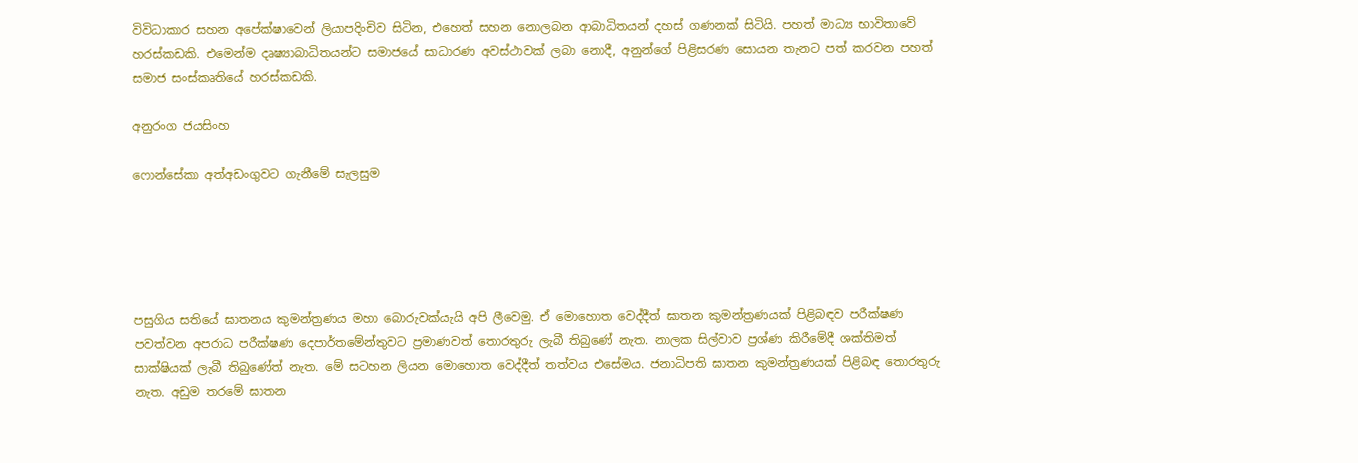විවිධාකාර සහන අපේක්ෂාවෙන් ලියාපදිංචිව සිටින, එහෙත් සහන නොලබන ආබාධිතයන් දහස් ගණනක් සිටියි. පහත් මාධ්‍ය භාවිතාවේ හරස්කඩකි. එමෙන්ම දෘෂ්‍යාබාධිතයන්ට සමාජයේ සාධාරණ අවස්ථාවක් ලබා නොදී, අනුන්ගේ පිළිසරණ සොයන තැනට පත් කරවන පහත් සමාජ සංස්කෘතියේ හරස්කඩකි.

අනුරංග ජයසිංහ

ෆොන්සේකා අත්අඩංගුවට ගැනීමේ සැලසුම





පසුගිය සතියේ ඝාතනය කුමන්ත්‍රණය මහා බොරුවක්යැයි අපි ලීවෙමු. ඒ මොහොත වෙද්දීත් ඝාතන කුමන්ත්‍රණයක් පිළිබඳව පරීක්ෂණ පවත්වන අපරාධ පරීක්ෂණ දෙපාර්තමේන්තුවට ප්‍රමාණවත් තොරතුරු ලැබී තිබුණේ නැත. නාලක සිල්වාව ප්‍රශ්ණ කිරීමේදී ශක්තිමත් සාක්ෂියක් ලැබී තිබුණේත් නැත. මේ සටහන ලියන මොහොත වෙද්දීත් තත්වය එසේමය. ජනාධිපති ඝාතන කුමන්ත්‍රණයක් පිළිබඳ තොරතුරු නැත. අඩුම තරමේ ඝාතන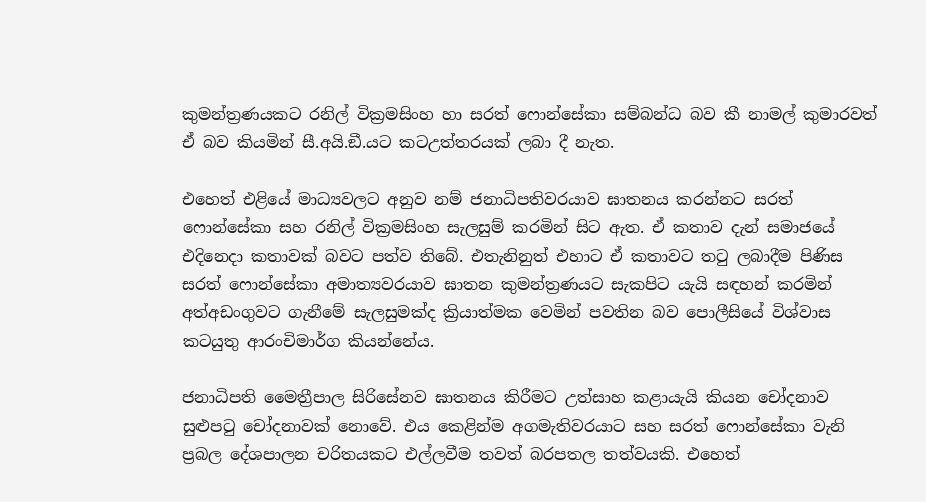කුමන්ත්‍රණයකට රනිල් වික්‍රමසිංහ හා සරත් ෆොන්සේකා සම්බන්ධ බව කී නාමල් කුමාරවත් ඒ බව කියමින් සී.අයි.ඞී.යට කටඋත්තරයක් ලබා දී නැත.

එහෙත් එළියේ මාධ්‍යවලට අනුව නම් ජනාධිපතිවරයාව ඝාතනය කරන්නට සරත් ෆොන්සේකා සහ රනිල් වික්‍රමසිංහ සැලසුම් කරමින් සිට ඇත. ඒ කතාව දැන් සමාජයේ එදිනෙදා කතාවක් බවට පත්ව තිබේ. එතැනිනුත් එහාට ඒ කතාවට තටු ලබාදීම පිණිස සරත් ෆොන්සේකා අමාත්‍යවරයාව ඝාතන කුමන්ත්‍රණයට සැකපිට යැයි සඳහන් කරමින් අත්අඩංගුවට ගැනීමේ සැලසුමක්ද ක්‍රියාත්මක වෙමින් පවතින බව පොලීසියේ විශ්වාස කටයුතු ආරංචිමාර්ග කියන්නේය.

ජනාධිපති මෛත්‍රීපාල සිරිසේනව ඝාතනය කිරීමට උත්සාහ කළායැයි කියන චෝදනාව සුළුපටු චෝදනාවක් නොවේ. එය කෙළින්ම අගමැතිවරයාට සහ සරත් ෆොන්සේකා වැනි ප්‍රබල දේශපාලන චරිතයකට එල්ලවීම තවත් බරපතල තත්වයකි. එහෙත්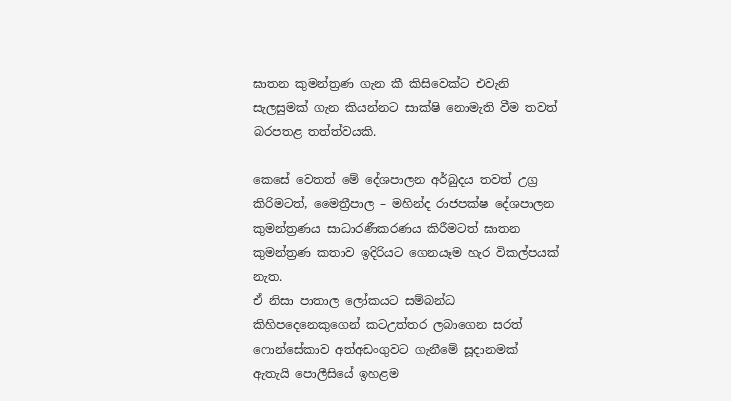ඝාතන කුමන්ත්‍රණ ගැන කී කිසිවෙක්ට එවැනි සැලසුමක් ගැන කියන්නට සාක්ෂි නොමැති වීම තවත් බරපතළ තත්ත්වයකි.

කෙසේ වෙතත් මේ දේශපාලන අර්බුදය තවත් උග්‍ර කිරිමටත්, මෛත්‍රීපාල – මහින්ද රාජපක්ෂ දේශපාලන කුමන්ත්‍රණය සාධාරණීකරණය කිරීමටත් ඝාතන කුමන්ත්‍රණ කතාව ඉදිරියට ගෙනයෑම හැර විකල්පයක් නැත.
ඒ නිසා පාතාල ලෝකයට සම්බන්ධ කිහිපදෙනෙකුගෙන් කටඋත්තර ලබාගෙන සරත් ෆොන්සේකාව අත්අඩංගුවට ගැනීමේ සූදානමක් ඇතැයි පොලීසියේ ඉහළම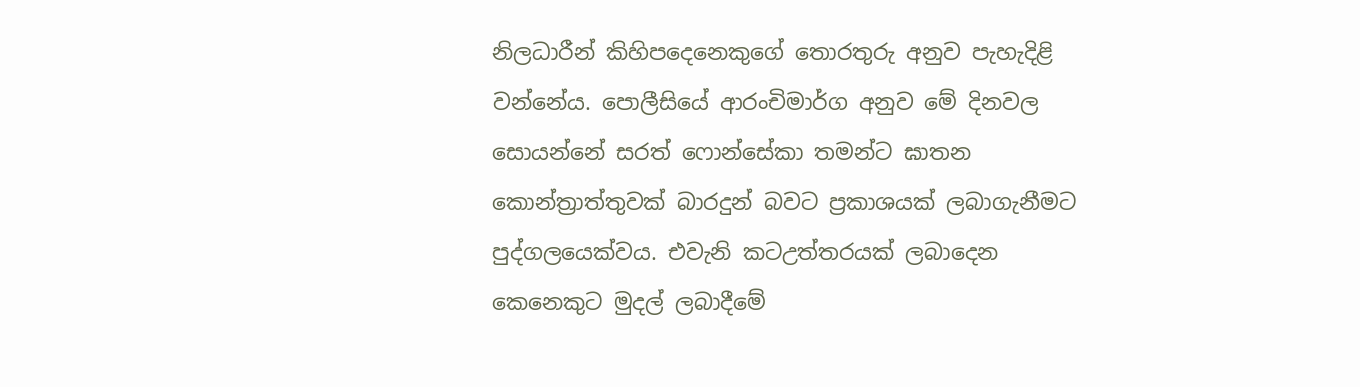නිලධාරීන් කිහිපදෙනෙකුගේ තොරතුරු අනුව පැහැදිළි වන්නේය. පොලීසියේ ආරංචිමාර්ග අනුව මේ දිනවල සොයන්නේ සරත් ෆොන්සේකා තමන්ට ඝාතන කොන්ත්‍රාත්තුවක් බාරදුන් බවට ප්‍රකාශයක් ලබාගැනීමට පුද්ගලයෙක්වය. එවැනි කටඋත්තරයක් ලබාදෙන කෙනෙකුට මුදල් ලබාදීමේ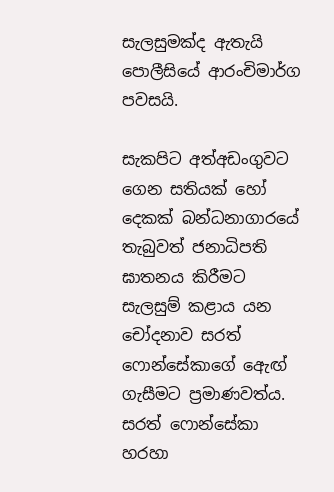සැලසුමක්ද ඇතැයි පොලීසියේ ආරංචිමාර්ග පවසයි.

සැකපිට අත්අඩංගුවට ගෙන සතියක් හෝ දෙකක් බන්ධනාගාරයේ තැබුවත් ජනාධිපති ඝාතනය කිරීමට සැලසුම් කළාය යන චෝදනාව සරත් ෆොන්සේකාගේ ඇෙඟ් ගැසීමට ප්‍රමාණවත්ය. සරත් ෆොන්සේකා හරහා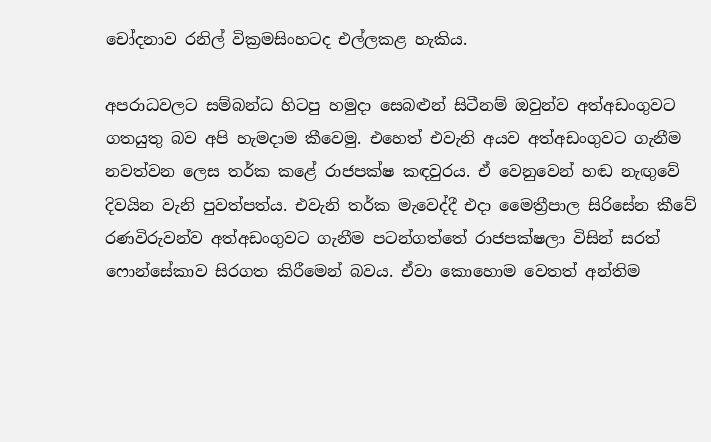චෝදනාව රනිල් වික්‍රමසිංහටද එල්ලකළ හැකිය.

අපරාධවලට සම්බන්ධ හිටපු හමුදා සෙබළුන් සිටීනම් ඔවුන්ව අත්අඩංගුවට ගතයුතු බව අපි හැමදාම කීවෙමු. එහෙත් එවැනි අයව අත්අඩංගුවට ගැනීම නවත්වන ලෙස තර්ක කළේ රාජපක්ෂ කඳවුරය. ඒ වෙනුවෙන් හඬ නැඟු‍වේ දිවයින වැනි පුවත්පත්ය. එවැනි තර්ක මැවෙද්දී එදා මෛත්‍රීපාල සිරිසේන කීවේ රණවිරුවන්ව අත්අඩංගුවට ගැනීම පටන්ගත්තේ රාජපක්ෂලා විසින් සරත් ෆොන්සේකාව සිරගත කිරීමෙන් බවය. ඒවා කොහොම වෙතත් අන්තිම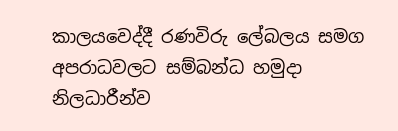කාලයවෙද්දී රණවිරු ලේබලය සමග අපරාධවලට සම්බන්ධ හමුදා නිලධාරීන්ව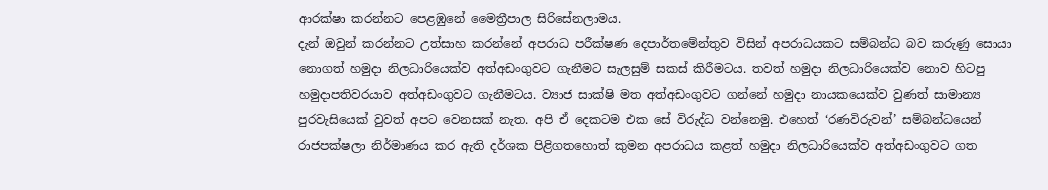ආරක්ෂා කරන්නට පෙළඹුනේ මෛත්‍රීපාල සිරිසේනලාමය.
දැන් ඔවුන් කරන්නට උත්සාහ කරන්නේ අපරාධ පරීක්ෂණ දෙපාර්තමේන්තුව විසින් අපරාධයකට සම්බන්ධ බව කරුණු සොයා නොගත් හමුදා නිලධාරියෙක්ව අත්අඩංගුවට ගැනීමට සැලසුම් සකස් කිරීමටය. තවත් හමුදා නිලධාරියෙක්ව නොව හිටපු හමුදාපතිවරයාව අත්අඩංගුවට ගැනීමටය. ව්‍යාජ සාක්ෂි මත අත්අඩංගුවට ගන්නේ හමුදා නායකයෙක්ව වුණත් සාමාන්‍ය පුරවැසියෙක් වුවත් අපට වෙනසක් නැත. අපි ඒ දෙකටම එක සේ විරුද්ධ වන්නෙමු. එහෙත් ‘රණවිරුවන්’ සම්බන්ධයෙන් රාජපක්ෂලා නිර්මාණය කර ඇති දර්ශක පිළිගතහොත් කුමන අපරාධය කළත් හමුදා නිලධාරියෙක්ව අත්අඩංගුවට ගත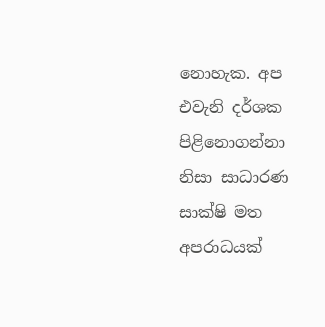නොහැක. අප එවැනි දර්ශක පිළිනොගන්නා නිසා සාධාරණ සාක්ෂි මත අපරාධයක්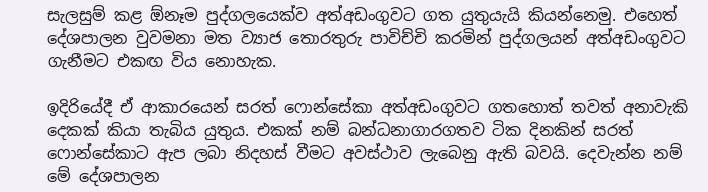සැලසුම් කළ ඕනෑම පුද්ගලයෙක්ව අත්අඩංගුවට ගත යුතුයැයි කියන්නෙමු. එහෙත් දේශපාලන වුවමනා මත ව්‍යාජ තොරතුරු පාවිච්චි කරමින් පුද්ගලයන් අත්අඩංගුවට ගැනීමට එකඟ විය නොහැක.

ඉදිරියේදී ඒ ආකාරයෙන් සරත් ෆොන්සේකා අත්අඩංගුවට ගතහොත් තවත් අනාවැකි දෙකක් කියා තැබිය යුතුය. එකක් නම් බන්ධනාගාරගතව ටික දිනකින් සරත් ෆොන්සේකාට ඇප ලබා නිදහස් වීමට අවස්ථාව ලැබෙනු ඇති බවයි. දෙවැන්න නම් මේ දේශපාලන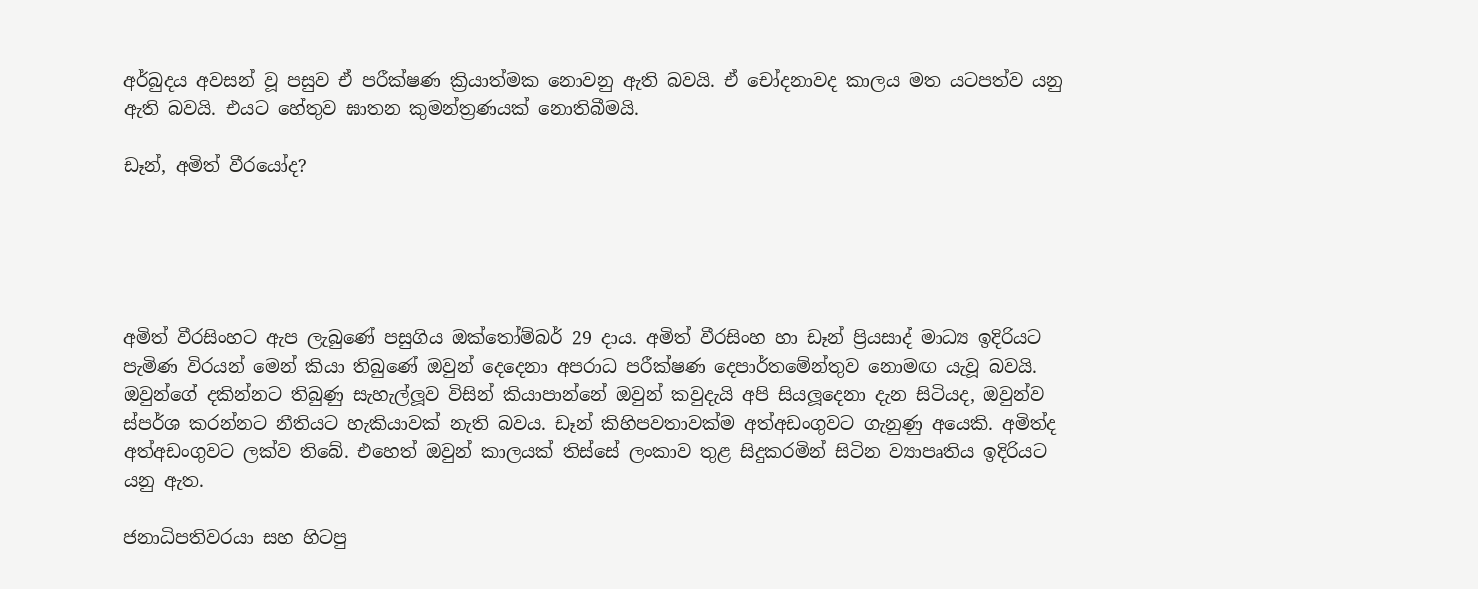අර්බුදය අවසන් වූ පසුව ඒ පරීක්ෂණ ක්‍රියාත්මක නොවනු ඇති බවයි. ඒ චෝදනාවද කාලය මත යටපත්ව යනු ඇති බවයි. එයට හේතුව ඝාතන කුමන්ත්‍රණයක් නොතිබීමයි.

ඩෑන්, අමිත් වීරයෝද?





අමිත් වීරසිංහට ඇප ලැබුණේ පසුගිය ඔක්තෝම්බර් 29 දාය. අමිත් වීරසිංහ හා ඩෑන් ප්‍රියසාද් මාධ්‍ය ඉදිරියට පැමිණ විරයන් මෙන් කියා තිබුණේ ඔවුන් දෙදෙනා අපරාධ පරීක්ෂණ දෙපාර්තමේන්තුව නොමඟ යැවූ බවයි. ඔවුන්ගේ දකින්නට තිබුණු සැහැල්ලූ‍ව විසින් කියාපාන්නේ ඔවුන් කවුදැයි අපි සියලූ‍දෙනා දැන සිටියද, ඔවුන්ව ස්පර්ශ කරන්නට නීතියට හැකියාවක් නැති බවය. ඩෑන් කිහිපවතාවක්ම අත්අඩංගුවට ගැනුණු අයෙකි. අමිත්ද අත්අඩංගුවට ලක්ව තිබේ. එහෙත් ඔවුන් කාලයක් තිස්සේ ලංකාව තුළ සිදුකරමින් සිටින ව්‍යාපෘතිය ඉදිරියට යනු ඇත.

ජනාධිපතිවරයා සහ හිටපු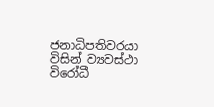ජනාධිපතිවරයා විසින් ව්‍යවස්ථා විරෝධී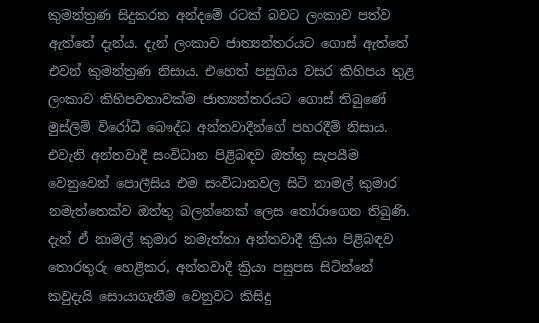කුමන්ත්‍රණ සිදුකරන අන්දමේ රටක් බවට ලංකාව පත්ව ඇත්තේ දැන්ය. දැන් ලංකාව ජාත්‍යන්තරයට ගොස් ඇත්තේ එවන් කුමන්ත්‍රණ නිසාය. එහෙත් පසුගිය වසර කිහිපය තුළ ලංකාව කිහිපවතාවක්ම ජාත්‍යන්තරයට ගොස් තිබුණේ මුස්ලිම් විරෝධී බෞද්ධ අන්තවාදීන්ගේ පහරදීම් නිසාය. එවැනි අන්තවාදී සංවිධාන පිළිබඳව ඔත්තු සැපයීම වෙනුවෙන් පොලීසිය එම සංවිධානවල සිටි නාමල් කුමාර නමැත්තෙක්ව ඔත්තු බලන්නෙක් ලෙස තෝරාගෙන තිබුණි. දැන් ඒ නාමල් කුමාර නමැත්තා අන්තවාදී ක්‍රියා පිළිබඳව තොරතුරු හෙළිකර, අන්තවාදී ක්‍රියා පසුපස සිටින්නේ කවුදැයි සොයාගැනීම වෙනුවට කිසිදු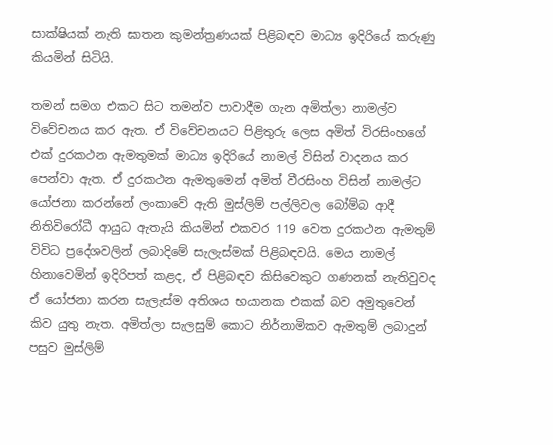සාක්ෂියක් නැති ඝාතන කුමන්ත්‍රණයක් පිළිබඳව මාධ්‍ය ඉදිරියේ කරුණු කියමින් සිටියි.

තමන් සමග එකට සිට තමන්ව පාවාදීම ගැන අමිත්ලා නාමල්ව විවේචනය කර ඇත. ඒ විවේචනයට පිළිතුරු ලෙස අමිත් විරසිංහගේ එක් දුරකථන ඇමතුමක් මාධ්‍ය ඉදිරියේ නාමල් විසින් වාදනය කර පෙන්වා ඇත. ඒ දුරකථන ඇමතුමෙන් අමිත් වීරසිංහ විසින් නාමල්ට යෝජනා කරන්නේ ලංකාවේ ඇති මුස්ලිම් පල්ලිවල බෝම්බ ආදී නිතිවිරෝධී ආයුධ ඇතැයි කියමින් එකවර 119 වෙත දුරකථන ඇමතුම් විවිධ ප්‍රදේශවලින් ලබාදිමේ සැලැස්මක් පිළිබඳවයි. මෙය නාමල් හිනාවෙමින් ඉදිරිපත් කළද, ඒ පිළිබඳව කිසිවෙකුට ගණනක් නැතිවුවද ඒ යෝජනා කරන සැලැස්ම අතිශය භයානක එකක් බව අමුතුවෙන් කිව යුතු නැත. අමිත්ලා සැලසුම් කොට නිර්නාමිකව ඇමතුම් ලබාදුන් පසුව මුස්ලිම්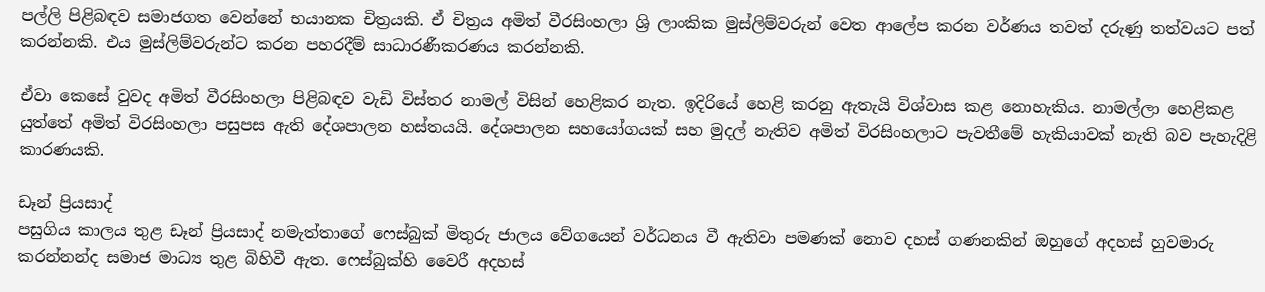පල්ලි පිළිබඳව සමාජගත වෙන්නේ භයානක චිත්‍රයකි. ඒ චිත්‍රය අමිත් වීරසිංහලා ශ්‍රි ලාංකික මුස්ලිම්වරුන් වෙත ආලේප කරන වර්ණය තවත් දරුණු තත්වයට පත් කරන්නකි. එය මුස්ලිම්වරුන්ට කරන පහරදීම් සාධාරණීකරණය කරන්නකි.

ඒවා කෙසේ වුවද අමිත් වීරසිංහලා පිළිබඳව වැඩි විස්තර නාමල් විසින් හෙළිකර නැත. ඉදිරියේ හෙළි කරනු ඇතැයි විශ්වාස කළ නොහැකිය. නාමල්ලා හෙළිකළ යුත්තේ අමිත් විරසිංහලා පසුපස ඇති දේශපාලන හස්තයයි. දේශපාලන සහයෝගයක් සහ මුදල් නැතිව අමිත් විරසිංහලාට පැවතීමේ හැකියාවක් නැති බව පැහැදිළි කාරණයකි.

ඩෑන් ප්‍රියසාද්
පසුගිය කාලය තුළ ඩෑන් ප්‍රියසාද් නමැත්තාගේ ෆෙස්බුක් මිතුරු ජාලය වේගයෙන් වර්ධනය වී ඇතිවා පමණක් නොව දහස් ගණනකින් ඔහුගේ අදහස් හුවමාරු කරන්නන්ද සමාජ මාධ්‍ය තුළ බිහිවී ඇත. ෆෙස්බුක්හි වෛරී අදහස්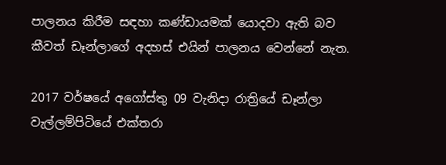පාලනය කිරීම සඳහා කණ්ඩායමක් යොදවා ඇති බව කීවත් ඩෑන්ලාගේ අදහස් එයින් පාලනය වෙන්නේ නැත.

2017 වර්ෂයේ අගෝස්තු 09 වැනිදා රාත්‍රියේ ඩෑන්ලා වැල්ලම්පිටියේ එක්තරා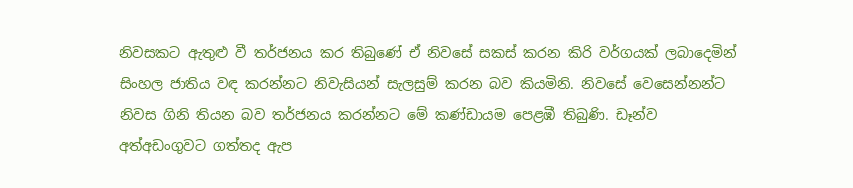නිවසකට ඇතුළු වී තර්ජනය කර තිබුණේ ඒ නිවසේ සකස් කරන කිරි වර්ගයක් ලබාදෙමින් සිංහල ජාතිය වඳ කරන්නට නිවැසියන් සැලසුම් කරන බව කියමිනි. නිවසේ වෙසෙන්නන්ට නිවස ගිනි තියන බව තර්ජනය කරන්නට මේ කණ්ඩායම පෙළඹී තිබුණි. ඩෑන්ව අත්අඩංගුවට ගත්තද ඇප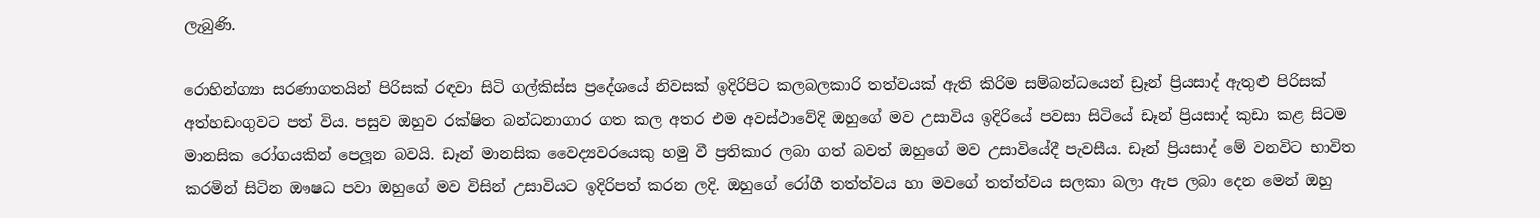ලැබුණි.

රොහින්ග්‍යා සරණාගතයින් පිරිසක් රඳවා සිටි ගල්කිස්ස ප්‍රදේශයේ නිවසක් ඉදිරිපිට කලබලකාරි තත්වයක් ඇති කිරිම සම්බන්ධයෙන් ඩ්‍රෑන් ප්‍රියසාද් ඇතුළු පිරිසක් අත්හඩංගුවට පත් විය. පසුව ඔහුව රක්ෂිත බන්ධනාගාර ගත කල අතර එම අවස්ථාවේදි ඔහුගේ මව උසාවිය ඉදිරියේ පවසා සිටියේ ඩෑන් ප්‍රියසාද් කුඩා කළ සිටම මානසික රෝගයකින් පෙලූ‍න බවයි. ඩෑන් මානසික වෛද්‍යවරයෙකු හමු වී ප්‍රතිකාර ලබා ගත් බවත් ඔහුගේ මව උසාවියේදී පැවසීය. ඩෑන් ප්‍රියසාද් මේ වනවිට භාවිත කරමින් සිටින ඖෂධ පවා ඔහුගේ මව විසින් උසාවියට ඉදිරිපත් කරන ලදි. ඔහුගේ රෝගී තත්ත්වය හා මවගේ තත්ත්වය සලකා බලා ඇප ලබා දෙන මෙන් ඔහු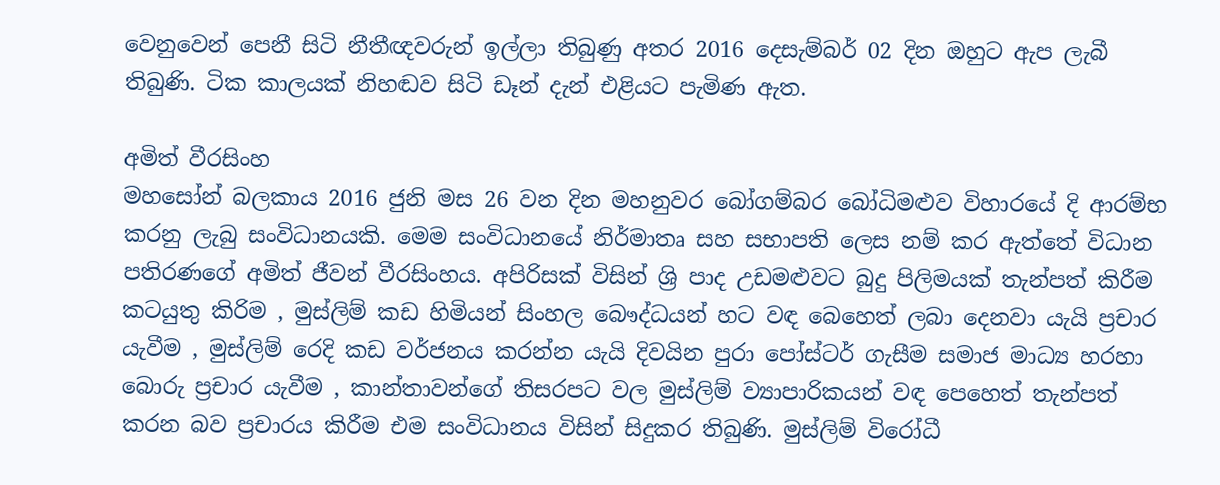වෙනුවෙන් පෙනී සිටි නීතීඥවරුන් ඉල්ලා තිබුණු අතර 2016 දෙසැම්බර් 02 දින ඔහුට ඇප ලැබී තිබුණි. ටික කාලයක් නිහඬව සිටි ඩෑන් දැන් එළියට පැමිණ ඇත.

අමිත් වීරසිංහ
මහසෝන් බලකාය 2016 ජුනි මස 26 වන දින මහනුවර බෝගම්බර බෝධිමළුව විහාරයේ දි ආරම්භ කරනු ලැබු සංවිධානයකි. මෙම සංවිධානයේ නිර්මාතෘ සහ සභාපති ලෙස නම් කර ඇත්තේ විධාන පතිරණගේ අමිත් ජීවන් වීරසිංහය. අපිරිසක් විසින් ශ්‍රි පාද උඩමළුවට බුදු පිලිමයක් තැන්පත් කිරීම කටයුතු කිරිම , මුස්ලිම් කඩ හිමියන් සිංහල බෞද්ධයන් හට වඳ බෙහෙත් ලබා දෙනවා යැයි ප්‍රචාර යැවීම , මුස්ලිම් රෙදි කඩ වර්ජනය කරන්න යැයි දිවයින පුරා පෝස්ටර් ගැසීම සමාජ මාධ්‍ය හරහා බොරු ප්‍රචාර යැවීම , කාන්තාවන්ගේ තිසරපට වල මුස්ලිම් ව්‍යාපාරිකයන් වඳ පෙහෙත් තැන්පත් කරන බව ප්‍රචාරය කිරීම එම සංවිධානය විසින් සිදුකර තිබුණි. මුස්ලිම් විරෝධී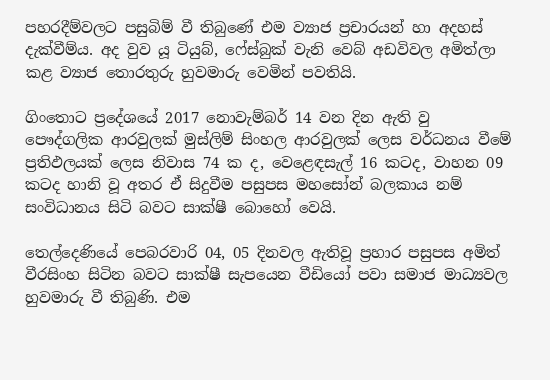පහරදීම්වලට පසුබිම් වී තිබුණේ එම ව්‍යාජ ප්‍රචාරයන් හා අදහස් දැක්වීම්ය. අද වුව යූ ටියුබ්, ෆේස්බුක් වැනි වෙබ් අඩවිවල අමිත්ලා කළ ව්‍යාජ තොරතුරු හුවමාරු වෙමින් පවතියි.

ගිංතොට ප්‍රදේශයේ 2017 නොවැම්බර් 14 වන දින ඇති වු පෞද්ගලික ආරවුලක් මුස්ලිම් සිංහල ආරවුලක් ලෙස වර්ධනය වීමේ ප්‍රතිඵලයක් ලෙස නිවාස 74 ක ද, වෙළෙඳසැල් 16 කටද, වාහන 09 කටද හානි වූ අතර ඒ සිදුවීම පසුපස මහසෝන් බලකාය නම් සංවිධානය සිටි බවට සාක්ෂී බොහෝ වෙයි.

තෙල්දෙණියේ පෙබරවාරි 04, 05 දිනවල ඇතිවූ ප්‍රහාර පසුපස අමිත් වීරසිංහ සිටින බවට සාක්ෂී සැපයෙන වීඩියෝ පවා සමාජ මාධ්‍යවල හුවමාරු වී තිබුණි. එම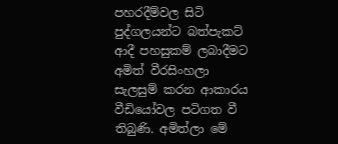පහරදීම්වල සිටි පුද්ගලයන්ට බත්පැකට් ආදී පහසුකම් ලබාදීමට අමිත් වීරසිංහලා සැලසුම් කරන ආකාරය වීඩියෝවල පටිගත වී තිබුණි. අමිත්ලා මේ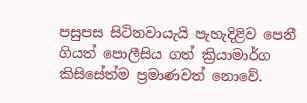පසුපස සිටිනවායැයි පැහැදිළිව පෙනී ගියත් පොලීසිය ගත් ක්‍රියාමාර්ග කිසිසේත්ම ප්‍රමාණවත් නොවේ.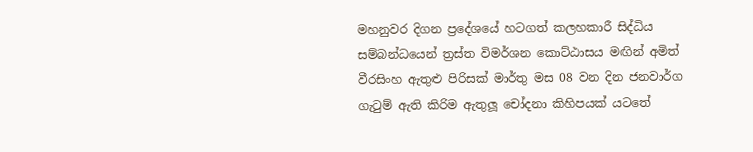මහනුවර දිගන ප්‍රදේශයේ හටගත් කලහකාරී සිද්ධිය සම්බන්ධයෙන් ත්‍රස්ත විමර්ශන කොට්ඨාසය මඟින් අමිත් වීරසිංහ ඇතුළු පිරිසක් මාර්තු මස 08 වන දින ජනවාර්ග ගැටුම් ඇති කිරිම ඇතුලූ‍ චෝදනා කිහිපයක් යටතේ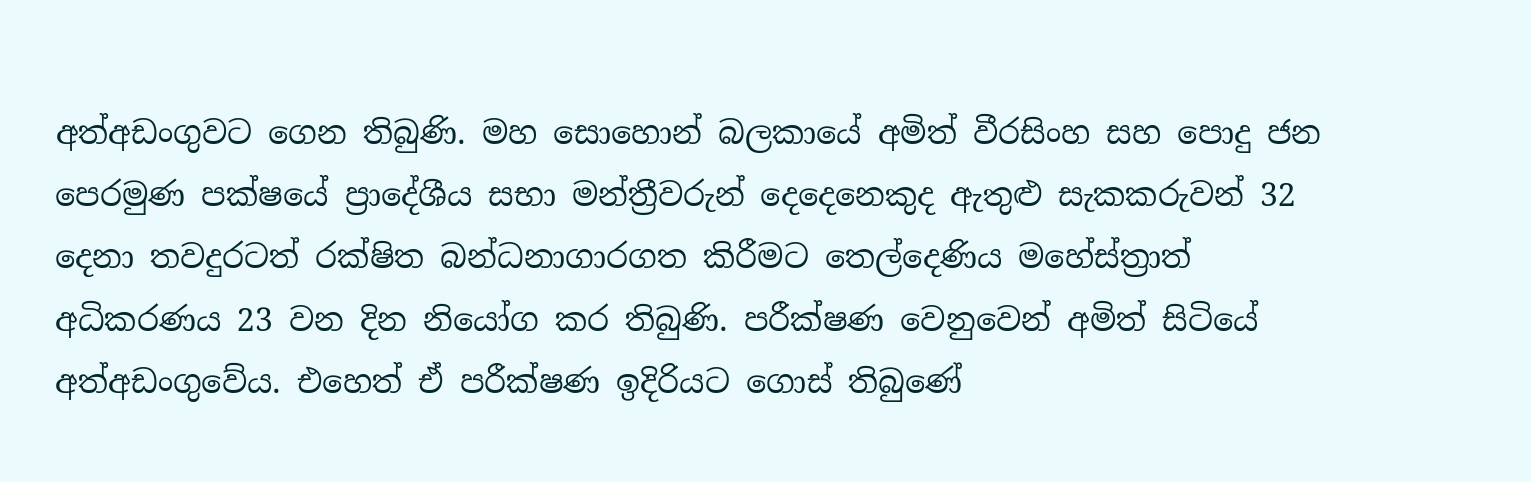අත්අඩංගුවට ගෙන තිබුණි. මහ සොහොන් බලකායේ අමිත් වීරසිංහ සහ පොදු ජන පෙරමුණ පක්ෂයේ ප්‍රාදේශීය සභා මන්ත්‍රීවරුන් දෙදෙනෙකුද ඇතුළු සැකකරුවන් 32 දෙනා තවදුරටත් රක්ෂිත බන්ධනාගාරගත කිරීමට තෙල්දෙණිය මහේස්ත්‍රාත් අධිකරණය 23 වන දින නියෝග කර තිබුණි. පරීක්ෂණ වෙනුවෙන් අමිත් සිටියේ අත්අඩංගුවේය. එහෙත් ඒ පරීක්ෂණ ඉදිරියට ගොස් තිබුණේ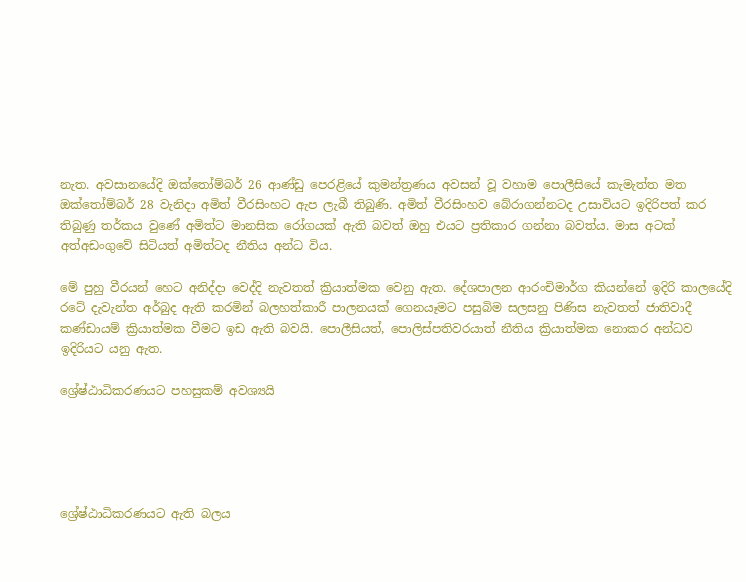නැත. අවසානයේදි ඔක්තෝම්බර් 26 ආණ්ඩු පෙරළියේ කුමන්ත්‍රණය අවසන් වූ වහාම පොලීසියේ කැමැත්ත මත ඔක්තෝම්බර් 28 වැනිදා අමිත් වීරසිංහට ඇප ලැබී තිබුණි. අමිත් වීරසිංහව බේරාගන්නටද උසාවියට ඉදිරිපත් කර තිබුණු තර්කය වුණේ අමිත්ට මානසික රෝගයක් ඇති බවත් ඔහු එයට ප්‍රතිකාර ගන්නා බවත්ය. මාස අටක් අත්අඩංගුවේ සිටියත් අමිත්ටද නීතිය අන්ධ විය.

මේ පුහු වීරයන් හෙට අනිද්දා වෙද්දි නැවතත් ක්‍රියාත්මක වෙනු ඇත. දේශපාලන ආරංචිමාර්ග කියන්නේ ඉදිරි කාලයේදි රටේ දැවැන්ත අර්බුද ඇති කරමින් බලහත්කාරී පාලනයක් ගෙනයෑමට පසුබිම සලසනු පිණිස නැවතත් ජාතිවාදී කණ්ඩායම් ක්‍රියාත්මක වීමට ඉඩ ඇති බවයි. පොලීසියත්, පොලිස්පතිවරයාත් නීතිය ක්‍රියාත්මක නොකර අන්ධව ඉදිරියට යනු ඇත.

ශ්‍රේෂ්ඨාධිකරණයට පහසුකම් අවශ්‍යයි





ශ්‍රේෂ්ඨාධිකරණයට ඇති බලය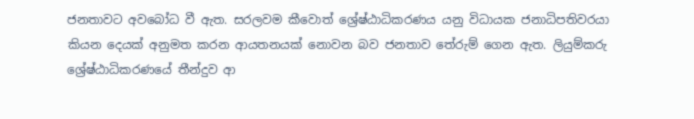ජනතාවට අවබෝධ වී ඇත. සරලවම කීවොත් ශ්‍රේෂ්ඨාධිකරණය යනු විධායක ජනාධිපතිවරයා කියන දෙයක් අනුමත කරන ආයතනයක් නොවන බව ජනතාව තේරුම් ගෙන ඇත. ලියුම්කරු ශ්‍රේෂ්ඨාධිකරණයේ තීන්දුව ආ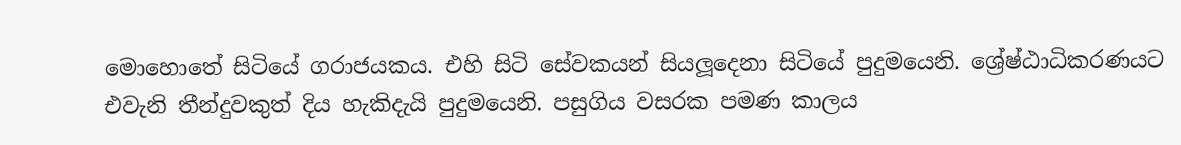මොහොතේ සිටියේ ගරාජයකය. එහි සිටි සේවකයන් සියලූ‍දෙනා සිටියේ පුදුමයෙනි. ශ්‍රේෂ්ඨාධිකරණයට එවැනි තීන්දුවකුත් දිය හැකිදැයි පුදුමයෙනි. පසුගිය වසරක පමණ කාලය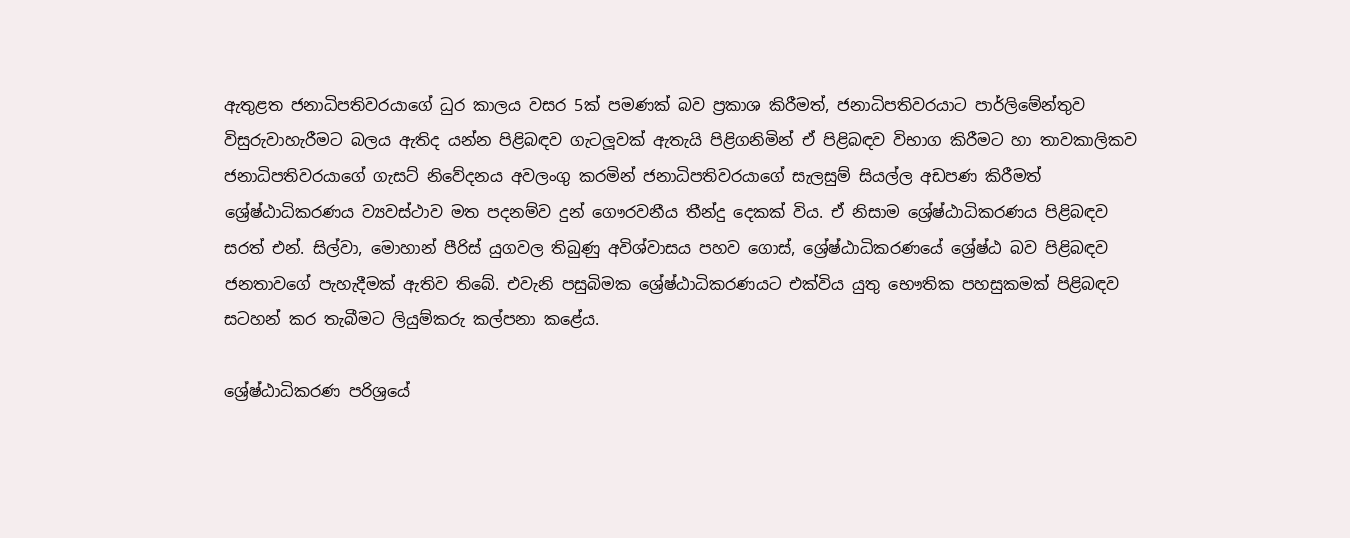ඇතුළත ජනාධිපතිවරයාගේ ධුර කාලය වසර 5ක් පමණක් බව ප්‍රකාශ කිරීමත්, ජනාධිපතිවරයාට පාර්ලිමේන්තුව විසුරුවාහැරීමට බලය ඇතිද යන්න පිළිබඳව ගැටලූ‍වක් ඇතැයි පිළිගනිමින් ඒ පිළිබඳව විභාග කිරීමට හා තාවකාලිකව ජනාධිපතිවරයාගේ ගැසට් නිවේදනය අවලංගු කරමින් ජනාධිපතිවරයාගේ සැලසුම් සියල්ල අඩපණ කිරීමත් ශ්‍රේෂ්ඨාධිකරණය ව්‍යවස්ථාව මත පදනම්ව දුන් ගෞරවනීය තීන්දු දෙකක් විය. ඒ නිසාම ශ්‍රේෂ්ඨාධිකරණය පිළිබඳව සරත් එන්. සිල්වා, මොහාන් පීරිස් යුගවල තිබුණු අවිශ්වාසය පහව ගොස්, ශ්‍රේෂ්ඨාධිකරණයේ ශ්‍රේෂ්ඨ බව පිළිබඳව ජනතාවගේ පැහැදීමක් ඇතිව තිබේ. එවැනි පසුබිමක ශ්‍රේෂ්ඨාධිකරණයට එක්විය යුතු භෞතික පහසුකමක් පිළිබඳව සටහන් කර තැබීමට ලියුම්කරු කල්පනා කළේය.

ශ්‍රේෂ්ඨාධිකරණ පරිශ්‍රයේ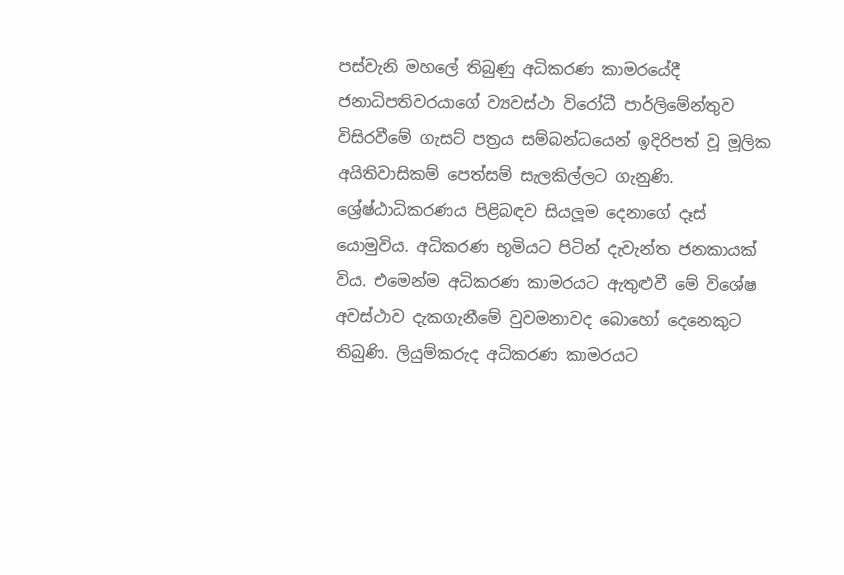පස්වැනි මහලේ තිබුණු අධිකරණ කාමරයේදී ජනාධිපතිවරයාගේ ව්‍යවස්ථා විරෝධී පාර්ලිමේන්තුව විසිරවීමේ ගැසට් පත්‍රය සම්බන්ධයෙන් ඉදිරිපත් වූ මූලික අයිතිවාසිකම් පෙත්සම් සැලකිල්ලට ගැනුණි. ශ්‍රේෂ්ඨාධිකරණය පිළිබඳව සියලූ‍ම දෙනාගේ දෑස් යොමුවිය. අධිකරණ භූමියට පිටින් දැවැන්ත ජනකායක් විය. එමෙන්ම අධිකරණ කාමරයට ඇතුළුවී මේ විශේෂ අවස්ථාව දැකගැනීමේ වුවමනාවද බොහෝ දෙනෙකුට තිබුණි. ලියුම්කරුද අධිකරණ කාමරයට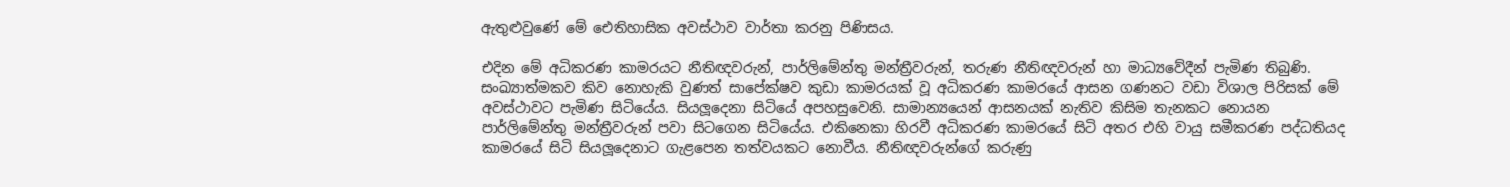ඇතුළුවුණේ මේ ඓතිහාසික අවස්ථාව වාර්තා කරනු පිණිසය.

එදින මේ අධිකරණ කාමරයට නීතිඥවරුන්, පාර්ලිමේන්තු මන්ත්‍රීවරුන්, තරුණ නීතිඥවරුන් හා මාධ්‍යවේදීන් පැමිණ තිබුණි. සංඛ්‍යාත්මකව කිව නොහැකි වුණත් සාපේක්ෂව කුඩා කාමරයක් වූ අධිකරණ කාමරයේ ආසන ගණනට වඩා විශාල පිරිසක් මේ අවස්ථාවට පැමිණ සිටියේය. සියලූ‍දෙනා සිටියේ අපහසුවෙනි. සාමාන්‍යයෙන් ආසනයක් නැතිව කිසිම තැනකට නොයන පාර්ලිමේන්තු මන්ත්‍රීවරුන් පවා සිටගෙන සිටියේය. එකිනෙකා හිරවී අධිකරණ කාමරයේ සිටි අතර එහි වායු සමීකරණ පද්ධතියද කාමරයේ සිටි සියලූ‍දෙනාට ගැළපෙන තත්වයකට නොවීය. නීතිඥවරුන්ගේ කරුණු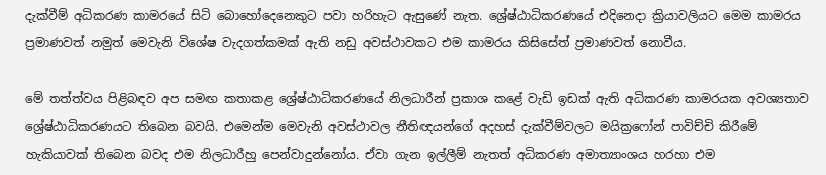දැක්වීම් අධිකරණ කාමරයේ සිටි බොහෝදෙනෙකුට පවා හරිහැට ඇසුණේ නැත. ශ්‍රේෂ්ඨාධිකරණයේ එදිනෙදා ක්‍රියාවලියට මෙම කාමරය ප්‍රමාණවත් නමුත් මෙවැනි විශේෂ වැදගත්කමක් ඇති නඩු අවස්ථාවකට එම කාමරය කිසිසේත් ප්‍රමාණවත් නොවීය.

මේ තත්ත්වය පිළිබඳව අප සමඟ කතාකළ ශ්‍රේෂ්ඨාධිකරණයේ නිලධාරීන් ප්‍රකාශ කළේ වැඩි ඉඩක් ඇති අධිකරණ කාමරයක අවශ්‍යතාව ශ්‍රේෂ්ඨාධිකරණයට තිබෙන බවයි. එමෙන්ම මෙවැනි අවස්ථාවල නීතිඥයන්ගේ අදහස් දැක්වීම්වලට මයික්‍රෆෝන් පාවිච්චි කිරීමේ හැකියාවක් තිබෙන බවද එම නිලධාරීහු පෙන්වාදුන්නෝය. ඒවා ගැන ඉල්ලීම් නැතත් අධිකරණ අමාත්‍යාංශය හරහා එම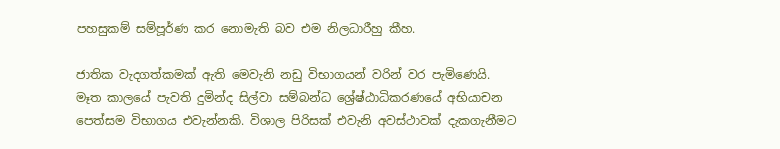පහසුකම් සම්පූර්ණ කර නොමැති බව එම නිලධාරීහු කීහ.

ජාතික වැදගත්කමක් ඇති මෙවැනි නඩු විභාගයන් වරින් වර පැමිණෙයි. මෑත කාලයේ පැවති දුමින්ද සිල්වා සම්බන්ධ ශ්‍රේෂ්ඨාධිකරණයේ අභියාචන පෙත්සම විභාගය එවැන්නකි. විශාල පිරිසක් එවැනි අවස්ථාවක් දැකගැනීමට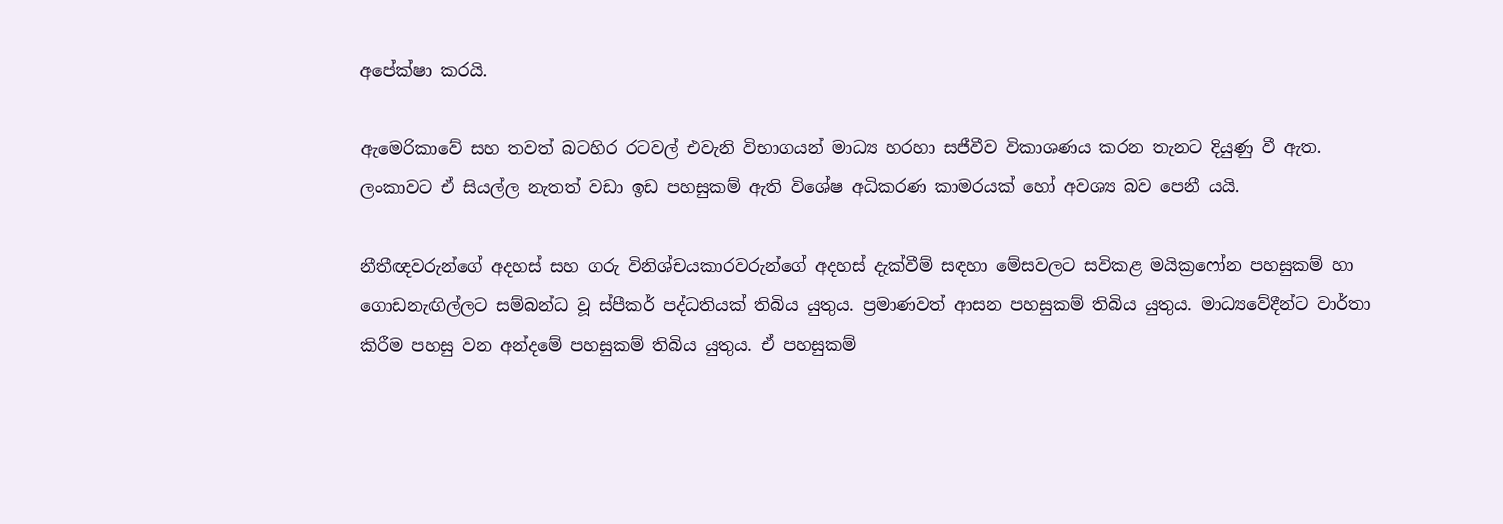අපේක්ෂා කරයි.

ඇමෙරිකාවේ සහ තවත් බටහිර රටවල් එවැනි විභාගයන් මාධ්‍ය හරහා සජීවීව විකාශණය කරන තැනට දියුණු වී ඇත. ලංකාවට ඒ සියල්ල නැතත් වඩා ඉඩ පහසුකම් ඇති විශේෂ අධිකරණ කාමරයක් හෝ අවශ්‍ය බව පෙනී යයි.

නීතීඥවරුන්ගේ අදහස් සහ ගරු විනිශ්චයකාරවරුන්ගේ අදහස් දැක්වීම් සඳහා මේසවලට සවිකළ මයික්‍රෆෝන පහසුකම් හා ගොඩනැඟිල්ලට සම්බන්ධ වූ ස්පීකර් පද්ධතියක් තිබිය යුතුය. ප්‍රමාණවත් ආසන පහසුකම් තිබිය යුතුය. මාධ්‍යවේදීන්ට වාර්තා කිරීම පහසු වන අන්දමේ පහසුකම් තිබිය යුතුය. ඒ පහසුකම්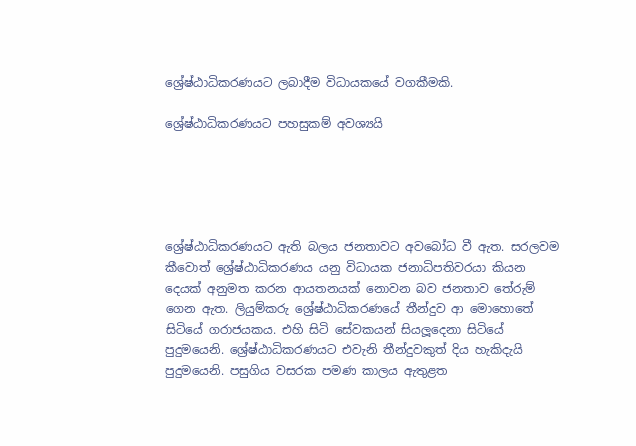ශ්‍රේෂ්ඨාධිකරණයට ලබාදීම විධායකයේ වගකීමකි.

ශ්‍රේෂ්ඨාධිකරණයට පහසුකම් අවශ්‍යයි





ශ්‍රේෂ්ඨාධිකරණයට ඇති බලය ජනතාවට අවබෝධ වී ඇත. සරලවම කීවොත් ශ්‍රේෂ්ඨාධිකරණය යනු විධායක ජනාධිපතිවරයා කියන දෙයක් අනුමත කරන ආයතනයක් නොවන බව ජනතාව තේරුම් ගෙන ඇත. ලියුම්කරු ශ්‍රේෂ්ඨාධිකරණයේ තීන්දුව ආ මොහොතේ සිටියේ ගරාජයකය. එහි සිටි සේවකයන් සියලූ‍දෙනා සිටියේ පුදුමයෙනි. ශ්‍රේෂ්ඨාධිකරණයට එවැනි තීන්දුවකුත් දිය හැකිදැයි පුදුමයෙනි. පසුගිය වසරක පමණ කාලය ඇතුළත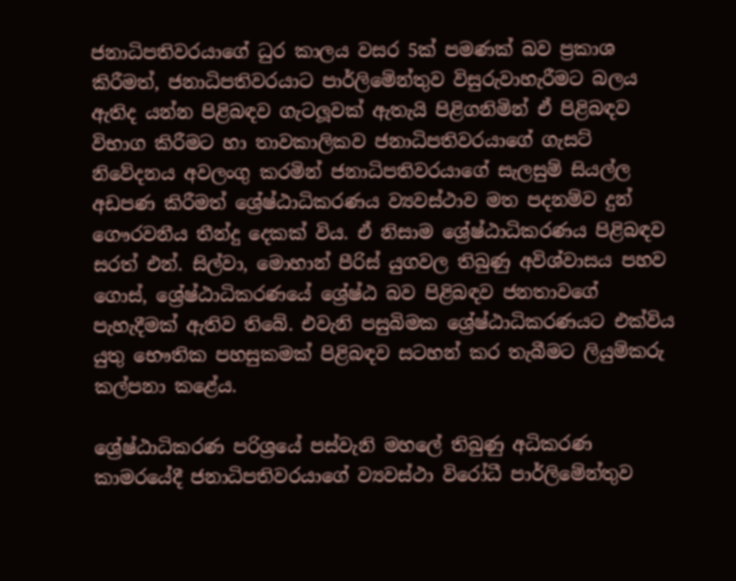ජනාධිපතිවරයාගේ ධුර කාලය වසර 5ක් පමණක් බව ප්‍රකාශ කිරීමත්, ජනාධිපතිවරයාට පාර්ලිමේන්තුව විසුරුවාහැරීමට බලය ඇතිද යන්න පිළිබඳව ගැටලූ‍වක් ඇතැයි පිළිගනිමින් ඒ පිළිබඳව විභාග කිරීමට හා තාවකාලිකව ජනාධිපතිවරයාගේ ගැසට් නිවේදනය අවලංගු කරමින් ජනාධිපතිවරයාගේ සැලසුම් සියල්ල අඩපණ කිරීමත් ශ්‍රේෂ්ඨාධිකරණය ව්‍යවස්ථාව මත පදනම්ව දුන් ගෞරවනීය තීන්දු දෙකක් විය. ඒ නිසාම ශ්‍රේෂ්ඨාධිකරණය පිළිබඳව සරත් එන්. සිල්වා, මොහාන් පීරිස් යුගවල තිබුණු අවිශ්වාසය පහව ගොස්, ශ්‍රේෂ්ඨාධිකරණයේ ශ්‍රේෂ්ඨ බව පිළිබඳව ජනතාවගේ පැහැදීමක් ඇතිව තිබේ. එවැනි පසුබිමක ශ්‍රේෂ්ඨාධිකරණයට එක්විය යුතු භෞතික පහසුකමක් පිළිබඳව සටහන් කර තැබීමට ලියුම්කරු කල්පනා කළේය.

ශ්‍රේෂ්ඨාධිකරණ පරිශ්‍රයේ පස්වැනි මහලේ තිබුණු අධිකරණ කාමරයේදී ජනාධිපතිවරයාගේ ව්‍යවස්ථා විරෝධී පාර්ලිමේන්තුව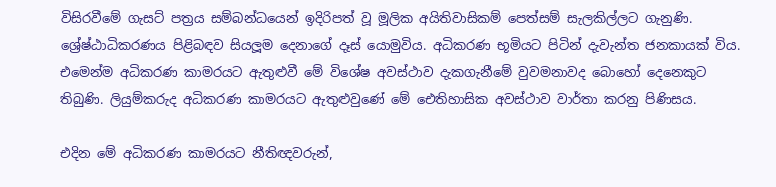විසිරවීමේ ගැසට් පත්‍රය සම්බන්ධයෙන් ඉදිරිපත් වූ මූලික අයිතිවාසිකම් පෙත්සම් සැලකිල්ලට ගැනුණි. ශ්‍රේෂ්ඨාධිකරණය පිළිබඳව සියලූ‍ම දෙනාගේ දෑස් යොමුවිය. අධිකරණ භූමියට පිටින් දැවැන්ත ජනකායක් විය. එමෙන්ම අධිකරණ කාමරයට ඇතුළුවී මේ විශේෂ අවස්ථාව දැකගැනීමේ වුවමනාවද බොහෝ දෙනෙකුට තිබුණි. ලියුම්කරුද අධිකරණ කාමරයට ඇතුළුවුණේ මේ ඓතිහාසික අවස්ථාව වාර්තා කරනු පිණිසය.

එදින මේ අධිකරණ කාමරයට නීතිඥවරුන්,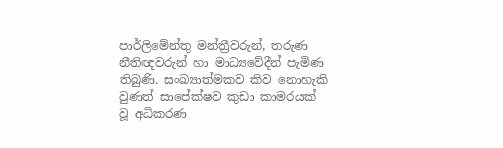පාර්ලිමේන්තු මන්ත්‍රීවරුන්, තරුණ නීතිඥවරුන් හා මාධ්‍යවේදීන් පැමිණ තිබුණි. සංඛ්‍යාත්මකව කිව නොහැකි වුණත් සාපේක්ෂව කුඩා කාමරයක් වූ අධිකරණ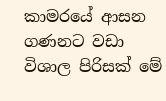කාමරයේ ආසන ගණනට වඩා විශාල පිරිසක් මේ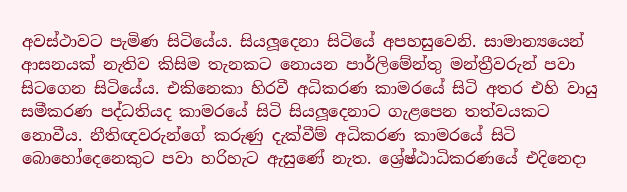අවස්ථාවට පැමිණ සිටියේය. සියලූ‍දෙනා සිටියේ අපහසුවෙනි. සාමාන්‍යයෙන් ආසනයක් නැතිව කිසිම තැනකට නොයන පාර්ලිමේන්තු මන්ත්‍රීවරුන් පවා සිටගෙන සිටියේය. එකිනෙකා හිරවී අධිකරණ කාමරයේ සිටි අතර එහි වායු සමීකරණ පද්ධතියද කාමරයේ සිටි සියලූ‍දෙනාට ගැළපෙන තත්වයකට නොවීය. නීතිඥවරුන්ගේ කරුණු දැක්වීම් අධිකරණ කාමරයේ සිටි බොහෝදෙනෙකුට පවා හරිහැට ඇසුණේ නැත. ශ්‍රේෂ්ඨාධිකරණයේ එදිනෙදා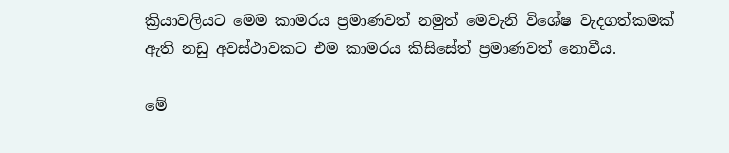ක්‍රියාවලියට මෙම කාමරය ප්‍රමාණවත් නමුත් මෙවැනි විශේෂ වැදගත්කමක් ඇති නඩු අවස්ථාවකට එම කාමරය කිසිසේත් ප්‍රමාණවත් නොවීය.

මේ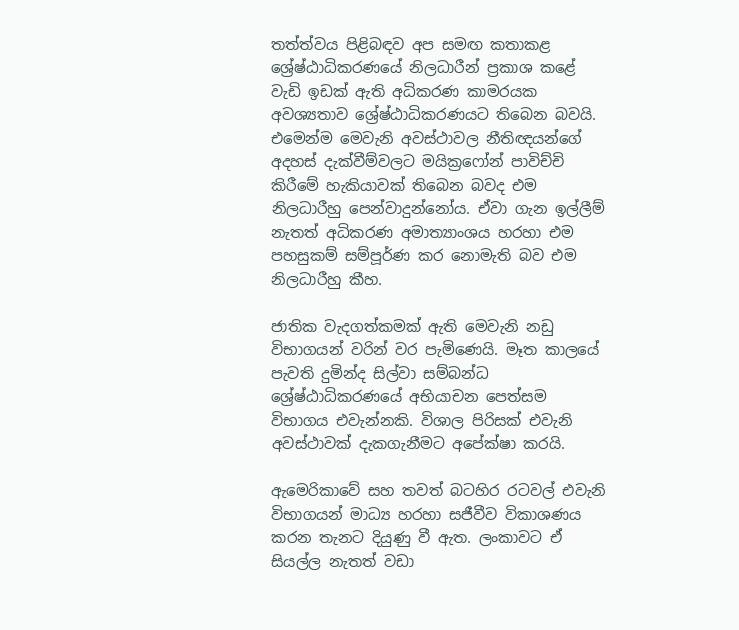තත්ත්වය පිළිබඳව අප සමඟ කතාකළ ශ්‍රේෂ්ඨාධිකරණයේ නිලධාරීන් ප්‍රකාශ කළේ වැඩි ඉඩක් ඇති අධිකරණ කාමරයක අවශ්‍යතාව ශ්‍රේෂ්ඨාධිකරණයට තිබෙන බවයි. එමෙන්ම මෙවැනි අවස්ථාවල නීතිඥයන්ගේ අදහස් දැක්වීම්වලට මයික්‍රෆෝන් පාවිච්චි කිරීමේ හැකියාවක් තිබෙන බවද එම නිලධාරීහු පෙන්වාදුන්නෝය. ඒවා ගැන ඉල්ලීම් නැතත් අධිකරණ අමාත්‍යාංශය හරහා එම පහසුකම් සම්පූර්ණ කර නොමැති බව එම නිලධාරීහු කීහ.

ජාතික වැදගත්කමක් ඇති මෙවැනි නඩු විභාගයන් වරින් වර පැමිණෙයි. මෑත කාලයේ පැවති දුමින්ද සිල්වා සම්බන්ධ ශ්‍රේෂ්ඨාධිකරණයේ අභියාචන පෙත්සම විභාගය එවැන්නකි. විශාල පිරිසක් එවැනි අවස්ථාවක් දැකගැනීමට අපේක්ෂා කරයි.

ඇමෙරිකාවේ සහ තවත් බටහිර රටවල් එවැනි විභාගයන් මාධ්‍ය හරහා සජීවීව විකාශණය කරන තැනට දියුණු වී ඇත. ලංකාවට ඒ සියල්ල නැතත් වඩා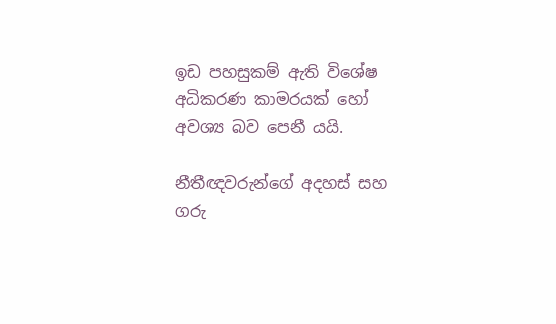ඉඩ පහසුකම් ඇති විශේෂ අධිකරණ කාමරයක් හෝ අවශ්‍ය බව පෙනී යයි.

නීතීඥවරුන්ගේ අදහස් සහ ගරු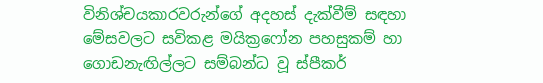විනිශ්චයකාරවරුන්ගේ අදහස් දැක්වීම් සඳහා මේසවලට සවිකළ මයික්‍රෆෝන පහසුකම් හා ගොඩනැඟිල්ලට සම්බන්ධ වූ ස්පීකර්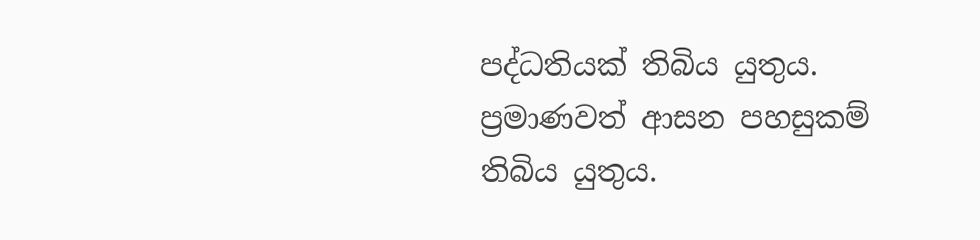පද්ධතියක් තිබිය යුතුය. ප්‍රමාණවත් ආසන පහසුකම් තිබිය යුතුය.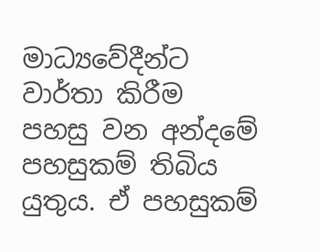මාධ්‍යවේදීන්ට වාර්තා කිරීම පහසු වන අන්දමේ පහසුකම් තිබිය යුතුය. ඒ පහසුකම්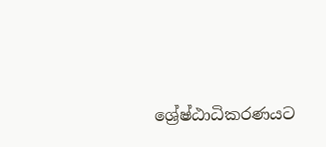ශ්‍රේෂ්ඨාධිකරණයට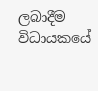ලබාදීම විධායකයේ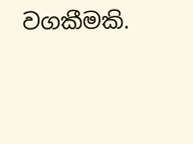වගකීමකි.